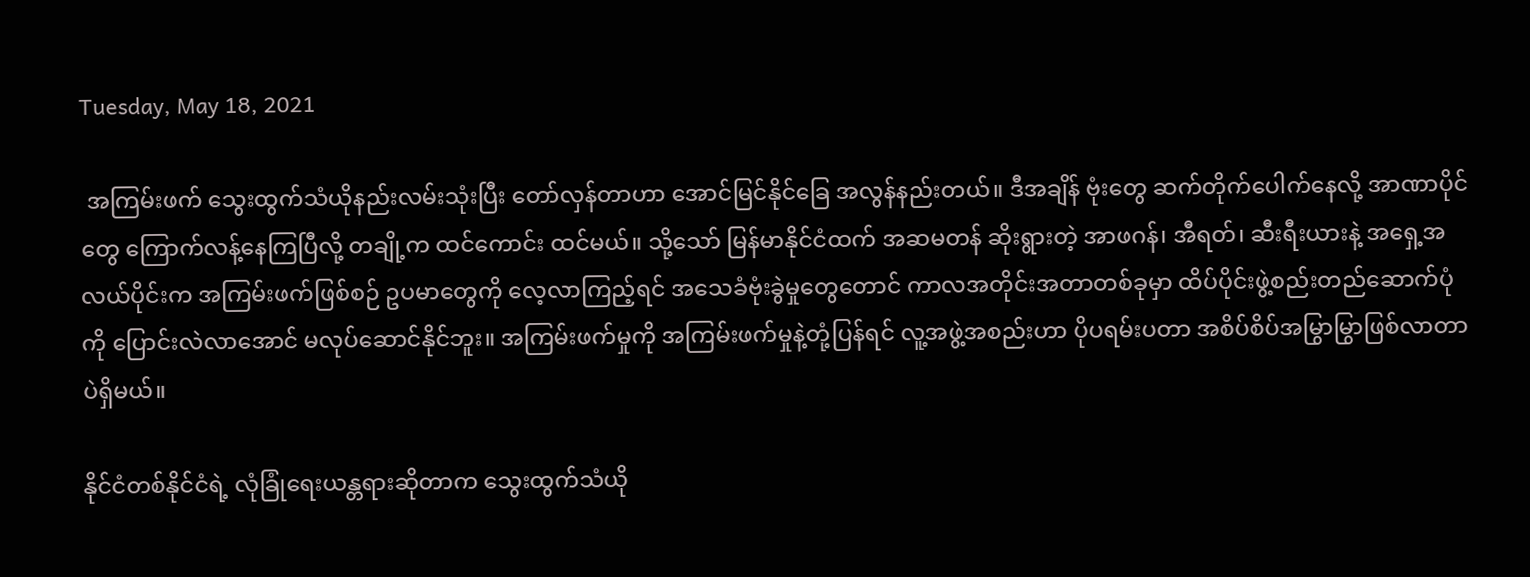Tuesday, May 18, 2021

 အကြမ်းဖက် သွေးထွက်သံယိုနည်းလမ်းသုံးပြီး တော်လှန်တာဟာ အောင်မြင်နိုင်ခြေ အလွန်နည်းတယ်။ ဒီအချိန် ဗုံးတွေ ဆက်တိုက်ပေါက်နေလို့ အာဏာပိုင်တွေ ကြောက်လန့်နေကြပြီလို့ တချို့က ထင်ကောင်း ထင်မယ်။ သို့သော် မြန်မာနိုင်ငံထက် အဆမတန် ဆိုးရွားတဲ့ အာဖဂန်၊ အီရတ်၊ ဆီးရီးယားနဲ့ အရှေ့အလယ်ပိုင်းက အကြမ်းဖက်ဖြစ်စဉ် ဥပမာတွေကို လေ့လာကြည့်ရင် အသေခံဗုံးခွဲမှုတွေတောင် ကာလအတိုင်းအတာတစ်ခုမှာ ထိပ်ပိုင်းဖွဲ့စည်းတည်ဆောက်ပုံကို ပြောင်းလဲလာအောင် မလုပ်ဆောင်နိုင်ဘူး။ အကြမ်းဖက်မှုကို အကြမ်းဖက်မှုနဲ့တုံ့ပြန်ရင် လူ့အဖွဲ့အစည်းဟာ ပိုပရမ်းပတာ အစိပ်စိပ်အမြွာမြွာဖြစ်လာတာပဲရှိမယ်။

နိုင်ငံတစ်နိုင်ငံရဲ့ လုံခြုံရေးယန္တရားဆိုတာက သွေးထွက်သံယို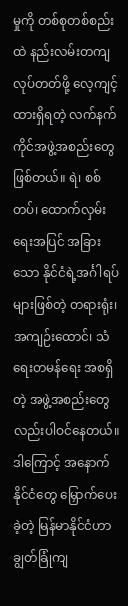မှုကို တစ်စုတစ်စည်းထဲ နည်းလမ်းတကျလုပ်တတ်ဖို့ လေ့ကျင့်ထားရှိရတဲ့ လက်နက်ကိုင်အဖွဲ့အစည်းတွေဖြစ်တယ်။ ရဲ၊ စစ်တပ်၊ ထောက်လှမ်းရေးအပြင် အခြားသော နိုင်ငံရဲ့အင်္ဂါရပ်များဖြစ်တဲ့ တရားရုံး၊ အကျဉ်းထောင်၊ သံရေးတမန်ရေး အစရှိတဲ့ အဖွဲ့အစည်းတွေလည်းပါဝင်နေတယ်။
ဒါကြောင့် အနောက်နိုင်ငံတွေ မြှောက်ပေးခဲ့တဲ့ မြန်မာနိုင်ငံဟာ ချွတ်ခြုံကျ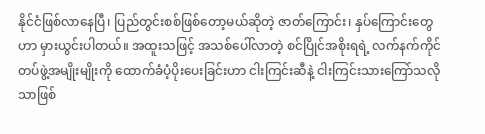နိုင်ငံဖြစ်လာနေပြီ၊ ပြည်တွင်းစစ်ဖြစ်တော့မယ်ဆိုတဲ့ ဇာတ်ကြောင်း၊ နှပ်ကြောင်းတွေဟာ မှားယွင်းပါတယ်။ အထူးသဖြင့် အသစ်ပေါ်လာတဲ့ စင်ပြိုင်အစိုးရရဲ့ လက်နက်ကိုင်တပ်ဖွဲ့အမျိုးမျိုးကို ထောက်ခံပံ့ပိုးပေးခြင်းဟာ ငါးကြင်းဆီနဲ့ ငါးကြင်းသားကြော်သလိုသာဖြစ်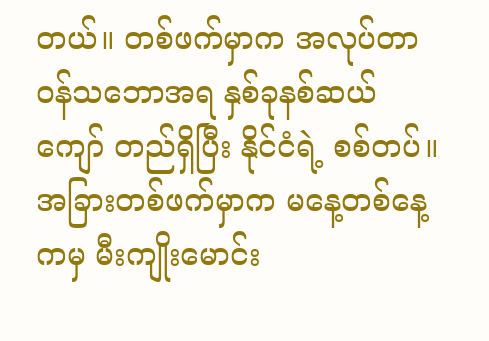တယ်။ တစ်ဖက်မှာက အလုပ်တာဝန်သဘောအရ နှစ်ခုနစ်ဆယ်ကျော် တည်ရှိပြီး နိုင်ငံရဲ့ စစ်တပ်။ အခြားတစ်ဖက်မှာက မနေ့တစ်နေ့ကမှ မီးကျိုးမောင်း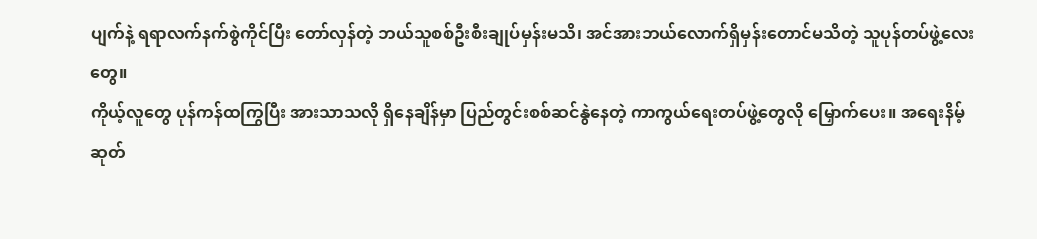ပျက်နဲ့ ရရာလက်နက်စွဲကိုင်ပြီး တော်လှန်တဲ့ ဘယ်သူစစ်ဦးစီးချုပ်မှန်းမသိ၊ အင်အားဘယ်လောက်ရှိမှန်းတောင်မသိတဲ့ သူပုန်တပ်ဖွဲ့လေးတွေ။
ကိုယ့်လူတွေ ပုန်ကန်ထကြွပြီး အားသာသလို ရှိနေချိန်မှာ ပြည်တွင်းစစ်ဆင်နွဲနေတဲ့ ကာကွယ်ရေးတပ်ဖွဲ့တွေလို မြှောက်ပေး။ အရေးနိမ့်ဆုတ်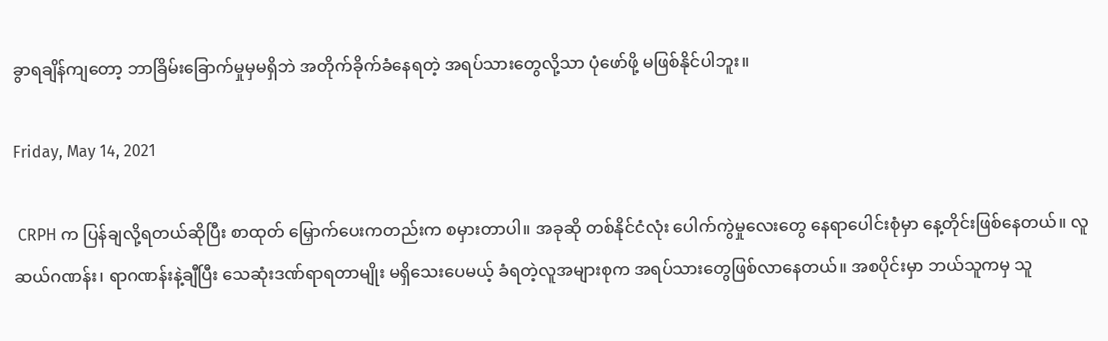ခွာရချိန်ကျတော့ ဘာခြိမ်းခြောက်မှုမှမရှိဘဲ အတိုက်ခိုက်ခံနေရတဲ့ အရပ်သားတွေလို့သာ ပုံဖော်ဖို့ မဖြစ်နိုင်ပါဘူး။

Friday, May 14, 2021

 CRPH က ပြန်ချလို့ရတယ်ဆိုပြီး စာထုတ် မြှောက်ပေးကတည်းက စမှားတာပါ။ အခုဆို တစ်နိုင်ငံလုံး ပေါက်ကွဲမှုလေးတွေ နေရာပေါင်းစုံမှာ နေ့တိုင်းဖြစ်နေတယ်။ လူဆယ်ဂဏန်း၊ ရာဂဏန်းနဲ့ချီပြီး သေဆုံးဒဏ်ရာရတာမျိုး မရှိသေးပေမယ့် ခံရတဲ့လူအများစုက အရပ်သားတွေဖြစ်လာနေတယ်။ အစပိုင်းမှာ ဘယ်သူကမှ သူ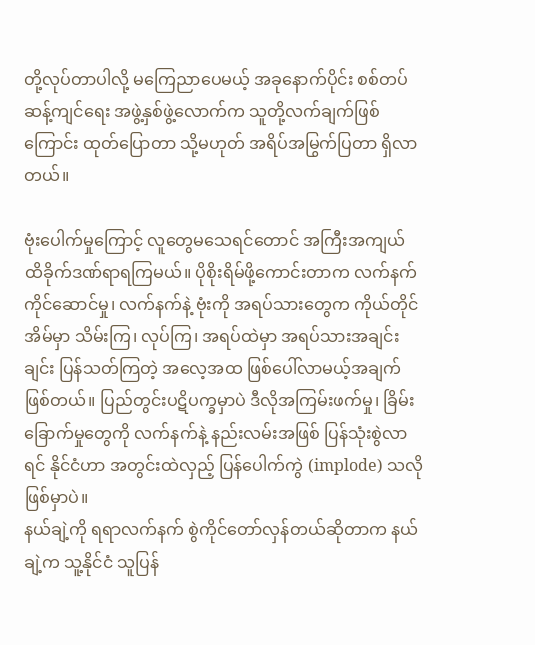တို့လုပ်တာပါလို့ မကြေညာပေမယ့် အခုနောက်ပိုင်း စစ်တပ်ဆန့်ကျင်ရေး အဖွဲ့နှစ်ဖွဲ့လောက်က သူတို့လက်ချက်ဖြစ်ကြောင်း ထုတ်ပြောတာ သို့မဟုတ် အရိပ်အမြွက်ပြတာ ရှိလာတယ်။

ဗုံးပေါက်မှုကြောင့် လူတွေမသေရင်တောင် အကြီးအကျယ် ထိခိုက်ဒဏ်ရာရကြမယ်။ ပိုစိုးရိမ်ဖို့ကောင်းတာက လက်နက်ကိုင်ဆောင်မှု၊ လက်နက်နဲ့ ဗုံးကို အရပ်သားတွေက ကိုယ်တိုင် အိမ်မှာ သိမ်းကြ၊ လုပ်ကြ၊ အရပ်ထဲမှာ အရပ်သားအချင်းချင်း ပြန်သတ်ကြတဲ့ အလေ့အထ ဖြစ်ပေါ်လာမယ့်အချက်ဖြစ်တယ်။ ပြည်တွင်းပဋိပက္ခမှာပဲ ဒီလိုအကြမ်းဖက်မှု၊ ခြိမ်းခြောက်မှုတွေကို လက်နက်နဲ့ နည်းလမ်းအဖြစ် ပြန်သုံးစွဲလာရင် နိုင်ငံဟာ အတွင်းထဲလှည့် ပြန်ပေါက်ကွဲ (implode) သလို ဖြစ်မှာပဲ။
နယ်ချဲ့ကို ရရာလက်နက် စွဲကိုင်တော်လှန်တယ်ဆိုတာက နယ်ချဲ့က သူ့နိုင်ငံ သူပြန်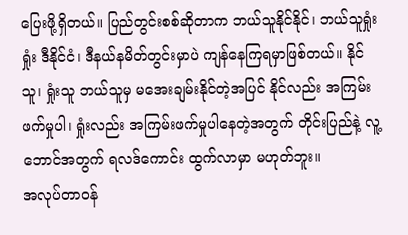ပြေးဖို့ရှိတယ်။ ပြည်တွင်းစစ်ဆိုတာက ဘယ်သူနိုင်နိုင်၊ ဘယ်သူရှုံးရှုံး ဒီနိုင်ငံ၊ ဒီနယ်နမိတ်တွင်းမှာပဲ ကျန်နေကြရမှာဖြစ်တယ်။ နိုင်သူ၊ ရှုံးသူ ဘယ်သူမှ မအေးချမ်းနိုင်တဲ့အပြင် နိုင်လည်း အကြမ်းဖက်မှုပါ၊ ရှုံးလည်း အကြမ်းဖက်မှုပါနေတဲ့အတွက် တိုင်းပြည်နဲ့ လူ့ဘောင်အတွက် ရလဒ်ကောင်း ထွက်လာမှာ မဟုတ်ဘူး။
အလုပ်တာဝန်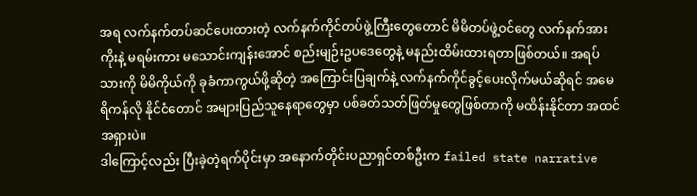အရ လက်နက်တပ်ဆင်ပေးထားတဲ့ လက်နက်ကိုင်တပ်ဖွဲ့ကြီးတွေတောင် မိမိတပ်ဖွဲ့ဝင်တွေ လက်နက်အားကိုးနဲ့ မရမ်းကား မသောင်းကျန်းအောင် စည်းမျဉ်းဥပဒေတွေနဲ့ မနည်းထိမ်းထားရတာဖြစ်တယ်။ အရပ်သားကို မိမိကိုယ်ကို ခုခံကာကွယ်ဖို့ဆိုတဲ့ အကြောင်းပြချက်နဲ့ လက်နက်ကိုင်ခွင့်ပေးလိုက်မယ်ဆိုရင် အမေရိကန်လို နိုင်ငံတောင် အများပြည်သူနေရာတွေမှာ ပစ်ခတ်သတ်ဖြတ်မှုတွေဖြစ်တာကို မထိန်းနိုင်တာ အထင်အရှားပဲ။
ဒါကြောင့်လည်း ပြီးခဲ့တဲ့ရက်ပိုင်းမှာ အနောက်တိုင်းပညာရှင်တစ်ဦးက failed state narrative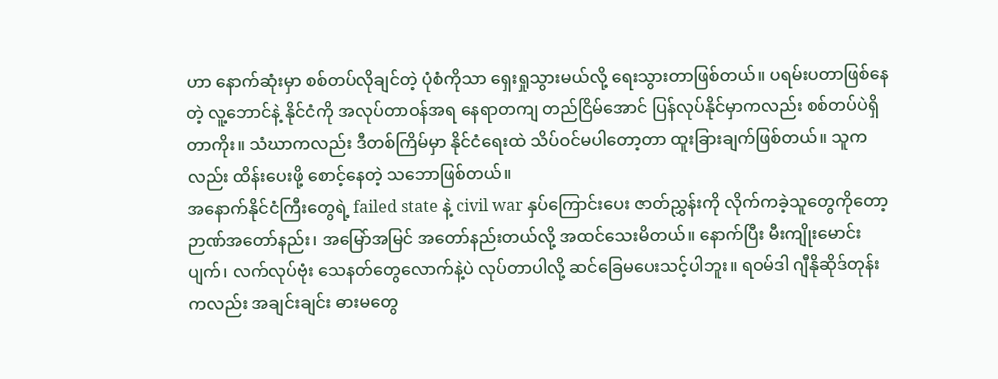ဟာ နောက်ဆုံးမှာ စစ်တပ်လိုချင်တဲ့ ပုံစံကိုသာ ရှေးရှုသွားမယ်လို့ ရေးသွားတာဖြစ်တယ်။ ပရမ်းပတာဖြစ်နေတဲ့ လူ့ဘောင်နဲ့ နိုင်ငံကို အလုပ်တာဝန်အရ နေရာတကျ တည်ငြိမ်အောင် ပြန်လုပ်နိုင်မှာကလည်း စစ်တပ်ပဲရှိတာကိုး။ သံဃာကလည်း ဒီတစ်ကြိမ်မှာ နိုင်ငံရေးထဲ သိပ်ဝင်မပါတော့တာ ထူးခြားချက်ဖြစ်တယ်။ သူကလည်း ထိန်းပေးဖို့ စောင့်နေတဲ့ သဘောဖြစ်တယ်။
အနောက်နိုင်ငံကြီးတွေရဲ့ failed state နဲ့ civil war နှပ်ကြောင်းပေး ဇာတ်ညွှန်းကို လိုက်ကခဲ့သူတွေကိုတော့ ဉာဏ်အတော်နည်း၊ အမြော်အမြင် အတော်နည်းတယ်လို့ အထင်သေးမိတယ်။ နောက်ပြီး မီးကျိုးမောင်းပျက်၊ လက်လုပ်ဗုံး သေနတ်တွေလောက်နဲ့ပဲ လုပ်တာပါလို့ ဆင်ခြေမပေးသင့်ပါဘူး။ ရဝမ်ဒါ ဂျီနိုဆိုဒ်တုန်းကလည်း အချင်းချင်း ဓားမတွေ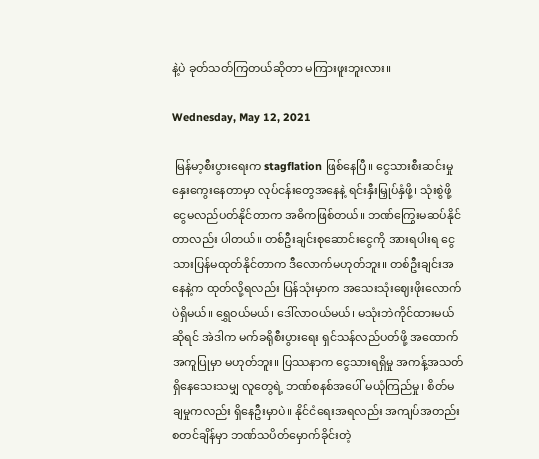နဲ့ပဲ ခုတ်သတ်ကြတယ်ဆိုတာ မကြားဖူးဘူးလား။

Wednesday, May 12, 2021

 မြန်မာ့စီးပွားရေးက stagflation ဖြစ်နေပြီ။ ငွေသားစီးဆင်းမှု နှေးကွေးနေတာမှာ လုပ်ငန်းတွေအနေနဲ့ ရင်းနှီးမြှုပ်နှံဖို့၊ သုံးစွဲဖို့ ငွေမလည်ပတ်နိုင်တာက အဓိကဖြစ်တယ်။ ဘဏ်ကြွေးမဆပ်နိုင်တာလည်း ပါတယ်။ တစ်ဦးချင်းစုဆောင်းငွေကို အားရပါးရ ငွေသားပြန်မထုတ်နိုင်တာက ဒီလောက်မဟုတ်ဘူး။ တစ်ဦးချင်းအနေနဲ့က ထုတ်လို့ရလည်း ပြန်သုံးမှာက အသေးသုံးဈေးဖိုးလောက်ပဲရှိမယ်။ ရွှေဝယ်မယ်၊ ဒေါ်လာဝယ်မယ်၊ မသုံးဘဲကိုင်ထားမယ်ဆိုရင် အဲဒါက မက်ခရိုစီးပွားရေး ရှင်သန်လည်ပတ်ဖို့ အထောက်အကူပြုမှာ မဟုတ်ဘူး။ ပြဿနာက ငွေသားရရှိမှု အကန့်အသတ်ရှိနေသေးသမျှ လူတွေရဲ့ ဘဏ်စနစ်အပေါ် မယုံကြည်မှု၊ စိတ်မချမှုကလည်း ရှိနေဦးမှာပဲ။ နိုင်ငံရေးအရလည်း အကျပ်အတည်းစတင်ချိန်မှာ ဘဏ်သပိတ်မှောက်ခိုင်းတဲ့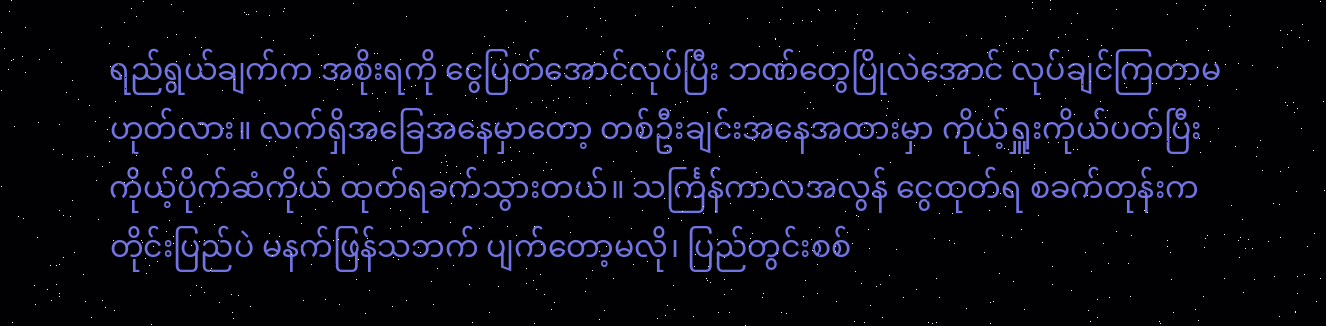ရည်ရွယ်ချက်က အစိုးရကို ငွေပြတ်အောင်လုပ်ပြီး ဘဏ်တွေပြိုလဲအောင် လုပ်ချင်ကြတာမဟုတ်လား။ လက်ရှိအခြေအနေမှာတော့ တစ်ဦးချင်းအနေအထားမှာ ကိုယ့်ရှူးကိုယ်ပတ်ပြီး ကိုယ့်ပိုက်ဆံကိုယ် ထုတ်ရခက်သွားတယ်။ သင်္ကြန်ကာလအလွန် ငွေထုတ်ရ စခက်တုန်းက တိုင်းပြည်ပဲ မနက်ဖြန်သဘက် ပျက်တော့မလို၊ ပြည်တွင်းစစ်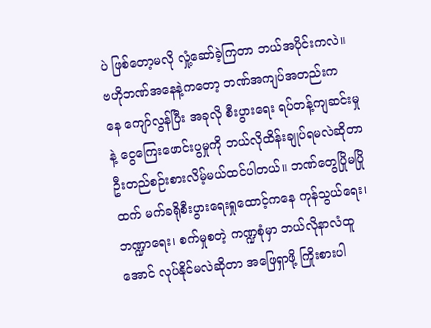ပဲ ဖြစ်တော့မလို လှုံ့ဆော်ခဲ့ကြတာ ဘယ်အပိုင်းကလဲ။ ဗဟိုဘဏ်အနေနဲ့က‌တော့ ဘဏ်အကျပ်အတည်းကနေ ‌ကျော်လွန်ပြီး အခုလို စီးပွားရေး ရပ်တန့်ကျဆင်းမှုနဲ့ ငွေကြေးဖောင်းပွမှုကို ဘယ်လိုထိန်းချုပ်ရမလဲဆိုတာ ဦးတည်စဉ်းစားလိမ့်မယ်ထင်ပါတယ်။ ဘဏ်‌တွေပြိုမပြိုထက် မက်ခရိုစီးပွား‌ရေးရှု‌ထောင့်က‌နေ ကုန်သွယ်‌ရေး၊ ဘဏ္ဍာ‌ရေး၊ စက်မှုစတဲ့ ကဏ္ဍစုံမှာ ဘယ်လိုနာလံထူအောင် လုပ်နိုင်မလဲဆိုတာ အဖြေရှာဖို့ ကြိုးစားပါ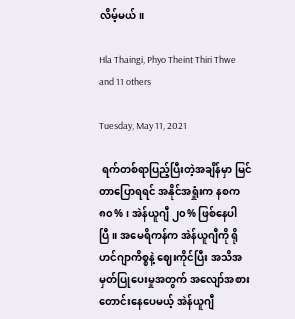လိမ့်မယ်။

Hla Thaingi, Phyo Theint Thiri Thwe and 11 others

Tuesday, May 11, 2021

 ရက်တစ်ရာပြည့်ပြီးတဲ့အချိန်မှာ မြင်တာပြောရရင် အနိုင်အရှုံးက နစက ၈၀%၊ အဲန်ယူဂျီ ၂၀% ဖြစ်နေပါပြီ။ အမေရိကန်က အဲန်ယူဂျီကို ရိုဟင်ဂျာကိစ္စနဲ့ ဈေးကိုင်ပြီး အသိအမှတ်ပြုပေးမှုအတွက် အလျော်အစားတောင်းနေပေမယ့် အဲန်ယူဂျီ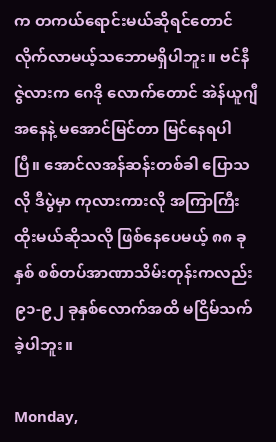က တကယ်ရောင်းမယ်ဆိုရင်တောင် လိုက်လာမယ့်သဘောမရှိပါဘူး။ ဗင်နီဇွဲလားက ဂေဒို လောက်တောင် အဲန်ယူဂျီအနေနဲ့ မအောင်မြင်တာ မြင်နေရပါပြီ။ အောင်လအန်ဆန်းတစ်ခါ ပြောသလို ဒီပွဲမှာ ကုလားကားလို အကြာကြီးထိုးမယ်ဆိုသလို ဖြစ်နေပေမယ့် ၈၈ ခုနှစ် စစ်တပ်အာဏာသိမ်းတုန်းကလည်း ၉၁-၉၂ ခုနှစ်လောက်အထိ မငြိမ်သက်ခဲ့ပါဘူး။

Monday,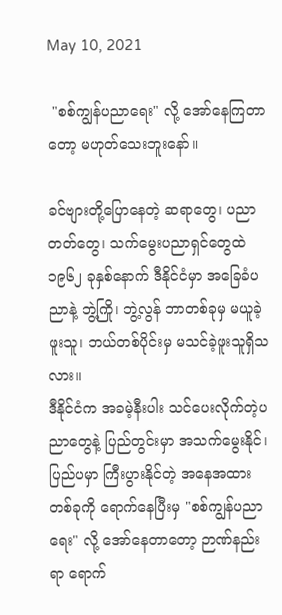May 10, 2021

 "စစ်ကျွန်ပညာရေး" လို့ အော်နေကြတာတော့ မဟုတ်သေးဘူးနော်။

ခင်ဗျားတို့ပြောနေတဲ့ ဆရာတွေ၊ ပညာတတ်တွေ၊ သက်မွေးပညာရှင်တွေထဲ ၁၉၆၂ ခုနှစ်နောက် ဒီနိုင်ငံမှာ အခြေခံပညာနဲ့ ဘွဲ့ကြို၊ ဘွဲ့လွန် ဘာတစ်ခုမှ မယူခဲ့ဖူးသူ၊ ဘယ်တစ်ပိုင်းမှ မသင်ခဲ့ဖူးသူရှိသလား။
ဒီနိုင်ငံက အခမဲ့နီးပါး သင်ပေးလိုက်တဲ့ပညာတွေနဲ့ ပြည်တွင်းမှာ အသက်မွေးနိုင်၊ ပြည်ပမှာ ကြီးပွားနိုင်တဲ့ အနေအထားတစ်ခုကို ရောက်နေပြီးမှ "စစ်ကျွန်ပညာရေး" လို့ အော်နေတာတော့ ဉာဏ်နည်းရာ ရောက်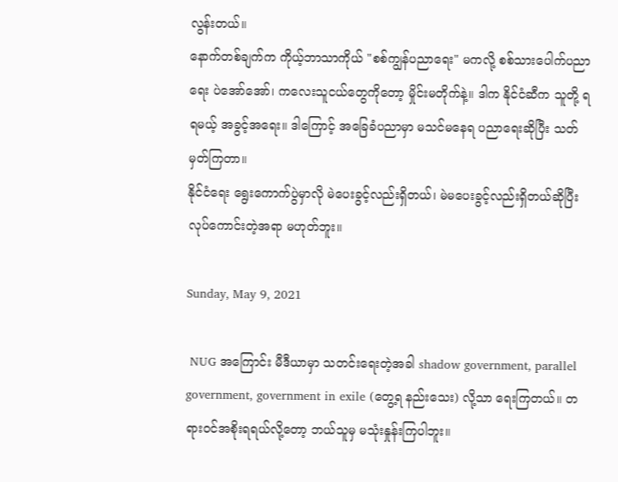လွန်းတယ်။
နောက်တစ်ချက်က ကိုယ့်ဘာသာကိုယ် "စစ်ကျွန်ပညာရေး" မကလို့ စစ်သားပေါက်ပညာရေး ပဲအော်အော်၊ ကလေးသူငယ်တွေကိုတော့ မှိုင်းမတိုက်နဲ့။ ဒါက နိုင်ငံဆီက သူတို့ ရရမယ့် အခွင့်အရေး။ ဒါကြောင့် အခြေခံပညာမှာ မသင်မနေရ ပညာရေးဆိုပြီး သတ်မှတ်ကြတာ။
နိုင်ငံရေး ရွေးကောက်ပွဲမှာလို မဲပေးခွင့်လည်းရှိတယ်၊ မဲမပေးခွင့်လည်းရှိတယ်ဆိုပြီး လုပ်ကောင်းတဲ့အရာ မဟုတ်ဘူး။

Sunday, May 9, 2021

 NUG အကြောင်း မီဒီယာမှာ သတင်းရေးတဲ့အခါ shadow government, parallel government, government in exile (တွေ့ရ နည်းသေး) လို့သာ ရေးကြတယ်။ တရားဝင်အစိုးရရယ်လို့တော့ ဘယ်သူမှ မသုံးနှုန်းကြပါဘူး။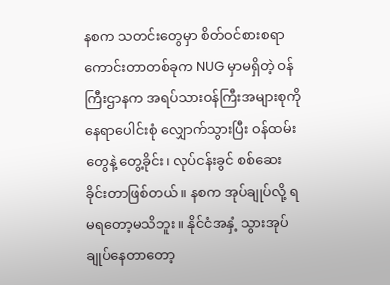နစက သတင်းတွေမှာ စိတ်ဝင်စားစရာကောင်းတာတစ်ခုက NUG မှာမရှိတဲ့ ဝန်ကြီးဌာနက အရပ်သားဝန်ကြီးအများစုကို နေရာပေါင်းစုံ လျှောက်သွားပြီး ဝန်ထမ်းတွေနဲ့ တွေ့ခိုင်း၊ လုပ်ငန်းခွင် စစ်ဆေးခိုင်းတာဖြစ်တယ်။ နစက အုပ်ချုပ်လို့ ရမရတော့မသိဘူး။ နိုင်ငံအနှံ့ သွားအုပ်ချုပ်နေတာတော့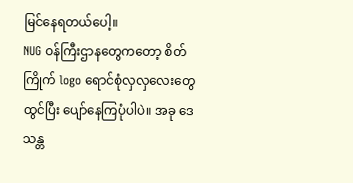မြင်နေရတယ်ပေါ့။
NUG ဝန်ကြီးဌာနတွေကတော့ စိတ်ကြိုက် logo ရောင်စုံလှလှလေးတွေ ထွင်ပြီး ပျော်နေကြပုံပါပဲ။ အခု ဒေသန္တ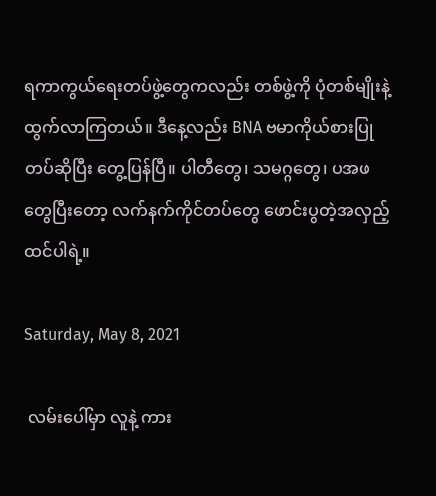ရကာကွယ်ရေးတပ်ဖွဲ့တွေကလည်း တစ်ဖွဲ့ကို ပုံတစ်မျိုးနဲ့ ထွက်လာကြတယ်။ ဒီနေ့လည်း BNA ဗမာကိုယ်စားပြုတပ်ဆိုပြီး တွေ့ပြန်ပြီ။ ပါတီတွေ၊ သမဂ္ဂတွေ၊ ပအဖတွေပြီးတော့ လက်နက်ကိုင်တပ်တွေ ဖောင်းပွတဲ့အလှည့် ထင်ပါရဲ့။

Saturday, May 8, 2021

 လမ်းပေါ်မှာ လူနဲ့ ကား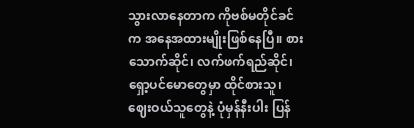သွားလာနေတာက ကိုဗစ်မတိုင်ခင်က အ‌နေအထားမျိုးဖြစ်နေပြီ။ စားသောက်ဆိုင်၊ လက်ဖက်ရည်ဆိုင်၊ ရှော့ပင်မောတွေမှာ ထိုင်စားသူ၊ ဈေးဝယ်‌သူတွေနဲ့ ပုံမှန်နီးပါး ပြန်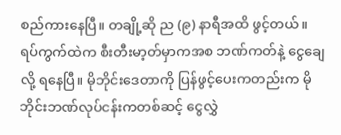စည်ကားနေပြီ။ တချို့ဆို ည (၉) နာရီအထိ ဖွင့်တယ်။ ရပ်ကွက်ထဲက စီးတီးမာ့တ်မှာကအစ ဘဏ်ကတ်နဲ့ ငွေချေလို့ ရနေပြီ။ မိုဘိုင်းဒေတာကို ပြန်ဖွင့်ပေးကတည်းက မိုဘိုင်းဘဏ်လုပ်ငန်းကတစ်ဆင့် ငွေလွှဲ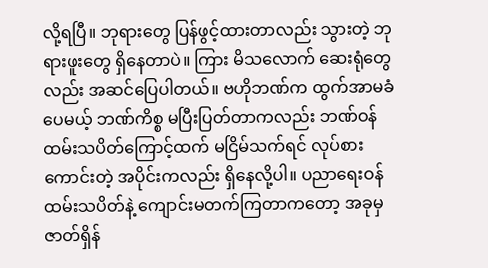လို့ရပြီ။ ဘုရားတွေ ပြန်ဖွင့်ထားတာလည်း သွားတဲ့ ဘုရားဖူးတွေ ရှိနေတာပဲ။ ကြား မိသ‌လောက် ဆေးရုံတွေလည်း အဆင်ပြေပါတယ်။ ဗဟိုဘဏ်က ထွက်အာမခံပေမယ့် ဘဏ်ကိစ္စ မပြီးပြတ်တာကလည်း ဘဏ်ဝန်ထမ်းသပိတ်ကြောင့်ထက် မငြိမ်သက်ရင် လုပ်စားကောင်းတဲ့ အပိုင်းကလည်း ရှိနေလို့ပါ။ ပညာရေးဝန်ထမ်းသပိတ်နဲ့ ကျောင်းမတက်ကြတာကတော့ အခုမှ ဇာတ်ရှိန်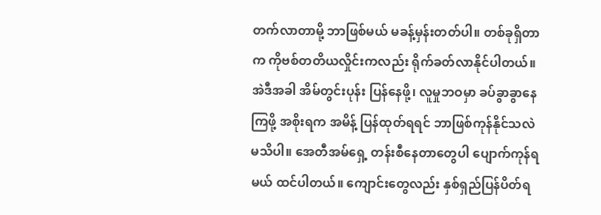တက်လာတာမို့ ဘာဖြစ်မယ် မခန့်မှန်းတတ်ပါ။ တစ်ခုရှိတာက ကိုဗစ်တတိယလှိုင်းကလည်း ရိုက်ခတ်လာနိုင်ပါတယ်။ အဲဒီအခါ အိမ်တွင်းပုန်း ပြန်နေဖို့၊ လူမှုဘဝမှာ ခပ်ခွာခွာနေကြဖို့ အစိုးရက အမိန့် ပြန်ထုတ်ရရင် ဘာဖြစ်ကုန်နိုင်သလဲ မသိပါ။ အေတီအမ်ရှေ့ တန်းစီနေတာတွေပါ ပျောက်ကုန်ရမယ် ထင်ပါတယ်။ ကျောင်းတွေလည်း နှစ်ရှည်ပြန်ပိတ်ရ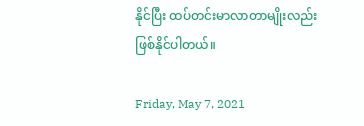နိုင်ပြီး ထပ်တင်းမာလာတာမျိုးလည်း ဖြစ်နိုင်ပါတယ်။

Friday, May 7, 2021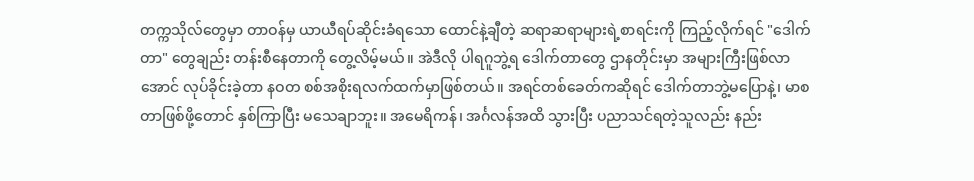တက္ကသိုလ်တွေမှာ တာဝန်မှ ယာယီရပ်ဆိုင်းခံရသော ထောင်နဲ့ချီတဲ့ ဆရာဆရာများရဲ့စာရင်းကို ကြည့်လိုက်ရင် "ဒေါက်တာ" တွေချည်း တန်းစီနေတာကို တွေ့လိမ့်မယ်။ အဲဒီလို ပါရဂူဘွဲ့ရ ဒေါက်တာတွေ ဌာနတိုင်းမှာ အများကြီးဖြစ်လာအောင် လုပ်ခိုင်းခဲ့တာ နဝတ စစ်အစိုးရလက်ထက်မှာဖြစ်တယ်။ အရင်တစ်ခေတ်ကဆိုရင် ဒေါက်တာဘွဲ့မပြောနဲ့၊ မာစတာဖြစ်ဖို့တောင် နှစ်ကြာပြီး မသေချာဘူး။ အမေရိကန်၊ အင်္ဂလန်အထိ သွားပြီး ပညာသင်ရတဲ့သူလည်း နည်း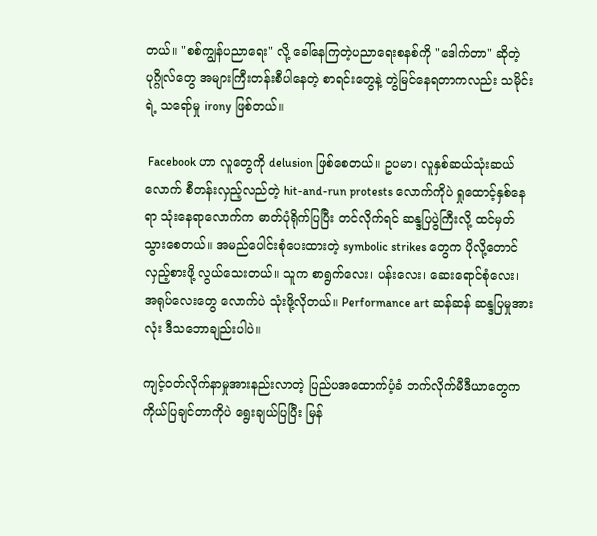တယ်။ "စစ်ကျွန်ပညာရေး" လို့ ခေါ်နေကြတဲ့ပညာရေးစနစ်ကို "ဒေါက်တာ" ဆိုတဲ့ပုဂ္ဂိုလ်တွေ အများကြီးတန်းစီပါနေတဲ့ စာရင်းတွေနဲ့ တွဲမြင်နေရတာကလည်း သမိုင်းရဲ့ သရော်မှု irony ဖြစ်တယ်။

 Facebook ဟာ လူတွေကို delusion ဖြစ်စေတယ်။ ဥပမာ၊ လူနှစ်ဆယ်သုံးဆယ်လောက် စီတန်းလှည့်လည်တဲ့ hit-and-run protests လောက်ကိုပဲ ရှုထောင့်နှစ်နေရာ သုံးနေရာလောက်က ဓာတ်ပုံရိုက်ပြပြီး တင်လိုက်ရင် ဆန္ဒပြပွဲကြီးလို့ ထင်မှတ်သွားစေတယ်။ အမည်ပေါင်းစုံပေးထားတဲ့ symbolic strikes တွေက ပိုလို့တောင် လှည့်စားဖို့ လွယ်သေးတယ်။ သူက စာရွက်လေး၊ ပန်းလေး၊ ဆေးရောင်စုံလေး၊ အရုပ်လေးတွေ လောက်ပဲ သုံးဖို့လိုတယ်။ Performance art ဆန်ဆန် ဆန္ဒပြမှုအားလုံး ဒီသဘောချည်းပါပဲ။

ကျင့်ဝတ်လိုက်နာမှုအားနည်းလာတဲ့ ပြည်ပအထောက်ပံ့ခံ ဘက်လိုက်မီဒီယာတွေက ကိုယ်ပြချင်တာကိုပဲ ရွေးချယ်ပြပြီး မြန်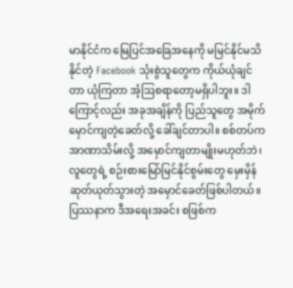မာနိုင်ငံက မြေပြင်အခြေအနေကို မမြင်နိုင်မသိနိုင်တဲ့ Facebook သုံးစွဲသူတွေက ကိုယ်ယုံချင်တာ ယုံကြတာ အံ့ဩစရာတော့မရှိပါဘူး။ ဒါကြောင့်လည်း အခုအချိန်ကို ပြည်သူတွေ အမိုက်မှောင်ကျတဲ့ခေတ်လို့ ခေါ်ချင်တာပါ။ စစ်တပ်က အာဏာသိမ်းလို့ အမှောင်ကျတာမျိုးမဟုတ်ဘဲ၊ လူတွေရဲ့ စဉ်းစားမြော်မြင်နိုင်စွမ်းတွေ မှေးမှိန်ဆုတ်ယုတ်သွားတဲ့ အမှောင်ခေတ်ဖြစ်ပါတယ်။
ပြဿနာက ဒီအရေးအခင်း စဖြစ်က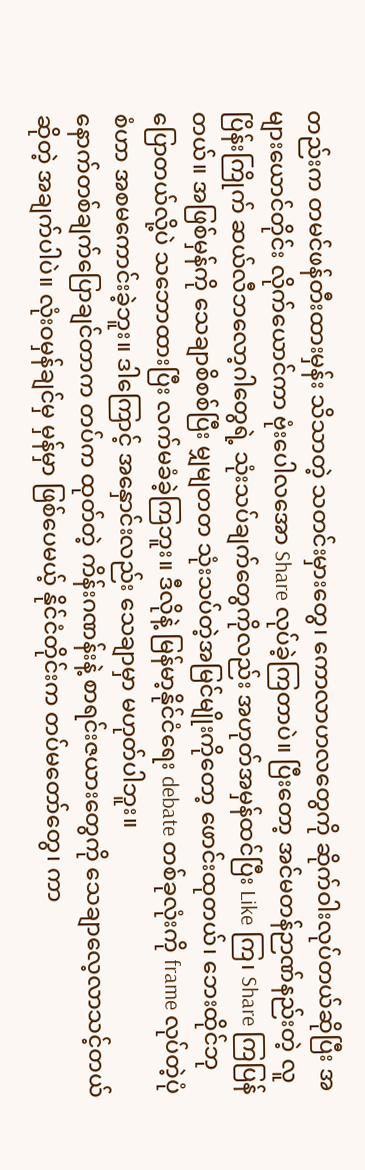တည်းက တမင်ဖန်တီးထားမှန်း သိသာတဲ့ သတင်းမှားတွေ၊ ကောလာဟလတွေကို ဆိုက်ဝါးလုပ်တယ်ဆိုပြီး အများယောင်တိုင်း လိုက်ယောင်ကာ ဗုံးပေါလအော Share လုပ်ခဲ့ကြတာပဲ။ ပြီးတော့ အင်မတန်ဉာဏ်နည်းတဲ့ လူပြိန်းကြိုက် ဆယ်လီဘလော့ဂါတွေရဲ့ သုံးသပ်ချက်တွေကိုလည်း အဟုတ်အမှန်ထင်ပြီး Like ကြ၊ Share ကြပြန်တယ်။ အဖြစ်မှန်ကို သေချာစိစစ်ပြီး မျှမျတတ သုံးသပ်တဲ့အမြင်မျိုးကိုတော့ ဖောင်းထုတယ်၊ ဘေးထိုင်ဘုပြောတယ်လို့ပဲ သဘောထားပြီး လက်မခံခဲ့ကြဘူး။ ဒီလိုနဲ့ မြန်မာ့နိုင်ငံရေး debate တစ်ခုလုံးကို frame လုပ်တဲ့ပုံစံဟာ အစမကောင်းခဲ့ဘူး။ ဒါကြောင့် အနှောင်းလည်း သေချာမှာ မဟုတ်ပါဘူး။
နောက်တစ်ချက်ပြောချင်တာက တပ်က ထုတ်တဲ့ ကိန်းဂဏန်းနဲ့ စာရင်းဇယားတွေကို သေချာလေ့လာသင့်တယ်ဆိုတဲ့ အချက်ပါပဲ။ လုံးဝမှန်ချင်မှ မှန်မှာ ဖြစ်ပေမယ့် နိုင်ငံတိုင်းက တပ်မတော်တွေ၊ ကာ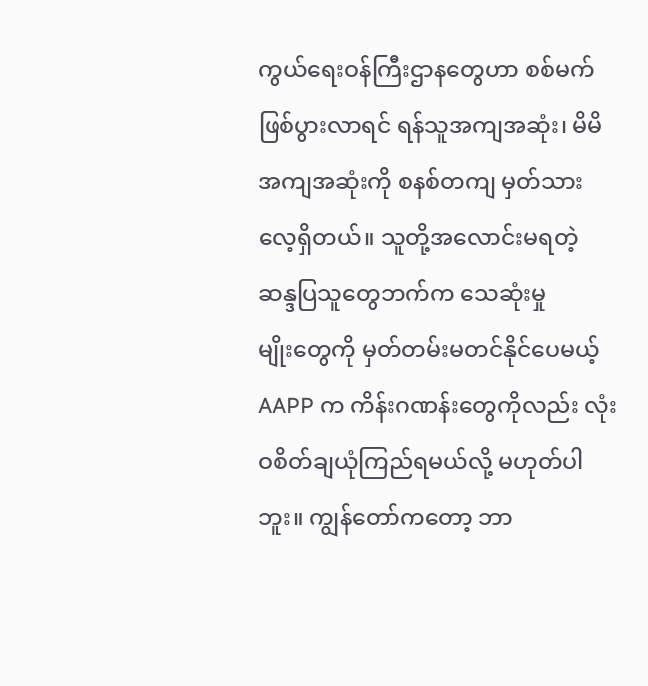ကွယ်ရေးဝန်ကြီးဌာနတွေဟာ စစ်မက်ဖြစ်ပွားလာရင် ရန်သူအကျအဆုံး၊ မိမိအကျအဆုံးကို စနစ်တကျ မှတ်သားလေ့ရှိတယ်။ သူတို့အလောင်းမရတဲ့ ဆန္ဒပြသူတွေဘက်က သေဆုံးမှုမျိုး‌တွေကို မှတ်တမ်းမတင်နိုင်ပေမယ့် AAPP က ကိန်းဂဏန်းတွေကိုလည်း လုံးဝစိတ်ချယုံကြည်ရမယ်လို့ မဟုတ်ပါဘူး။ ကျွန်တော်ကတော့ ဘာ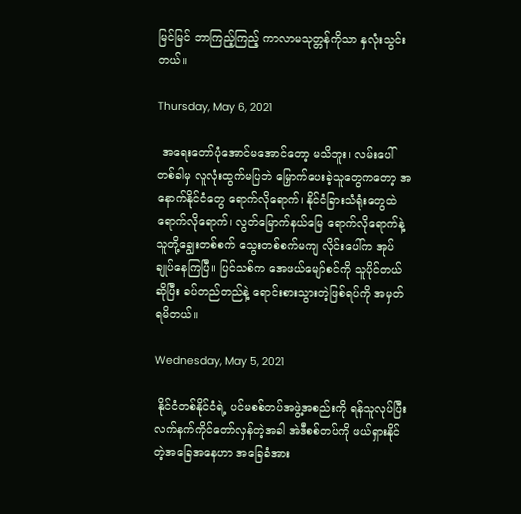မြင်မြင် ဘာကြည့်ကြည့် ကာလာမသုတ္တန်ကိုသာ နှလုံးသွင်းတယ်။

Thursday, May 6, 2021

 အရေးတော်ပုံအောင်မအောင်တော့ မသိဘူး၊ လမ်းပေါ် တစ်ခါမှ လူလုံးထွက်မပြဘဲ မြှောက်ပေးခဲ့သူတွေကတော့ အနောက်နိုင်ငံတွေ ရောက်လိုရောက်၊ နိုင်ငံခြားသံရုံးတွေထဲ ရောက်လိုရောက်၊ လွတ်မြောက်နယ်မြေ ရောက်လိုရောက်နဲ့ သူတို့ချွေးတစ်စက် သွေးတစ်စက်မကျ လိုင်းပေါ်က အုပ်ချုပ်နေကြပြီ။ ပြင်သစ်က အေဖယ်မျော်စင်ကို သူပိုင်တယ်ဆိုပြီး ခပ်တည်တည်နဲ့ ရောင်းစားသွားတဲ့ဖြစ်ရပ်ကို အမှတ်ရမိတယ်။

Wednesday, May 5, 2021

 နိုင်ငံတစ်နိုင်ငံရဲ့ ပင်မစစ်တပ်အဖွဲ့အစည်းကို ရန်သူလုပ်ပြီး လက်နက်ကိုင်တော်လှန်တဲ့အခါ အဲဒီစစ်တပ်ကို ဖယ်ရှားနိုင်တဲ့အခြေအနေဟာ အခြေခံအား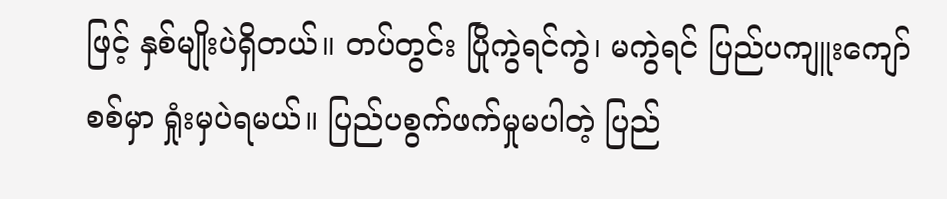ဖြင့် နှစ်မျိုးပဲရှိတယ်။ တပ်တွင်း ပြိုကွဲရင်ကွဲ၊ မကွဲရင် ပြည်ပကျူးကျော်စစ်မှာ ရှုံးမှပဲရမယ်။ ပြည်ပစွက်ဖက်မှုမပါတဲ့ ပြည်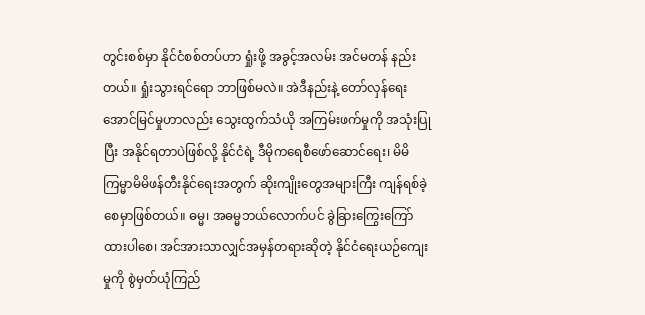တွင်းစစ်မှာ နိုင်ငံစစ်တပ်ဟာ ရှုံးဖို့ အခွင့်အလမ်း အင်မတန် နည်းတယ်။ ရှုံးသွားရင်ရော ဘာဖြစ်မလဲ။ အဲဒီနည်းနဲ့ တော်လှန်ရေးအောင်မြင်မှုဟာလည်း သွေးထွက်သံယို အကြမ်းဖက်မှုကို အသုံးပြုပြီး အနိုင်ရတာပဲဖြစ်လို့ နိုင်ငံရဲ့ ဒီမိုကရေစီဖော်ဆောင်ရေး၊ မိမိကြမ္မာမိမိဖန်တီးနိုင်ရေးအတွက် ဆိုးကျိုးတွေအများကြီး ကျန်ရစ်ခဲ့စေမှာဖြစ်တယ်။ ဓမ္မ၊ အဓမ္မဘယ်လောက်ပင် ခွဲခြားကြွေးကြော်ထားပါစေ၊ အင်အားသာလျှင်အမှန်တရားဆိုတဲ့ နိုင်ငံရေးယဉ်ကျေးမှုကို စွဲမှတ်ယုံကြည်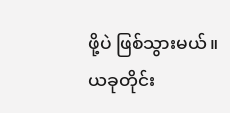ဖို့ပဲ ဖြစ်သွားမယ်။ ယခုတိုင်း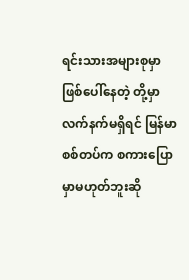ရင်းသားအများစုမှာ ဖြစ်ပေါ်နေတဲ့ တို့မှာ လက်နက်မရှိရင် မြန်မာစစ်တပ်က စကားပြောမှာမဟုတ်ဘူးဆို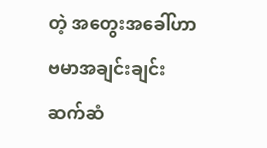တဲ့ အတွေးအခေါ်ဟာ ဗမာအချင်းချင်း ဆက်ဆံ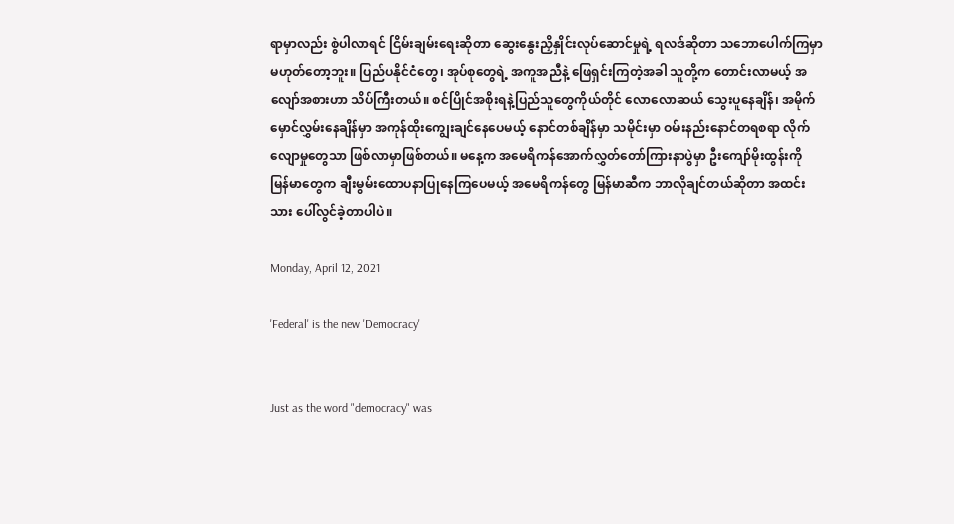ရာမှာလည်း စွဲပါလာရင် ငြိမ်းချမ်းရေးဆိုတာ ဆွေးနွေးညှိနှိုင်းလုပ်ဆောင်မှုရဲ့ ရလဒ်ဆိုတာ သဘောပေါက်ကြမှာ မဟုတ်တော့ဘူး။ ပြည်ပနိုင်ငံတွေ၊ အုပ်စုတွေရဲ့ အကူအညီနဲ့ ဖြေရှင်းကြတဲ့အခါ သူတို့က တောင်းလာမယ့် အလျော်အစားဟာ သိပ်ကြီးတယ်။ စင်ပြိုင်အစိုးရနဲ့ပြည်သူတွေကိုယ်တိုင် လောလောဆယ် သွေးပူနေချိန်၊ အမိုက်မှောင်လွှမ်းနေချိန်မှာ အကုန်ထိုးကျွေးချင်နေပေမယ့် နောင်တစ်ချိန်မှာ သမိုင်းမှာ ဝမ်းနည်းနောင်တရစရာ လိုက်လျောမှုတွေသာ ဖြစ်လာမှာဖြစ်တယ်။ မနေ့က အမေရိကန်အောက်လွှတ်တော်ကြားနာပွဲမှာ ဦးကျော်မိုးထွန်းကို မြန်မာတွေက ချီးမွမ်းထောပနာပြုနေကြပေမယ့် အမေရိကန်တွေ မြန်မာဆီက ဘာလိုချင်တယ်ဆိုတာ အထင်းသား ပေါ်လွင်ခဲ့တာပါပဲ။

Monday, April 12, 2021

'Federal' is the new 'Democracy'


Just as the word "democracy" was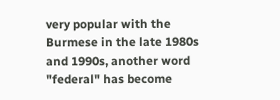very popular with the Burmese in the late 1980s and 1990s, another word "federal" has become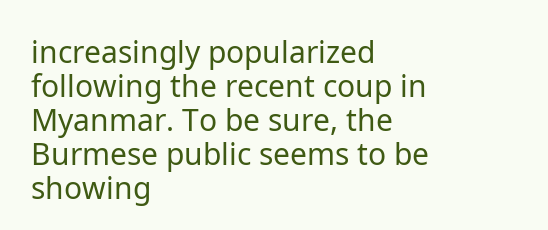increasingly popularized following the recent coup in Myanmar. To be sure, the Burmese public seems to be showing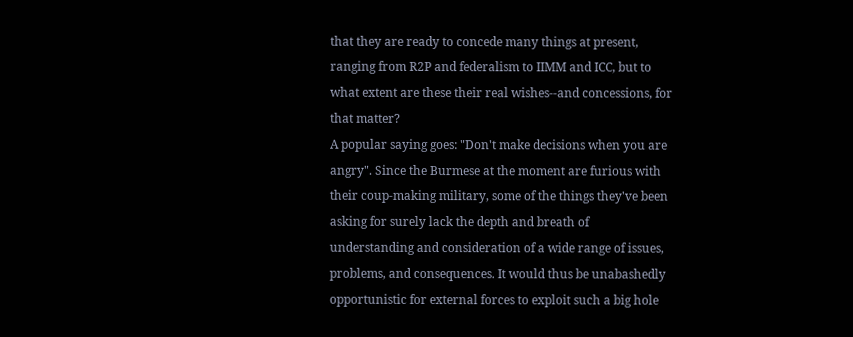that they are ready to concede many things at present, ranging from R2P and federalism to IIMM and ICC, but to what extent are these their real wishes--and concessions, for that matter?
A popular saying goes: "Don't make decisions when you are angry". Since the Burmese at the moment are furious with their coup-making military, some of the things they've been asking for surely lack the depth and breath of understanding and consideration of a wide range of issues, problems, and consequences. It would thus be unabashedly opportunistic for external forces to exploit such a big hole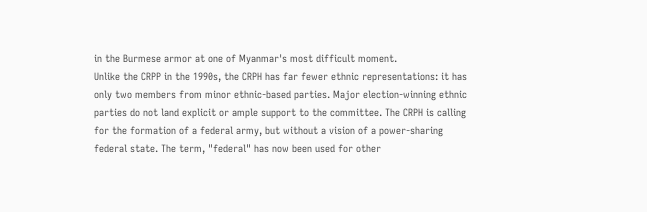in the Burmese armor at one of Myanmar's most difficult moment.
Unlike the CRPP in the 1990s, the CRPH has far fewer ethnic representations: it has only two members from minor ethnic-based parties. Major election-winning ethnic parties do not land explicit or ample support to the committee. The CRPH is calling for the formation of a federal army, but without a vision of a power-sharing federal state. The term, "federal" has now been used for other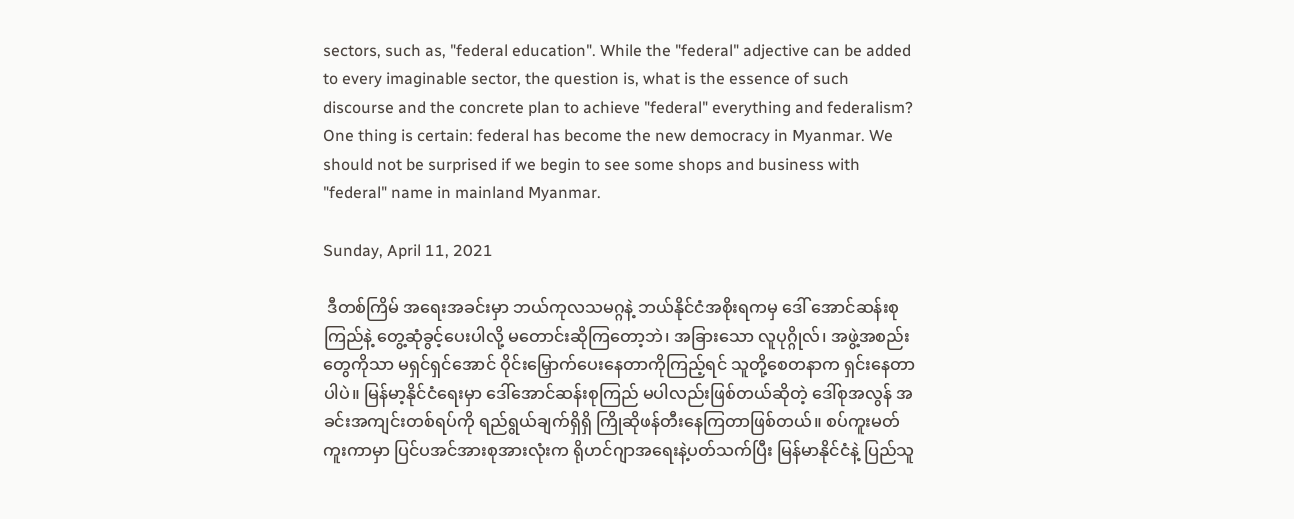sectors, such as, "federal education". While the "federal" adjective can be added to every imaginable sector, the question is, what is the essence of such discourse and the concrete plan to achieve "federal" everything and federalism?
One thing is certain: federal has become the new democracy in Myanmar. We should not be surprised if we begin to see some shops and business with "federal" name in mainland Myanmar.

Sunday, April 11, 2021

 ဒီတစ်ကြိမ် အရေးအခင်းမှာ ဘယ်ကုလသမဂ္ဂနဲ့ ဘယ်နိုင်ငံအစိုးရကမှ ဒေါ် အောင်ဆန်းစုကြည်နဲ့ တွေ့ဆုံခွင့်ပေးပါလို့ မတောင်းဆိုကြတော့ဘဲ၊ အခြားသော လူပုဂ္ဂိုလ်၊ အဖွဲ့အစည်းတွေကိုသာ မရှင်ရှင်အောင် ဝိုင်းမြှောက်ပေးနေတာကိုကြည့်ရင် သူတို့စေတနာက ရှင်းနေတာပါပဲ။ မြန်မာ့နိုင်ငံရေးမှာ ဒေါ်အောင်ဆန်းစုကြည် မပါလည်းဖြစ်တယ်ဆိုတဲ့ ဒေါ်စုအလွန် အခင်းအကျင်းတစ်ရပ်ကို ရည်ရွယ်ချက်ရှိရှိ ကြိုဆိုဖန်တီးနေကြတာဖြစ်တယ်။ စပ်ကူးမတ်ကူးကာမှာ ပြင်ပအင်အားစုအားလုံးက ရိုဟင်ဂျာအရေးနဲ့ပတ်သက်ပြီး မြန်မာနိုင်ငံနဲ့ ပြည်သူ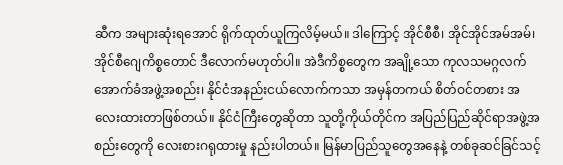ဆီက အများဆုံးရအောင် ရိုက်ထုတ်ယူကြလိမ့်မယ်။ ဒါကြောင့် အိုင်စီစီ၊ အိုင်အိုင်အမ်အမ်၊ အိုင်စီဂျေကိစ္စတောင် ဒီလောက်မဟုတ်ပါ။ အဲဒီကိစ္စတွေက အချို့သော ကုလသမဂ္ဂလက်အောက်ခံအဖွဲ့အစည်း၊ နိုင်ငံအနည်းငယ်လောက်ကသာ အမှန်တကယ် စိတ်ဝင်တစား အလေးထားတာဖြစ်တယ်။ နိုင်ငံကြီးတွေဆိုတာ သူတို့ကိုယ်တိုင်က အပြည်ပြည်ဆိုင်ရာအဖွဲ့အစည်းတွေကို လေးစားဂရုထားမှု နည်းပါတယ်။ မြန်မာပြည်သူတွေအနေနဲ့ တစ်ခုဆင်ခြင်သင့်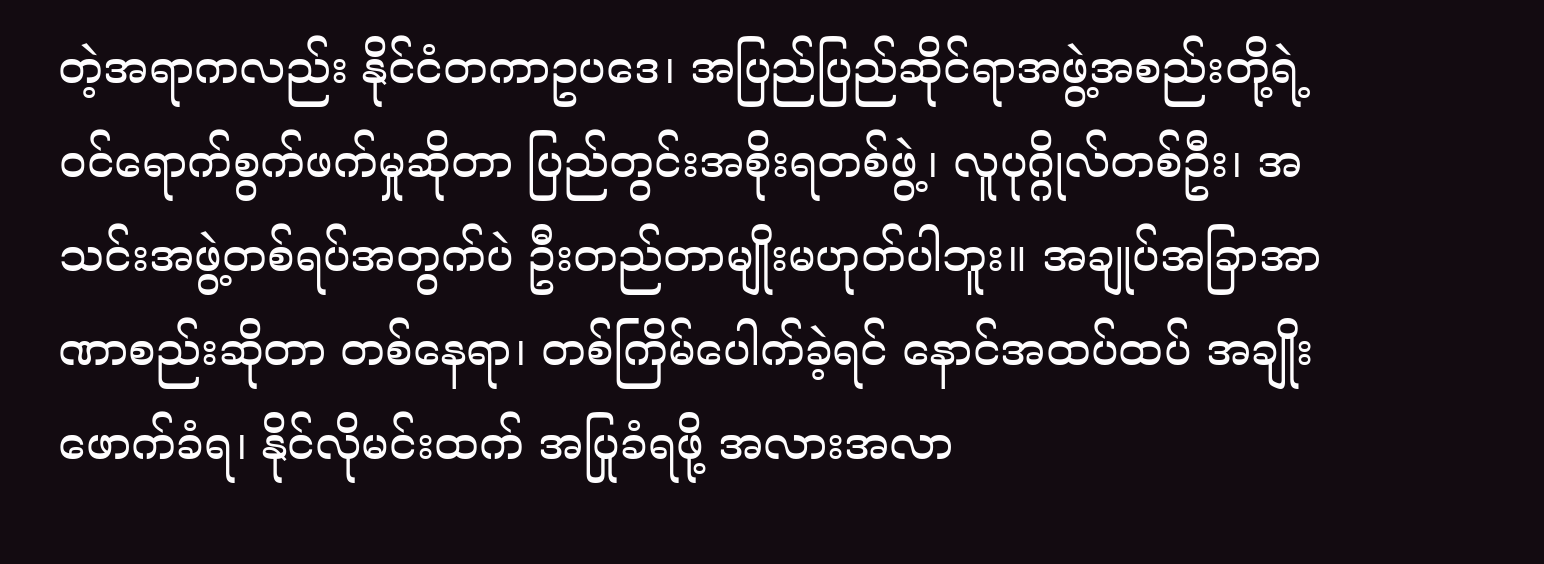တဲ့အရာကလည်း နိုင်ငံတကာဥပဒေ၊ အပြည်ပြည်ဆိုင်ရာအဖွဲ့အစည်းတို့ရဲ့ ဝင်ရောက်စွက်ဖက်မှုဆိုတာ ပြည်တွင်းအစိုးရတစ်ဖွဲ့၊ လူပုဂ္ဂိုလ်တစ်ဦး၊ အသင်းအဖွဲ့တစ်ရပ်အတွက်ပဲ ဦးတည်တာမျိုးမဟုတ်ပါဘူး။ အချုပ်အခြာအာဏာစည်းဆိုတာ တစ်နေရာ၊ တစ်ကြိမ်ပေါက်ခဲ့ရင် နောင်အထပ်ထပ် အချိုးဖောက်ခံရ၊ နိုင်လိုမင်းထက် အပြုခံရဖို့ အလားအလာ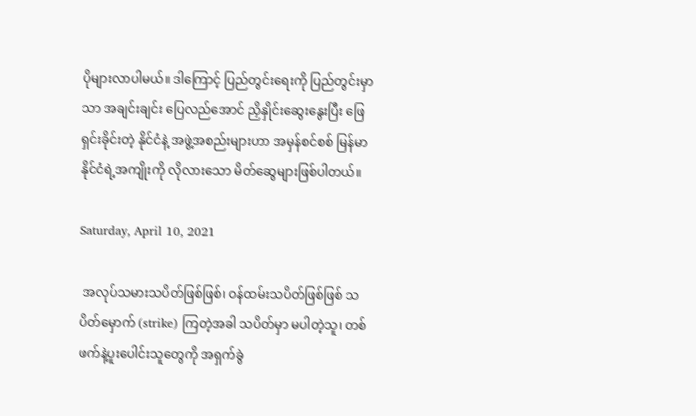ပိုများလာပါမယ်။ ဒါကြောင့် ပြည်တွင်းရေးကို ပြည်တွင်းမှာသာ အချင်းချင်း ပြေလည်အောင် ညှိနှိုင်းဆွေးနွေးပြီး ဖြေရှင်းခိုင်းတဲ့ နိုင်ငံနဲ့ အဖွဲ့အစည်းများဟာ အမှန်စင်စစ် မြန်မာနိုင်ငံရဲ့အကျိုးကို လိုလားသော မိတ်ဆွေများဖြစ်ပါတယ်။

Saturday, April 10, 2021

 အလုပ်သမားသပိတ်ဖြစ်ဖြစ်၊ ဝန်ထမ်းသပိတ်ဖြစ်ဖြစ် သပိတ်မှောက် (strike) ကြတဲ့အခါ သပိတ်မှာ မပါတဲ့သူ၊ တစ်ဖက်နဲ့ပူးပေါင်းသူတွေကို အရှက်ခွဲ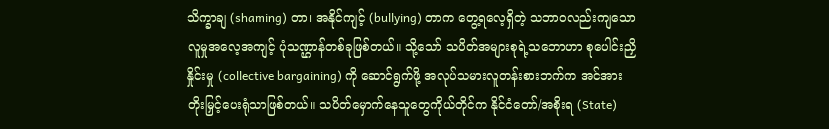သိက္ခာချ (shaming) တာ၊ အနိုင်ကျင့် (bullying) တာက တွေ့ရလေ့ရှိတဲ့ သဘာဝလည်းကျသော လူမှုအလေ့အကျင့် ပုံသဏ္ဌာန်တစ်ခုဖြစ်တယ်။ သို့သော် သပိတ်အများစုရဲ့သဘောဟာ စုပေါင်းညှိနှိုင်းမှု (collective bargaining) ကို ဆောင်ရွက်ဖို့ အလုပ်သမားလူတန်းစားဘက်က အင်အားတိုးမြှင့်ပေးရုံသာဖြစ်တယ်။ သပိတ်မှောက်နေသူတွေကိုယ်တိုင်က နိုင်ငံတော်/အစိုးရ (State)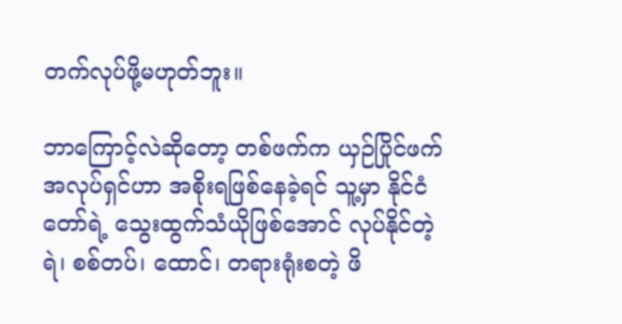တက်လုပ်ဖို့မဟုတ်ဘူး။

ဘာကြောင့်လဲဆိုတော့ တစ်ဖက်က ယှဉ်ပြိုင်ဖက် အလုပ်ရှင်ဟာ အစိုးရဖြစ်နေခဲ့ရင် သူ့မှာ နိုင်ငံတော်ရဲ့ သွေးထွက်သံယိုဖြစ်အောင် လုပ်နိုင်တဲ့ ရဲ၊ စစ်တပ်၊ ထောင်၊ တရားရုံးစတဲ့ ဖိ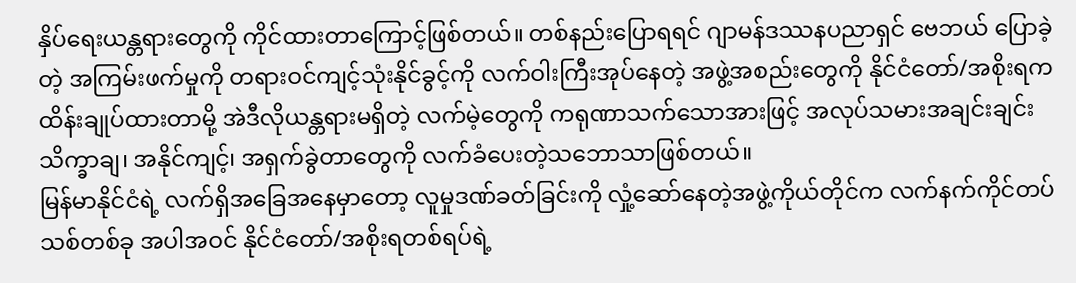နှိပ်ရေးယန္တရားတွေကို ကိုင်ထားတာကြောင့်ဖြစ်တယ်။ တစ်နည်းပြောရရင် ဂျာမန်ဒဿနပညာရှင် ဗေဘယ် ပြောခဲ့တဲ့ အကြမ်းဖက်မှုကို တရားဝင်ကျင့်သုံးနိုင်ခွင့်ကို လက်ဝါးကြီးအုပ်နေတဲ့ အဖွဲ့အစည်းတွေကို နိုင်ငံတော်/အစိုးရက ထိန်းချုပ်ထားတာမို့ အဲဒီလိုယန္တရားမရှိတဲ့ လက်မဲ့တွေကို ကရုဏာသက်သောအားဖြင့် အလုပ်သမားအချင်းချင်း သိက္ခာချ၊ အနိုင်ကျင့်၊ အရှက်ခွဲတာတွေကို လက်ခံပေးတဲ့သဘောသာဖြစ်တယ်။
မြန်မာနိုင်ငံရဲ့ လက်ရှိအခြေအနေမှာတော့ လူမှုဒဏ်ခတ်ခြင်းကို လှုံ့ဆော်နေတဲ့အဖွဲ့ကိုယ်တိုင်က လက်နက်ကိုင်တပ်သစ်တစ်ခု အပါအဝင် နိုင်ငံတော်/အစိုးရတစ်ရပ်ရဲ့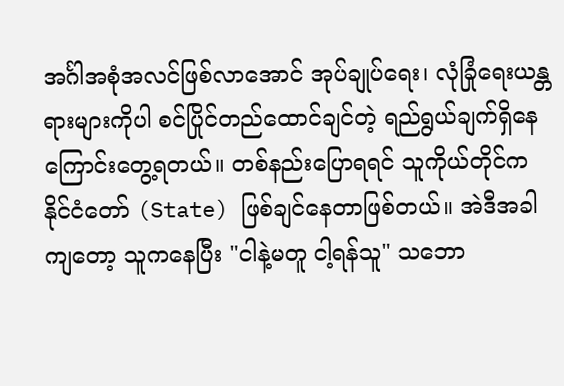အင်္ဂါအစုံအလင်ဖြစ်လာအောင် အုပ်ချုပ်ရေး၊ လုံခြုံရေးယန္တရားများကိုပါ စင်ပြိုင်တည်ထောင်ချင်တဲ့ ရည်ရွယ်ချက်ရှိနေကြောင်းတွေ့ရတယ်။ တစ်နည်းပြောရရင် သူကိုယ်တိုင်က နိုင်ငံတော် (State) ဖြစ်ချင်နေတာဖြစ်တယ်။ အဲဒီအခါကျတော့ သူကနေပြီး "ငါနဲ့မတူ ငါ့ရန်သူ" သဘော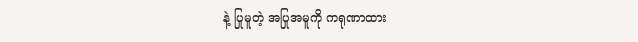နဲ့ ပြုမူတဲ့ အပြုအမူကို ကရုဏာထား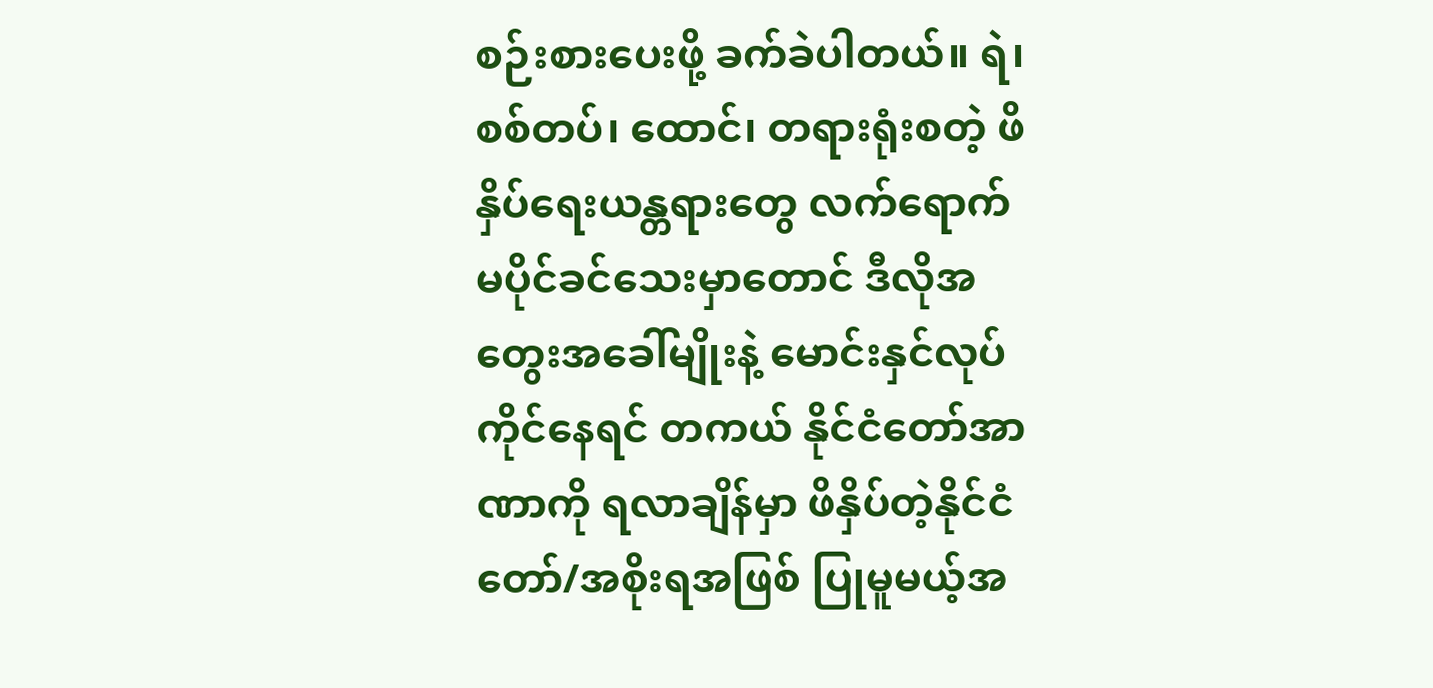စဉ်းစားပေးဖို့ ခက်ခဲပါတယ်။ ရဲ၊ စစ်တပ်၊ ထောင်၊ တရားရုံးစတဲ့ ဖိနှိပ်ရေးယန္တရားတွေ လက်ရောက် မပိုင်ခင်သေးမှာတောင် ဒီလိုအတွေးအခေါ်မျိုးနဲ့ မောင်းနှင်လုပ်ကိုင်နေရင် တကယ် နိုင်ငံတော်အာဏာကို ရလာချိန်မှာ ဖိနှိပ်တဲ့နိုင်ငံတော်/အစိုးရအဖြစ် ပြုမူမယ့်အ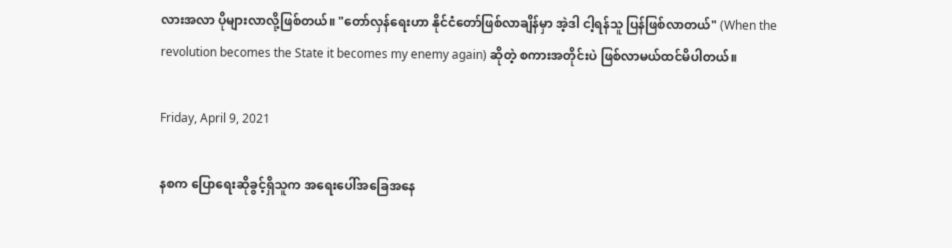လားအလာ ပိုများလာလို့ဖြစ်တယ်။ "တော်လှန်ရေးဟာ နိုင်ငံတော်ဖြစ်လာချိန်မှာ အဲ့ဒါ ငါ့ရန်သူ ပြန်ဖြစ်လာတယ်" (When the revolution becomes the State it becomes my enemy again) ဆိုတဲ့ စကားအတိုင်းပဲ ဖြစ်လာမယ်ထင်မိပါတယ်။

Friday, April 9, 2021

နစက ပြောရေးဆိုခွင့်ရှိသူက အရေးပေါ်အခြေအနေ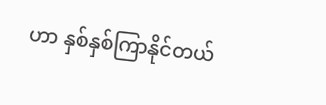ဟာ နှစ်နှစ်ကြာနိုင်တယ်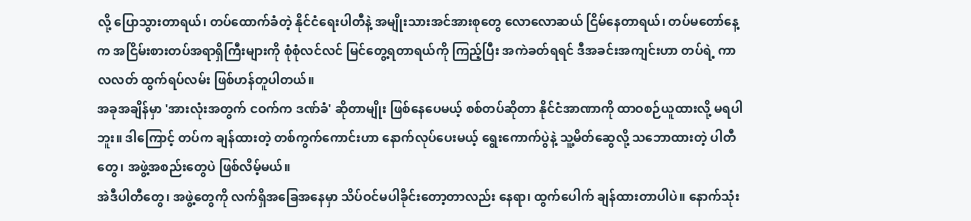လို့ ပြောသွားတာရယ်၊ တပ်ထောက်ခံတဲ့ နိုင်ငံရေးပါတီနဲ့ အမျိုးသားအင်အားစုတွေ ‌လောလောဆယ် ငြိမ်နေတာရယ်၊ တပ်မတော်နေ့က အငြိမ်းစားတပ်အရာရှိကြီးများကို စုံစုံလင်လင် မြင်တွေ့ရတာရယ်ကို ကြည့်ပြီး အကဲခတ်ရရင် ဒီအခင်းအကျင်းဟာ တပ်ရဲ့ ကာလလတ် ထွက်ရပ်လမ်း ဖြစ်ဟန်တူပါတယ်။
အခုအချိန်မှာ 'အားလုံးအတွက် ငဝက်က ဒဏ်ခံ' ဆိုတာမျိုး ဖြစ်နေပေမယ့် စစ်တပ်ဆိုတာ နိုင်ငံအာဏာကို ထာဝစဉ်ယူထားလို့ မရပါဘူး။ ဒါကြောင့် တပ်က ချန်ထားတဲ့ တစ်ကွက်ကောင်းဟာ နောက်လုပ်ပေးမယ့် ရွေးကောက်ပွဲနဲ့ သူ့မိတ်ဆွေလို့ သဘောထားတဲ့ ပါတီတွေ၊ အဖွဲ့အစည်းတွေပဲ ဖြစ်လိမ့်မယ်။
အဲဒီပါတီတွေ၊ အဖွဲ့တွေကို လက်ရှိအခြေအနေမှာ သိပ်ဝင်မပါခိုင်းတော့တာလည်း နေရာ၊ ထွက်ပေါက် ချန်ထားတာပါပဲ။ နောက်သုံး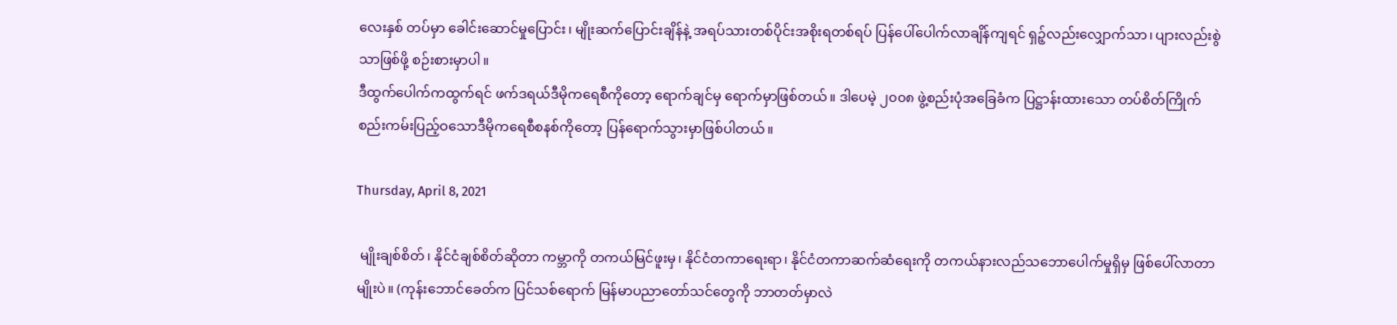လေးနှစ် တပ်မှာ ခေါင်းဆောင်မှုပြောင်း၊ မျိုးဆက်ပြောင်းချိန်နဲ့ အရပ်သားတစ်ပိုင်းအစိုးရတစ်ရပ် ပြန်ပေါ်ပေါက်လာချိန်ကျရင် ရှဉ့်လည်းလျှောက်သာ၊ ပျားလည်းစွဲသာဖြစ်ဖို့ စဉ်းစားမှာပါ။
ဒီထွက်ပေါက်ကထွက်ရင် ဖက်ဒရယ်ဒီမိုကရေစီကိုတော့ ရောက်ချင်မှ ရောက်မှာဖြစ်တယ်။ ဒါပေမဲ့ ၂၀၀၈ ဖွဲ့စည်းပုံအခြေခံက ပြဋ္ဌာန်းထားသော တပ်စိတ်ကြိုက် စည်းကမ်းပြည့်ဝသောဒီမိုကရေစီစနစ်ကိုတော့ ပြန်ရောက်သွားမှာဖြစ်ပါတယ်။

Thursday, April 8, 2021

 မျိုးချစ်စိတ်၊ နိုင်ငံချစ်စိတ်ဆိုတာ ကမ္ဘာကို တကယ်မြင်ဖူးမှ၊ နိုင်ငံတကာရေးရာ၊ နိုင်ငံတကာဆက်ဆံရေးကို တကယ်နားလည်သဘောပေါက်မှုရှိမှ ဖြစ်ပေါ်လာတာမျိုးပဲ။ (ကုန်းဘောင်ခေတ်က ပြင်သစ်ရောက် မြန်မာပညာတော်သင်တွေကို ဘာတတ်မှာလဲ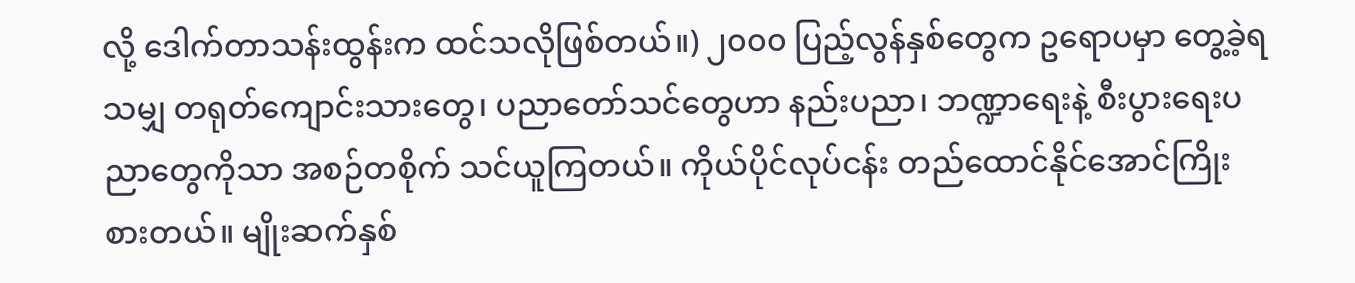လို့ ဒေါက်တာသန်းထွန်းက ထင်သလိုဖြစ်တယ်။) ၂၀၀၀ ပြည့်လွန်နှစ်တွေက ဥရောပမှာ တွေ့ခဲ့ရသမျှ တရုတ်ကျောင်းသားတွေ၊ ပညာတော်သင်တွေဟာ နည်းပညာ၊ ဘဏ္ဍာရေးနဲ့ စီးပွားရေးပညာတွေကိုသာ အစဉ်တစိုက် သင်ယူကြတယ်။ ကိုယ်ပိုင်လုပ်ငန်း တည်ထောင်နိုင်အောင်ကြိုးစားတယ်။ မျိုးဆက်နှစ်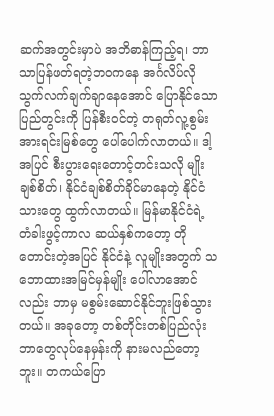ဆက်အတွင်းမှာပဲ အဘိဓာန်ကြည့်ရ၊ ဘာသာပြန်ဖတ်ရတဲ့ဘဝကနေ အင်္ဂလိပ်လို သွက်လက်ချက်ချာနေအောင် ပြောနိုင်သော ပြည်တွင်းကို ပြန်စီးဝင်တဲ့ တရုတ်လူ့စွမ်းအားရင်းမြစ်တွေ ပေါ်ပေါက်လာတယ်။ ဒါ့အပြင် စီးပွားရေးတောင့်တင်းသလို မျိုးချစ်စိတ်၊ နိုင်ငံချစ်စိတ်ခိုင်မာနေတဲ့ နိုင်ငံသားတွေ ထွက်လာတယ်။ မြန်မာနိုင်ငံရဲ့ တံခါးဖွင့်ကာလ ဆယ်နှစ်ကတော့ တိုတောင်းတဲ့အပြင် နိုင်ငံနဲ့ လူမျိုးအတွက် သဘောထားအမြင်မှန်မျိုး ပေါ်လာအောင်လည်း ဘာမှ မစွမ်းဆောင်နိုင်ဘူးဖြစ်သွားတယ်။ အခုတော့ တစ်တိုင်းတစ်ပြည်လုံး ဘာတွေလုပ်နေမှန်းကို နားမလည်တော့ဘူး။ တကယ်ပြော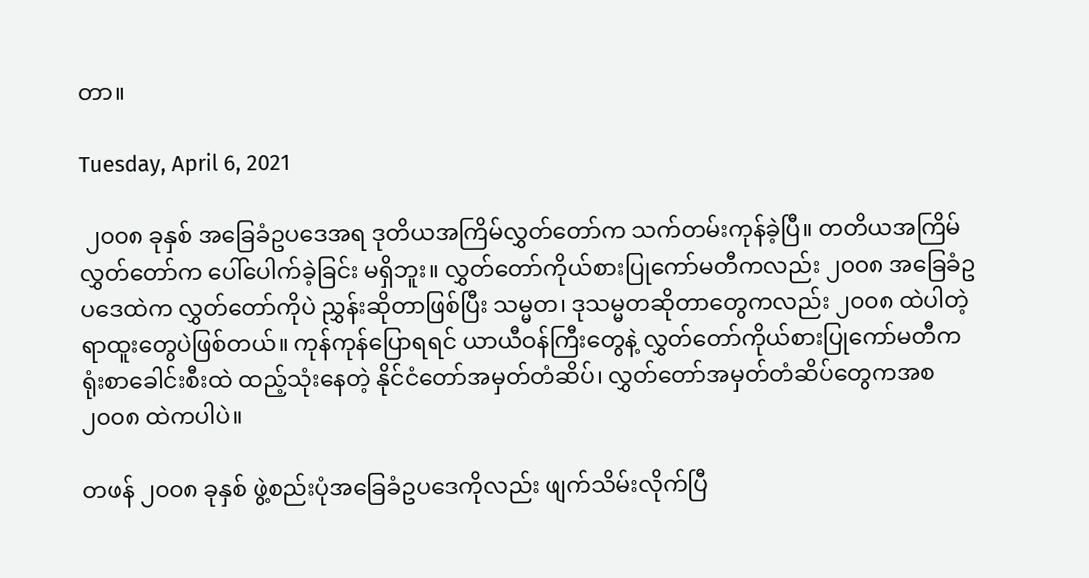တာ။

Tuesday, April 6, 2021

 ၂၀၀၈ ခုနှစ် အခြေခံဥပဒေအရ ဒုတိယအကြိမ်လွှတ်တော်က သက်တမ်းကုန်ခဲ့ပြီ။ တတိယအကြိမ်လွှတ်တော်က ပေါ်ပေါက်ခဲ့ခြင်း မရှိဘူး။ လွှတ်တော်ကိုယ်စားပြုကော်မတီကလည်း ၂၀၀၈ အခြေခံဥပဒေထဲက လွှတ်တော်ကိုပဲ ညွှန်းဆိုတာဖြစ်ပြီး သမ္မတ၊ ဒုသမ္မတဆိုတာတွေကလည်း ၂၀၀၈ ထဲပါတဲ့ ရာထူးတွေပဲဖြစ်တယ်။ ကုန်ကုန်ပြောရရင် ယာယီဝန်ကြီးတွေနဲ့ လွှတ်တော်ကိုယ်စားပြုကော်မတီက ရုံးစာခေါင်းစီးထဲ ထည့်သုံးနေတဲ့ နိုင်ငံတော်အမှတ်တံဆိပ်၊ လွှတ်တော်အမှတ်တံဆိပ်တွေကအစ ၂၀၀၈ ထဲကပါပဲ။

တဖန် ၂၀၀၈ ခုနှစ် ဖွဲ့စည်းပုံအခြေခံဥပဒေကိုလည်း ဖျက်သိမ်းလိုက်ပြီ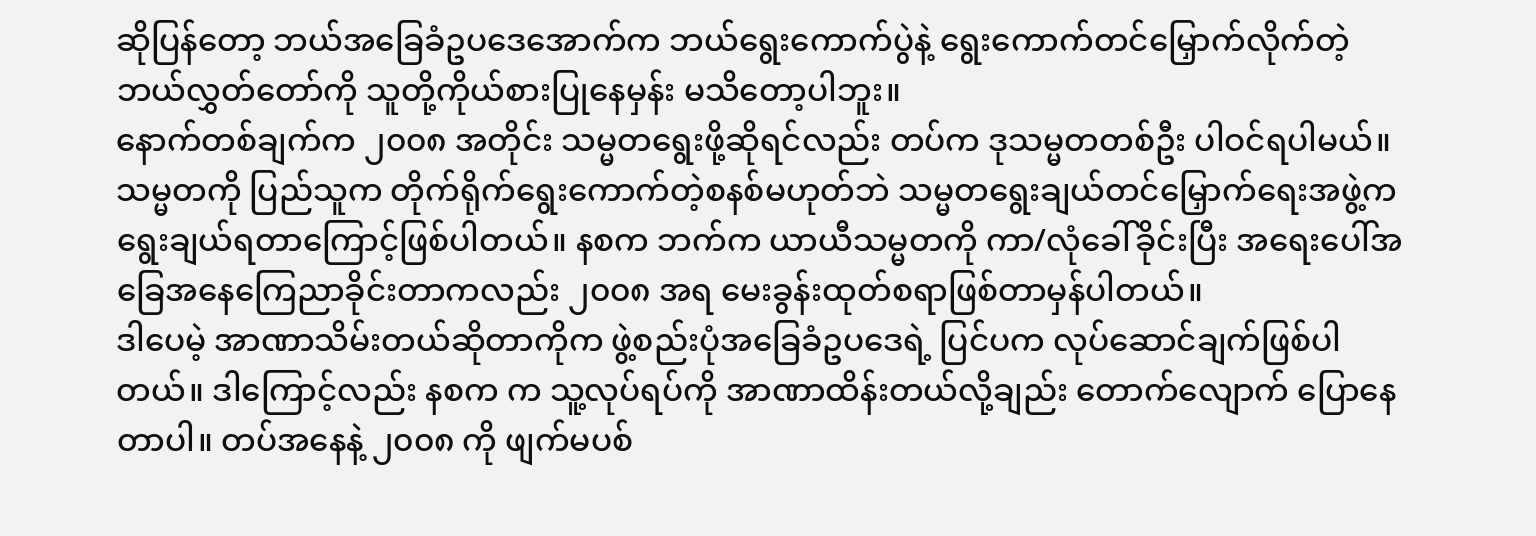ဆိုပြန်တော့ ဘယ်အခြေခံဥပဒေအောက်က ဘယ်ရွေးကောက်ပွဲနဲ့ ရွေးကောက်တင်မြှောက်လိုက်တဲ့ ဘယ်လွှတ်တော်ကို သူတို့ကိုယ်စားပြုနေမှန်း မသိတော့ပါဘူး။
နောက်တစ်ချက်က ၂၀၀၈ အတိုင်း သမ္မတရွေးဖို့ဆိုရင်လည်း တပ်က ဒုသမ္မတတစ်ဦး ပါဝင်ရပါမယ်။ သမ္မတကို ပြည်သူက တိုက်ရိုက်ရွေးကောက်တဲ့စနစ်မဟုတ်ဘဲ သမ္မတရွေးချယ်တင်မြှောက်ရေးအဖွဲ့က ရွေးချယ်ရတာကြောင့်ဖြစ်ပါတယ်။ နစက ဘက်က ယာယီသမ္မတကို ကာ/လုံခေါ်ခိုင်းပြီး ‌အရေးပေါ်အခြေအနေကြေညာခိုင်းတာကလည်း ၂၀၀၈ အရ မေးခွန်းထုတ်စရာဖြစ်တာမှန်ပါတယ်။
ဒါပေမဲ့ အာဏာသိမ်းတယ်ဆိုတာကိုက ဖွဲ့စည်းပုံအခြေခံဥပဒေရဲ့ ပြင်ပက လုပ်ဆောင်ချက်ဖြစ်ပါတယ်။ ဒါကြောင့်လည်း နစက က သူ့လုပ်ရပ်ကို အာဏာထိန်းတယ်လို့ချည်း တောက်လျောက် ပြောနေတာပါ။ တပ်အနေနဲ့ ၂၀၀၈ ကို ဖျက်မပစ်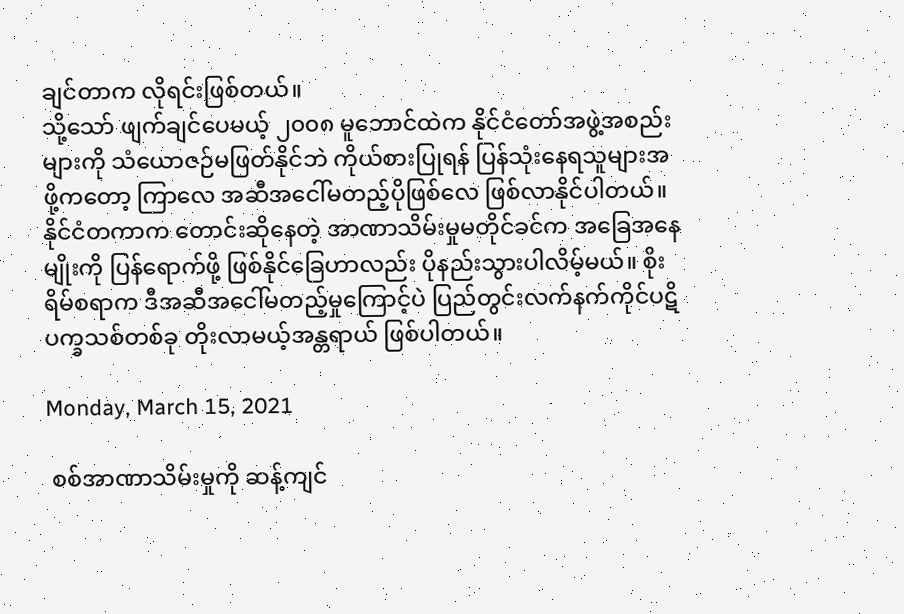ချင်တာက လိုရင်းဖြစ်တယ်။
သို့သော် ဖျက်ချင်ပေမယ့် ၂၀၀၈ မူဘောင်ထဲက နိုင်ငံတော်အဖွဲ့အစည်းများကို သံယောဇဉ်မဖြတ်နိုင်ဘဲ ကိုယ်စားပြုရန် ပြန်သုံးနေရသူများအဖို့ကတော့ ကြာလေ အဆီအငေါ်မတည့်ပိုဖြစ်လေ ဖြစ်လာနိုင်ပါတယ်။ နိုင်ငံတကာက တောင်းဆိုနေတဲ့ အာဏာသိမ်းမှုမတိုင်ခင်က အခြေအနေမျိုးကို ပြန်ရောက်ဖို့ ဖြစ်နိုင်ခြေဟာလည်း ပိုနည်းသွားပါလိမ့်မယ်။ စိုးရိမ်စရာက ဒီအဆီအငေါ်မတည့်မှုကြောင့်ပဲ ပြည်တွင်းလက်နက်ကိုင်ပဋိပက္ခသစ်တစ်ခု တိုးလာမယ့်အန္တရာယ် ဖြစ်ပါတယ်။

Monday, March 15, 2021

 စစ်အာဏာသိမ်းမှုကို ဆန့်ကျင်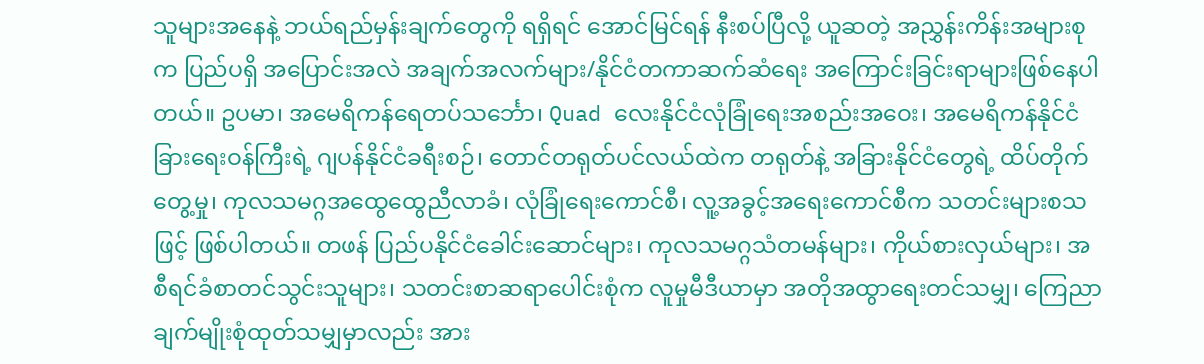သူများအနေနဲ့ ဘယ်ရည်မှန်းချက်တွေကို ရရှိရင် အောင်မြင်ရန် နီးစပ်ပြီလို့ ယူဆတဲ့ အညွှန်းကိန်းအများစုက ပြည်ပရှိ အပြောင်းအလဲ အချက်အလက်များ/နိုင်ငံတကာဆက်ဆံရေး အကြောင်းခြင်းရာများဖြစ်နေပါတယ်။ ဥပမာ၊ အမေရိကန်ရေတပ်သ‌င်္ဘော၊ Quad လေးနိုင်ငံလုံခြုံရေးအစည်းအဝေး၊ အမေရိကန်နိုင်ငံခြားရေးဝန်ကြီးရဲ့ ဂျပန်နိုင်ငံခရီးစဉ်၊ တောင်တရုတ်ပင်လယ်ထဲက တရုတ်နဲ့ အခြားနိုင်ငံတွေရဲ့ ထိပ်တိုက်တွေ့မှု၊ ကုလသမဂ္ဂအထွေထွေညီလာခံ၊ လုံခြုံရေးကောင်စီ၊ လူ့အခွင့်အရေးကောင်စီက သတင်းများစသဖြင့် ဖြစ်ပါတယ်။ တဖန် ပြည်ပနိုင်ငံခေါင်းဆောင်များ၊ ကုလသမဂ္ဂသံတမန်များ၊ ကိုယ်စားလှယ်များ၊ အစီရင်ခံစာတင်သွင်းသူများ၊ သတင်းစာဆရာပေါင်းစုံက လူမှုမီဒီယာမှာ အတိုအထွာရေးတင်သမျှ၊ ကြေညာချက်မျိုးစုံထုတ်သမျှမှာလည်း အား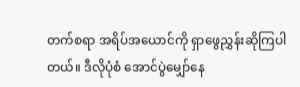တက်စရာ အရိပ်အယောင်ကို ရှာဖွေညွှန်းဆိုကြပါတယ်။ ဒီလိုပုံစံ အောင်ပွဲမျှော်နေ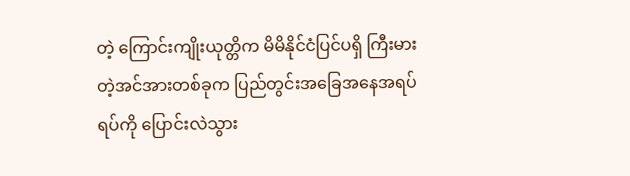တဲ့ ကြောင်းကျိုးယုတ္တိက မိမိနိုင်ငံပြင်ပရှိ ကြီးမားတဲ့အင်အားတစ်ခုက ပြည်တွင်းအခြေအနေအရပ်ရပ်ကို ပြောင်းလဲသွား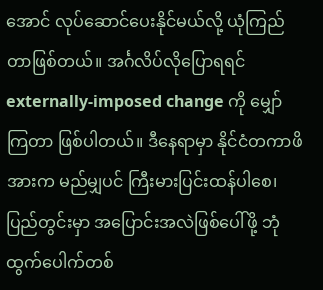အောင် လုပ်ဆောင်ပေးနိုင်မယ်လို့ ယုံကြည်တာဖြစ်တယ်။ အင်္ဂလိပ်လိုပြောရရင် externally-imposed change ကို မျှော်ကြတာ ဖြစ်ပါတယ်။ ဒီနေရာမှာ နိုင်ငံတကာဖိအားက မည်မျှပင် ကြီးမားပြင်းထန်ပါစေ၊ ပြည်တွင်းမှာ အပြောင်းအလဲဖြစ်ပေါ်ဖို့ ဘုံထွက်ပေါက်တစ်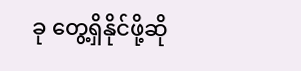ခု တွေ့ရှိနိုင်ဖို့ဆို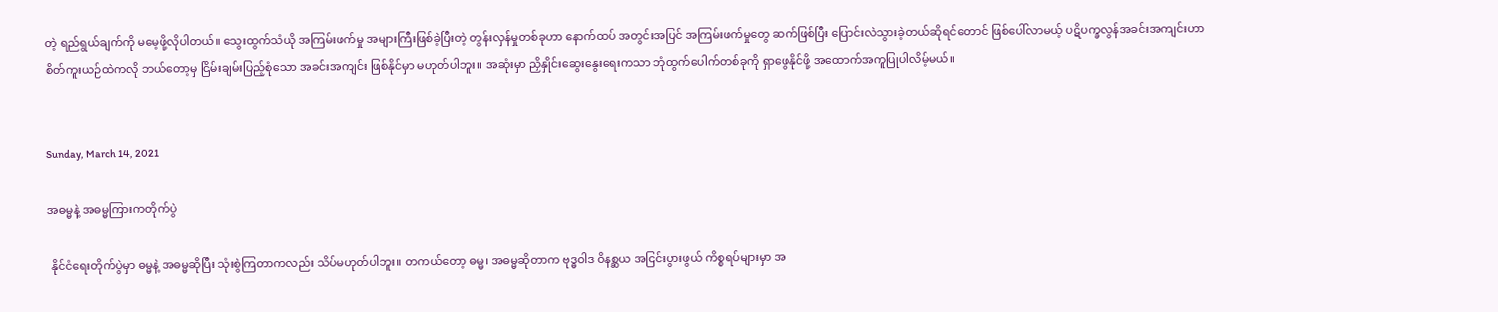တဲ့ ရည်ရွယ်ချက်ကို မမေ့ဖို့လိုပါတယ်။ သွေးထွက်သံယို အကြမ်းဖက်မှု အများကြီးဖြစ်ခဲ့ပြီးတဲ့ တွန်းလှန်မှုတစ်ခုဟာ နောက်ထပ် အတွင်းအပြင် အကြမ်းဖက်မှုတွေ ဆက်ဖြစ်ပြီး ပြောင်းလဲသွားခဲ့တယ်ဆိုရင်တောင် ဖြစ်ပေါ်လာမယ့် ပဋိပက္ခလွန်အခင်းအကျင်းဟာ စိတ်ကူးယဉ်ထဲကလို ဘယ်တော့မှ ငြိမ်းချမ်းပြည့်စုံသော အခင်းအကျင်း ဖြစ်နိုင်မှာ မဟုတ်ပါဘူး။ အဆုံးမှာ ညှိနှိုင်းဆွေးနွေးရေးကသာ ဘုံထွက်ပေါက်တစ်ခုကို ရှာဖွေနိုင်ဖို့ အထောက်အကူပြုပါလိမ့်မယ်။


Sunday, March 14, 2021

အဓမ္မနဲ့ အဓမ္မကြားကတိုက်ပွဲ

 နိုင်ငံရေးတိုက်ပွဲမှာ ဓမ္မနဲ့ အဓမ္မဆိုပြီး သုံးစွဲကြတာကလည်း သိပ်မဟုတ်ပါဘူး။ တကယ်တော့ ဓမ္မ၊ အဓမ္မဆိုတာက ဗုဒ္ဓဝါဒ ဝိနစ္ဆယ အငြင်းပွားဖွယ် ကိစ္စရပ်များမှာ အ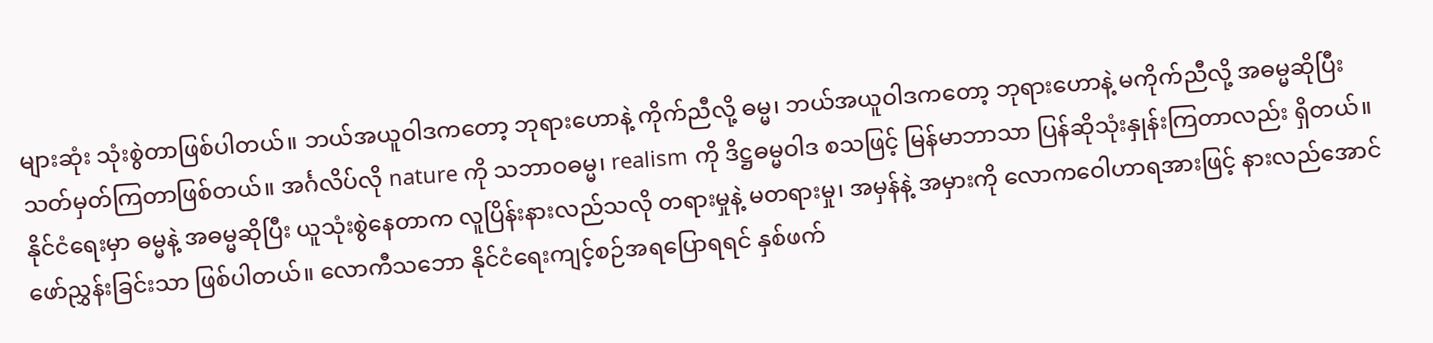များဆုံး သုံးစွဲတာဖြစ်ပါတယ်။ ဘယ်အယူဝါဒကတော့ ဘုရားဟောနဲ့ ကိုက်ညီလို့ ဓမ္မ၊ ဘယ်အယူဝါဒကတော့ ဘုရားဟောနဲ့ မကိုက်ညီလို့ အဓမ္မဆိုပြီး သတ်မှတ်ကြတာဖြစ်တယ်။ အင်္ဂလိပ်လို nature ကို သဘာဝဓမ္မ၊ realism ကို ဒိဋ္ဌဓမ္မဝါဒ စသဖြင့် မြန်မာဘာသာ ပြန်ဆိုသုံးနှုန်းကြတာလည်း ရှိတယ်။ နိုင်ငံရေးမှာ ဓမ္မနဲ့ အဓမ္မဆိုပြီး ယူသုံးစွဲနေတာက လူပြိန်းနားလည်သလို တရားမှုနဲ့ မတရားမှု၊ အမှန်နဲ့ အမှားကို လောကဝေါဟာရအားဖြင့် နားလည်အောင် ဖော်ညွှန်းခြင်းသာ ဖြစ်ပါတယ်။ လောကီသဘော နိုင်ငံရေးကျင့်စဉ်အရပြောရရင် နှစ်ဖက်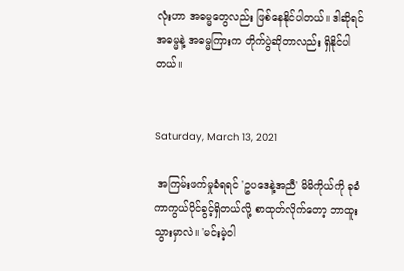လုံးဟာ အဓမ္မတွေလည်း ဖြစ်နေနိုင်ပါတယ်။ ဒါဆိုရင် အဓမ္မနဲ့ အဓမ္မကြားက တိုက်ပွဲဆိုတာလည်း ရှိနိုင်ပါတယ်။


Saturday, March 13, 2021

 အကြမ်းဖက်မှုခံရရင် 'ဥပဒေနဲ့အညီ' မိမိကိုယ်ကို ခုခံကာကွယ်ပိုင်ခွင့်ရှိတယ်လို့ စာထုတ်လိုက်တော့ ဘာထူးသွားမှာလဲ။ 'မင်းမဲ့ဝါ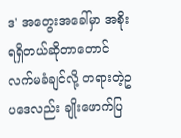ဒ' အတွေးအခေါ်မှာ အစိုးရရှိတယ်ဆိုတာတောင် လက်မခံချင်လို့ တရားတဲ့ဥပဒေလည်း ချိုးဖောက်ပြ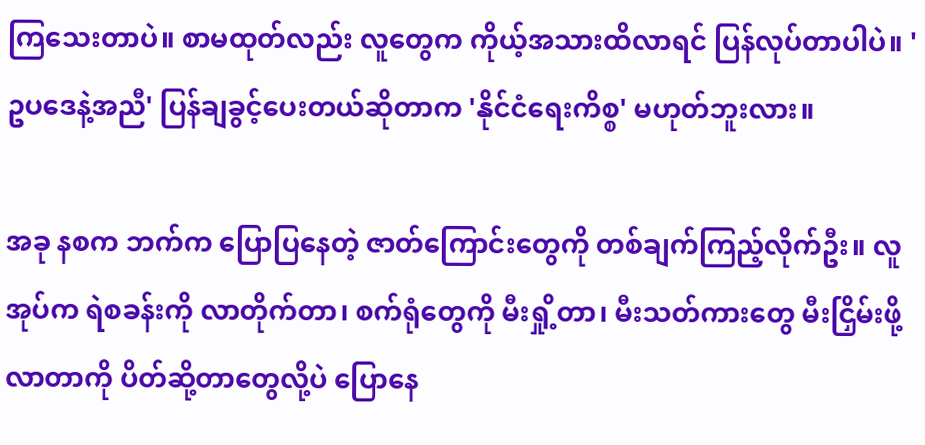ကြသေးတာပဲ။ စာမထုတ်လည်း လူတွေက ကိုယ့်အသားထိလာရင် ပြန်လုပ်တာပါပဲ။ 'ဥပဒေနဲ့အညီ' ပြန်ချခွင့်ပေးတယ်ဆိုတာက 'နိုင်ငံရေးကိစ္စ' မဟုတ်ဘူးလား။

အခု နစက ဘက်က ပြောပြနေတဲ့ ဇာတ်ကြောင်းတွေကို တစ်ချက်ကြည့်လိုက်ဦး။ လူအုပ်က ရဲစခန်းကို လာတိုက်တာ၊ စက်ရုံတွေကို မီးရှို့တာ၊ မီးသတ်ကားတွေ မီးငြှိမ်းဖို့လာတာကို ပိတ်ဆို့တာတွေလို့ပဲ ပြောနေ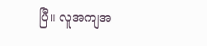ပြီ။ လူအကျအ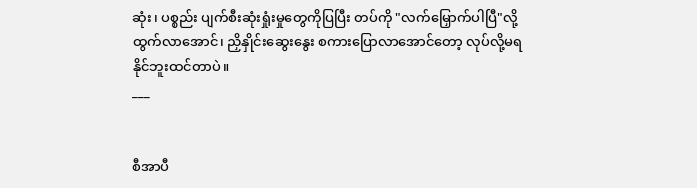ဆုံး၊ ပစ္စည်း ပျက်စီးဆုံးရှုံးမှုတွေကိုပြပြီး တပ်ကို "လက်မြှောက်ပါပြီ"လို့ ထွက်လာအောင်၊ ညှိနှိုင်းဆွေးနွေး စကားပြောလာအောင်တော့ လုပ်လို့မရနိုင်ဘူးထင်တာပဲ။
___


စီအာပီ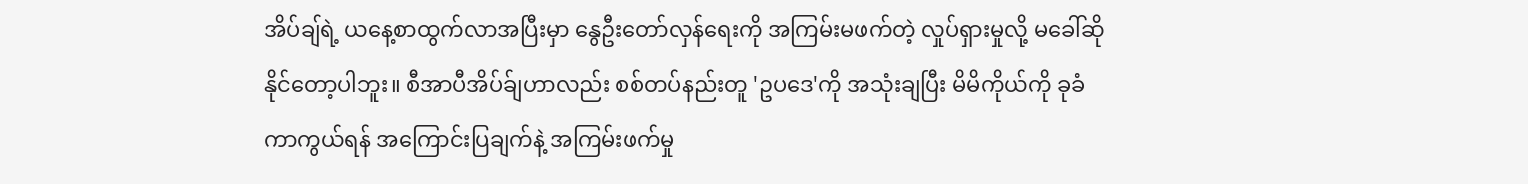အိပ်ချ်ရဲ့ ယနေ့စာထွက်လာအပြီးမှာ နွေဦးတော်လှန်ရေးကို အကြမ်းမဖက်တဲ့ လှုပ်ရှားမှုလို့ မခေါ်ဆိုနိုင်တော့ပါဘူး။ စီအာပီအိပ်ခ်ျဟာလည်း စစ်တပ်နည်းတူ 'ဥပဒေ'ကို အသုံးချပြီး မိမိကိုယ်ကို ခုခံကာကွယ်ရန် အကြောင်းပြချက်နဲ့ အကြမ်းဖက်မှု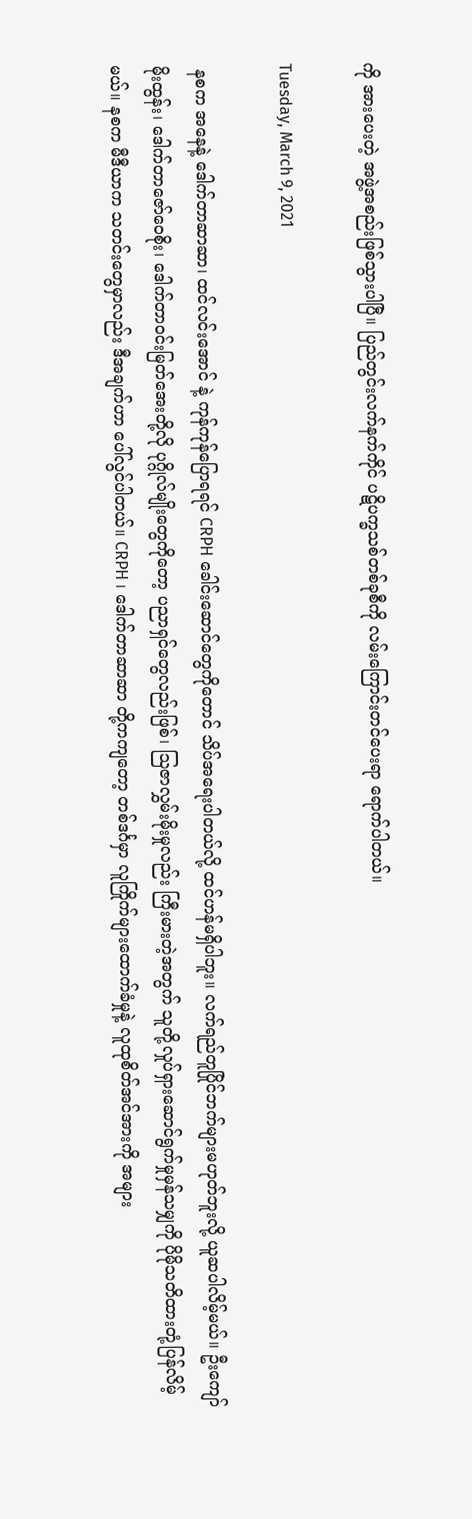ကို အားပေးတဲ့ အဖွဲ့အစည်းဖြစ်သွားပါပြီ။ ပြည်တွင်းလက်နက်ကိုင် ပဋိပက္ခသစ်တစ်ခုစီကို လမ်းကြောင်းတင်ပေးရာ ရောက်ပါတယ်။

Tuesday, March 9, 2021

 နစက အနေနဲ့ ဒေါက်တာဆာဆာ၊ ထင်လင်းအောင် နဲ့ ကုန်ကုန်ပြောရရင် CRPH ခေါင်းဆောင်တွေကိုတောင် သိပ်အရေးပါတယ်လို့ ထင်ဟန်မရှိပါဘူး။ လက်ရည်တူပြိုင်ဘက်များမဟုတ်ဘူးလို့ ယူဆပါလိမ့်မယ်။ ဦးကျော်မိုးထွန်း၊ ဒေါက်တာဇော်ဝေစိုး၊ ဒေါက်တာဝင်းမြတ်အေးတို့လို ပုဂ္ဂိုလ်မျိုးတွေကိုတော့ ပညာရှင်တွေလည်းဖြစ်၊ ဩဇာလွှမ်းမိုးမှုလည်း ကြီးမားတဲ့အတွက် သူတို့လှုပ်ရှားဆောင်ရွက်မှု‌မှန်သမျှကို ပိုမိုသတိထားတုံ့ပြန်လိမ့်မယ်။ နစက မီဒီယာက သတင်းတွေမှာလည်း ဒီအချက်ဟာ ပေါ်လွင်ပါတယ်။ CRPH ၊ ဒေါက်တာဆာဆာ တို့ကကျတော့ တစ်ဒင်္ဂမှာ လူကြိုက်များထောက်ခံမှုနဲ့ လူထုစိတ်အင်အားကို အများ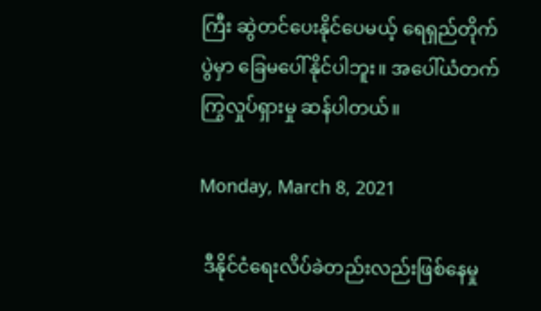ကြီး ဆွဲတင်ပေးနိုင်ပေမယ့် ရေရှည်တိုက်ပွဲမှာ ခြေမပေါ်နိုင်ပါဘူး။ အပေါ်ယံတက်ကြွလှုပ်ရှားမှု ဆန်ပါတယ်။

Monday, March 8, 2021

 ဒီနိုင်ငံရေးလိပ်ခဲတည်းလည်းဖြစ်နေမှု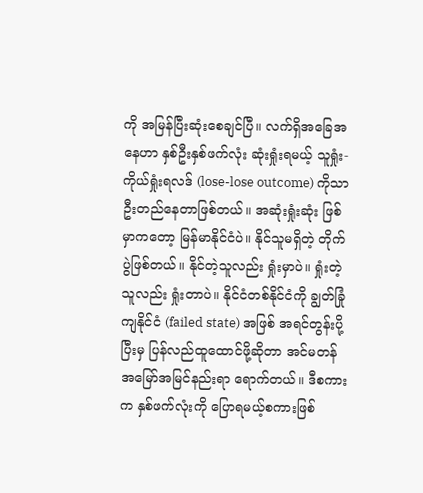ကို အမြန်ပြီးဆုံးစေချင်ပြီ။ လက်ရှိအခြေအနေဟာ နှစ်ဦးနှစ်ဖက်လုံး ဆုံးရှုံးရမယ့် သူရှုံး-ကိုယ်ရှုံးရလဒ် (lose-lose outcome) ကိုသာ ဦးတည်နေတာဖြစ်တယ်။ အဆုံးရှုံးဆုံး ဖြစ်မှာကတော့ မြန်မာနိုင်ငံပဲ။ နိုင်သူမရှိတဲ့ တိုက်ပွဲဖြစ်တယ်။ နိုင်တဲ့သူလည်း ရှုံးမှာပဲ။ ရှုံးတဲ့သူလည်း ရှုံးတာပဲ။ နိုင်ငံတစ်နိုင်ငံကို ချွတ်ခြုံကျနိုင်ငံ (failed state) အဖြစ် အရင်တွန်းပို့ပြီးမှ ပြန်လည်ထူထောင်ဖို့ဆိုတာ အင်မတန်အမြော်အမြင်နည်းရာ ရောက်တယ်။ ဒီစကားက နှစ်ဖက်လုံးကို ပြောရမယ့်စကားဖြစ်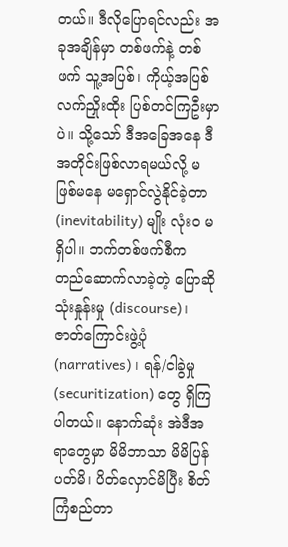တယ်။ ဒီလိုပြောရင်လည်း အခုအချိန်မှာ တစ်ဖက်နဲ့ တစ်ဖက် သူ့အပြစ်၊ ကိုယ့်အပြစ် လက်ညှိုးထိုး ပြစ်တင်ကြဦးမှာပဲ။ သို့သော် ဒီအခြေအနေ ဒီအတိုင်းဖြစ်လာရမယ်လို့ မဖြစ်မနေ မရှောင်လွဲနိုင်ခဲ့တာ (inevitability) မျိုး လုံးဝ မရှိပါ။ ဘက်တစ်ဖက်စီက တည်ဆောက်လာခဲ့တဲ့ ပြောဆိုသုံးနှုန်းမှု (discourse)၊ ဇာတ်ကြောင်းဖွဲ့ပုံ (narratives) ၊ ရန်/ငါခွဲမှု (securitization) တွေ ရှိကြပါတယ်။ နောက်ဆုံး အဲဒီအရာတွေမှာ မိမိဘာသာ မိမိပြန်ပတ်မိ၊ ပိတ်လှောင်မိပြီး စိတ်ကြံစည်တာ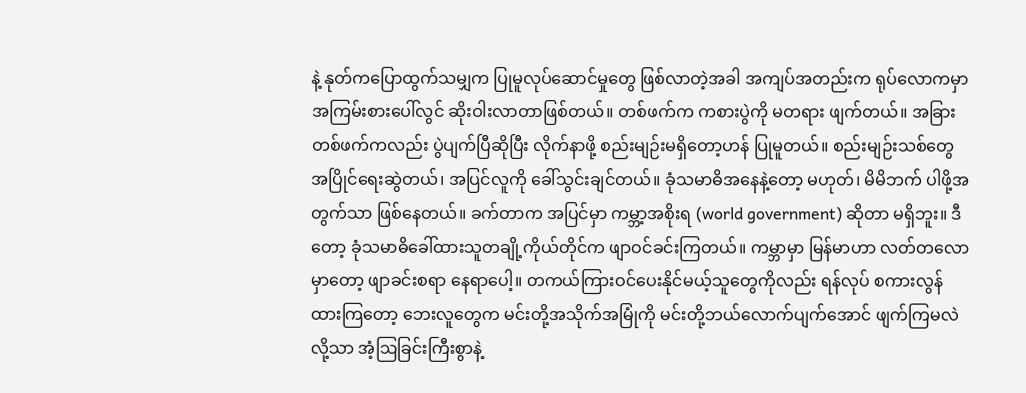နဲ့ နုတ်ကပြောထွက်သမျှက ပြုမူလုပ်ဆောင်မှုတွေ ဖြစ်လာတဲ့အခါ အကျပ်အတည်းက ရုပ်လောကမှာ အကြမ်းစားပေါ်လွင် ဆိုးဝါးလာတာဖြစ်တယ်။ တစ်ဖက်က ကစားပွဲကို မတရား ဖျက်တယ်။ အခြားတစ်ဖက်ကလည်း ပွဲပျက်ပြီဆိုပြီး လိုက်နာဖို့ စည်းမျဉ်းမရှိတော့ဟန် ပြုမူတယ်။ စည်းမျဉ်းသစ်တွေ အပြိုင်ရေးဆွဲတယ်၊ အပြင်လူကို ခေါ်သွင်းချင်တယ်။ ခုံသမာဓိအနေနဲ့တော့ မဟုတ်၊ မိမိဘက် ပါဖို့အတွက်သာ ဖြစ်နေတယ်။ ခက်တာက အပြင်မှာ ကမ္ဘာ့အစိုးရ (world government) ဆိုတာ မရှိဘူး။ ဒီတော့ ခုံသမာဓိခေါ်ထားသူတချို့ကိုယ်တိုင်က ဖျာဝင်ခင်းကြတယ်။ ကမ္ဘာမှာ မြန်မာဟာ လတ်တလောမှာတော့ ဖျာခင်းစရာ နေရာပေါ့။ တကယ်ကြားဝင်ပေးနိုင်မယ့်သူတွေကိုလည်း ရန်လုပ် စကားလွန်ထားကြတော့ ဘေးလူတွေက မင်းတို့အသိုက်အမြုံကို မင်းတို့ဘယ်လောက်ပျက်အောင် ဖျက်ကြမလဲလို့သာ အံ့ဩခြင်းကြီးစွာနဲ့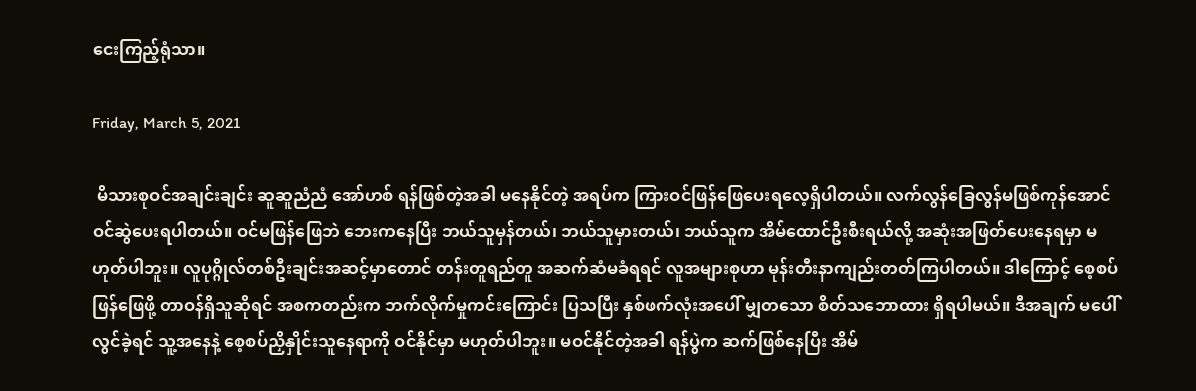ငေးကြည့်ရုံသာ။

Friday, March 5, 2021

 မိသားစုဝင်အချင်းချင်း ဆူဆူညံညံ အော်ဟစ် ရန်ဖြစ်တဲ့အခါ မနေနိုင်တဲ့ အရပ်က ကြားဝင်ဖြန်ဖြေပေးရလေ့ရှိပါတယ်။ လက်လွန်ခြေလွန်မဖြစ်ကုန်အောင် ဝင်ဆွဲပေးရပါတယ်။ ဝင်မဖြန်ဖြေဘဲ ဘေးကနေပြီး ဘယ်သူမှန်တယ်၊ ဘယ်သူမှားတယ်၊ ဘယ်သူက အိမ်ထောင်ဦးစီးရယ်လို့ အဆုံးအဖြတ်ပေးနေရမှာ မဟုတ်ပါဘူး။ လူပုဂ္ဂိုလ်တစ်ဦးချင်းအဆင့်မှာတောင် တန်းတူရည်တူ အဆက်ဆံမခံရရင် လူအများစုဟာ မုန်းတီးနာကျည်းတတ်ကြပါတယ်။ ဒါကြောင့် စေ့စပ်ဖြန်ဖြေဖို့ တာဝန်ရှိသူဆိုရင် အစကတည်းက ဘက်လိုက်မှုကင်းကြောင်း ပြသပြီး နှစ်ဖက်လုံးအပေါ် မျှတသော စိတ်သဘောထား ရှိရပါမယ်။ ဒီအချက် မပေါ်လွင်ခဲ့ရင် သူ့အနေနဲ့ စေ့စပ်ညှိနှိုင်းသူနေရာကို ဝင်နိုင်မှာ မဟုတ်ပါဘူး။ မဝင်နိုင်တဲ့အခါ ရန်ပွဲက ဆက်ဖြစ်နေပြီး အိမ်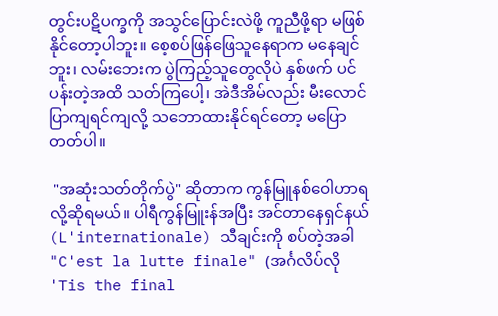တွင်းပဋိပက္ခကို အသွင်ပြောင်းလဲဖို့ ကူညီဖို့ရာ မဖြစ်နိုင်တော့ပါဘူး။ စေ့စပ်ဖြန်ဖြေသူနေရာက မနေချင်ဘူး၊ လမ်းဘေးက ပွဲကြည့်သူတွေလိုပဲ နှစ်ဖက် ပင်ပန်းတဲ့အထိ သတ်ကြပေါ့၊ အဲဒီအိမ်လည်း မီးလောင်ပြာကျရင်ကျလို့ သဘောထားနိုင်ရင်တော့ မပြောတတ်ပါ။

 "အဆုံးသတ်တိုက်ပွဲ" ဆိုတာက ကွန်မြူနစ်ဝေါဟာရလို့ဆိုရမယ်။ ပါရီကွန်မြူးန်အပြီး အင်တာနေရှင်နယ် (L'internationale) သီချင်းကို စပ်တဲ့အခါ "C'est la lutte finale" (အင်္ဂလိပ်လို 'Tis the final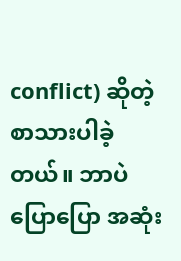conflict) ဆိုတဲ့ စာသားပါခဲ့တယ်။ ဘာပဲပြောပြော အဆုံး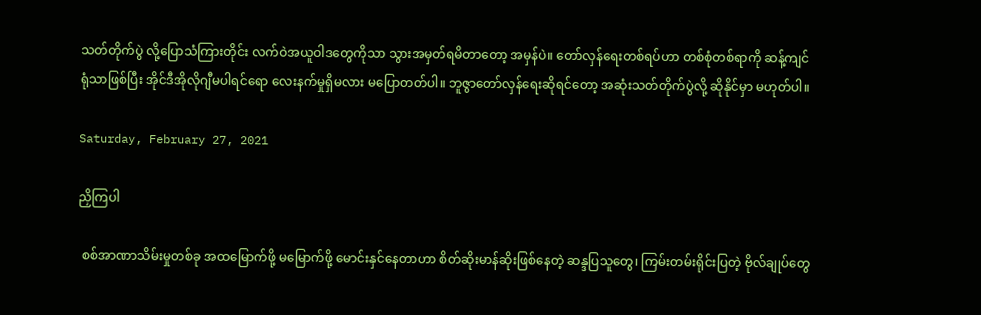သတ်တိုက်ပွဲ လို့ပြောသံကြားတိုင်း လက်ဝဲအယူဝါဒတွေကိုသာ သွားအမှတ်ရမိတာတော့ အမှန်ပဲ။ တော်လှန်ရေးတစ်ရပ်ဟာ တစ်စုံတစ်ရာကို ဆန့်ကျင်ရုံသာဖြစ်ပြီး အိုင်ဒီအိုလိုဂျီမပါရင်ရော လေးနက်မှုရှိမလား မပြောတတ်ပါ။ ဘူဇွာတော်လှန်ရေးဆိုရင်တော့ အဆုံးသတ်တိုက်ပွဲလို့ ဆိုနိုင်မှာ မဟုတ်ပါ။

Saturday, February 27, 2021

ညှိကြပါ

 စစ်အာဏာသိမ်းမှုတစ်ခု အထမြောက်ဖို့ မမြောက်ဖို့ မောင်းနှင်နေတာဟာ စိတ်ဆိုးမာန်ဆိုးဖြစ်နေတဲ့ ဆန္ဒပြသူတွေ၊ ကြမ်းတမ်းရိုင်းပြတဲ့ ဗိုလ်ချုပ်တွေ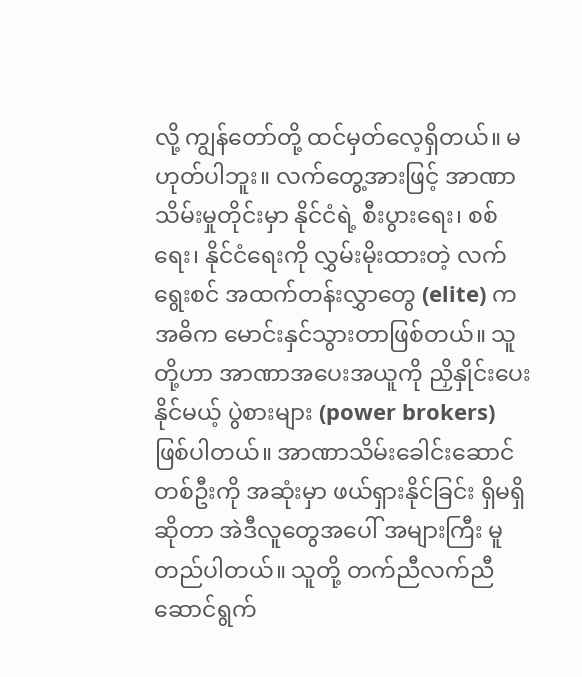လို့ ကျွန်တော်တို့ ထင်မှတ်လေ့ရှိတယ်။ မဟုတ်ပါဘူး။ လက်တွေ့အားဖြင့် အာဏာသိမ်းမှုတိုင်းမှာ နိုင်ငံရဲ့ စီးပွားရေး၊ စစ်ရေး၊ နိုင်ငံရေးကို လွှမ်းမိုးထားတဲ့ လက်ရွေးစင် အထက်တန်းလွှာတွေ (elite) က အဓိက မောင်းနှင်သွားတာဖြစ်တယ်။ သူတို့ဟာ အာဏာအပေးအယူကို ညှိနှိုင်းပေးနိုင်မယ့် ပွဲစားများ (power brokers) ဖြစ်ပါတယ်။ အာဏာသိမ်းခေါင်းဆောင်တစ်ဦးကို အဆုံးမှာ ဖယ်ရှားနိုင်ခြင်း ရှိမရှိဆိုတာ အဲဒီလူတွေအပေါ် အများကြီး မူတည်ပါတယ်။ သူတို့ တက်ညီလက်ညီ ဆောင်ရွက်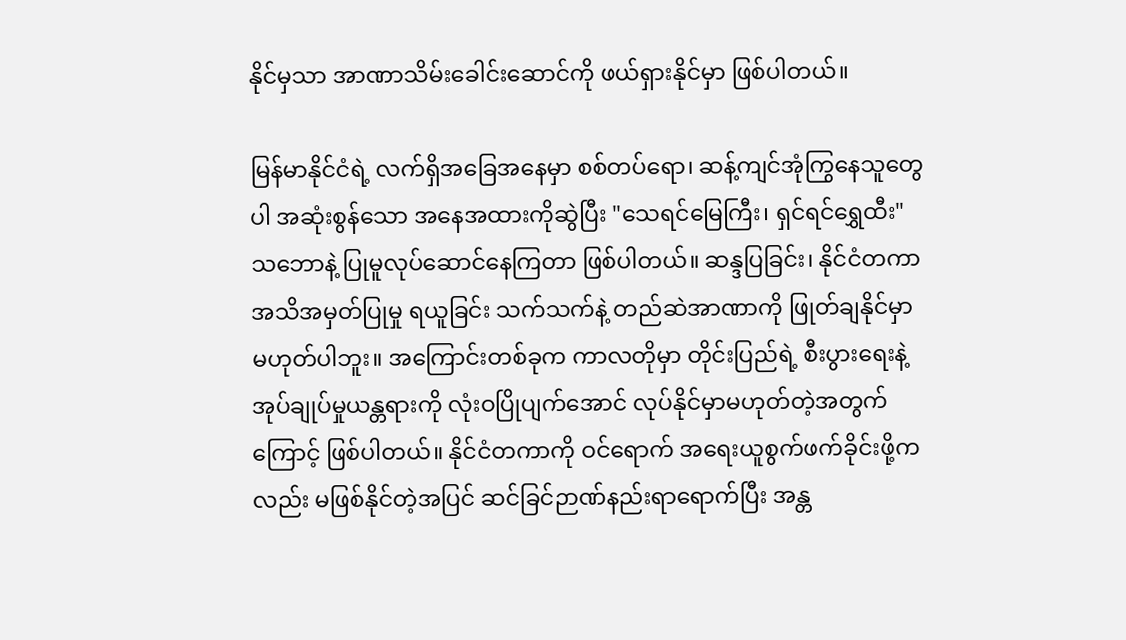နိုင်မှသာ အာဏာသိမ်းခေါင်းဆောင်ကို ဖယ်ရှားနိုင်မှာ ဖြစ်ပါတယ်။

မြန်မာနိုင်ငံရဲ့ လက်ရှိအခြေအနေမှာ စစ်တပ်ရော၊ ဆန့်ကျင်အုံကြွနေသူတွေပါ အဆုံးစွန်သော အနေအထားကိုဆွဲပြီး "သေရင်မြေကြီး၊ ရှင်ရင်ရွှေထီး" သဘောနဲ့ ပြုမူလုပ်ဆောင်နေကြတာ ဖြစ်ပါတယ်။ ဆန္ဒပြခြင်း၊ နိုင်ငံတကာအသိအမှတ်ပြုမှု ရယူခြင်း သက်သက်နဲ့ တည်ဆဲအာဏာကို ဖြုတ်ချနိုင်မှာ မဟုတ်ပါဘူး။ အကြောင်းတစ်ခုက ကာလတိုမှာ တိုင်းပြည်ရဲ့ စီးပွားရေးနဲ့ အုပ်ချုပ်မှုယန္တရားကို လုံးဝပြိုပျက်အောင် လုပ်နိုင်မှာမဟုတ်တဲ့အတွက်ကြောင့် ဖြစ်ပါတယ်။ နိုင်ငံတကာကို ဝင်ရောက် အရေးယူစွက်ဖက်ခိုင်းဖို့ကလည်း မဖြစ်နိုင်တဲ့အပြင် ဆင်ခြင်ဉာဏ်နည်းရာရောက်ပြီး အန္တ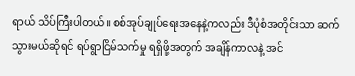ရာယ် သိပ်ကြီးပါတယ်။ စစ်အုပ်ချုပ်ရေးအနေနဲ့ကလည်း ဒီပုံစံအတိုင်းသာ ဆက်သွားမယ်ဆိုရင် ရပ်ရွာငြိမ်သက်မှု ရရှိဖို့အတွက် အချိန်ကာလနဲ့ အင်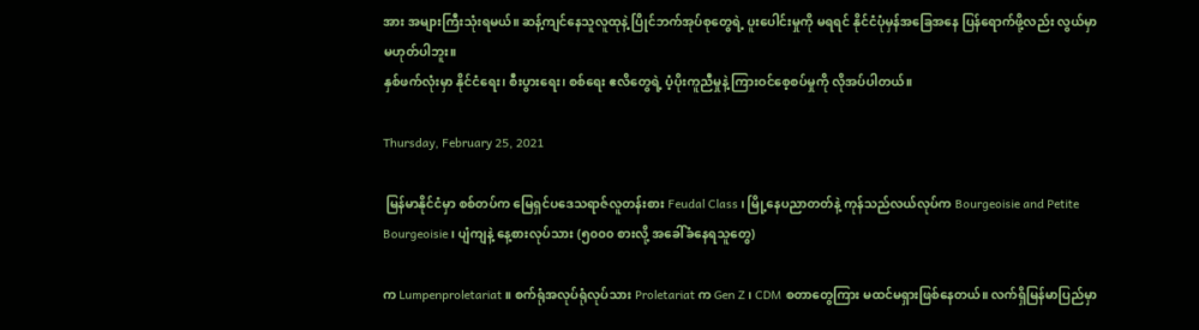အား အများကြီးသုံးရမယ်။ ဆန့်ကျင်နေသူလူထုနဲ့ ပြိုင်ဘက်အုပ်စုတွေရဲ့ ပူးပေါင်းမှုကို မရရင် နိုင်ငံပုံမှန်အခြေအနေ ပြန်ရောက်ဖို့လည်း လွယ်မှာမဟုတ်ပါဘူး။
နှစ်ဖက်လုံးမှာ နိုင်ငံရေး၊ စီးပွားရေး၊ စစ်ရေး ဧလိတွေရဲ့ ပံ့ပိုးကူညီမှုနဲ့ ကြားဝင်စေ့စပ်မှုကို လိုအပ်ပါတယ်။

Thursday, February 25, 2021

 မြန်မာနိုင်ငံမှာ စစ်တပ်က မြေရှင်ပဒေသရာဇ်လူတန်းစား Feudal Class ၊ မြို့နေပညာတတ်နဲ့ ကုန်သည်လယ်လုပ်က Bourgeoisie and Petite Bourgeoisie ၊ ပျံကျနဲ့ နေ့စားလုပ်သား (၅၀၀၀ စားလို့ အခေါ်ခံနေရသူတွေ)

က Lumpenproletariat ။ စက်ရုံအလုပ်ရုံလုပ်သား Proletariat က Gen Z ၊ CDM စတာတွေကြား မထင်မရှားဖြစ်နေတယ်။ လက်ရှိမြန်မာပြည်မှာ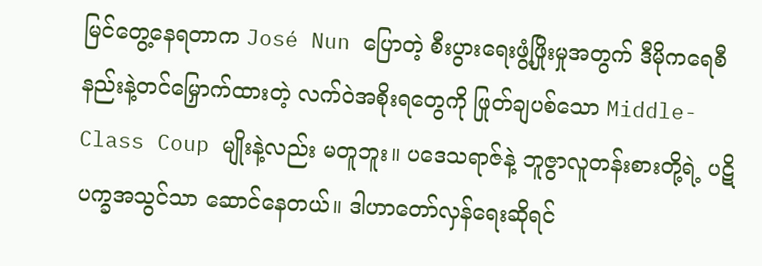မြင်တွေ့နေရတာက José Nun ပြောတဲ့ စီးပွားရေးဖွံ့ဖြိုးမှုအတွက် ဒီမိုကရေစီနည်းနဲ့တင်မြှောက်ထားတဲ့ လက်ဝဲအစိုးရတွေကို ဖြုတ်ချပစ်သော Middle-Class Coup မျိုးနဲ့လည်း မတူဘူး။ ပဒေသရာဇ်နဲ့ ဘူဇွာလူတန်းစားတို့ရဲ့ ပဋိပက္ခအသွင်သာ ဆောင်နေတယ်။ ဒါဟာတော်လှန်ရေးဆိုရင်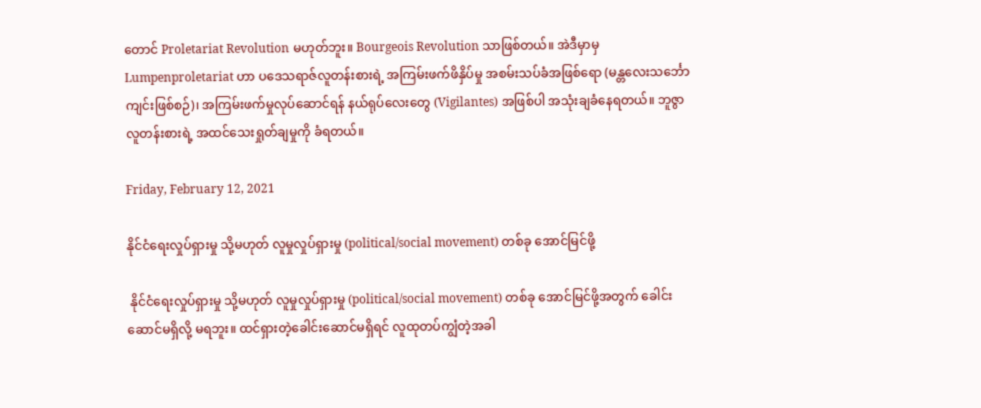တောင် Proletariat Revolution မဟုတ်ဘူး။ Bourgeois Revolution သာဖြစ်တယ်။ အဲဒီမှာမှ Lumpenproletariat ဟာ ပဒေသရာဇ်လူတန်းစားရဲ့ အကြမ်းဖက်ဖိနှိပ်မှု အစမ်းသပ်ခံအဖြစ်ရော (မန္တလေးသင်္ဘောကျင်းဖြစ်စဉ်)၊ အကြမ်းဖက်မှုလုပ်ဆောင်ရန် နယ်ရုပ်လေးတွေ (Vigilantes) အဖြစ်ပါ အသုံးချခံနေရတယ်။ ဘူဇွာလူတန်းစားရဲ့ အထင်သေးရှုတ်ချမှုကို ခံရတယ်။

Friday, February 12, 2021

နိုင်ငံရေးလှုပ်ရှားမှု သို့မဟုတ် လူမှုလှုပ်ရှားမှု (political/social movement) တစ်ခု အောင်မြင်ဖို့

 နိုင်ငံရေးလှုပ်ရှားမှု သို့မဟုတ် လူမှုလှုပ်ရှားမှု (political/social movement) တစ်ခု အောင်မြင်ဖို့အတွက် ခေါင်းဆောင်မရှိလို့ မရဘူး။ ထင်ရှားတဲ့ခေါင်းဆောင်မရှိရင် လူထုတပ်ကျွံတဲ့အခါ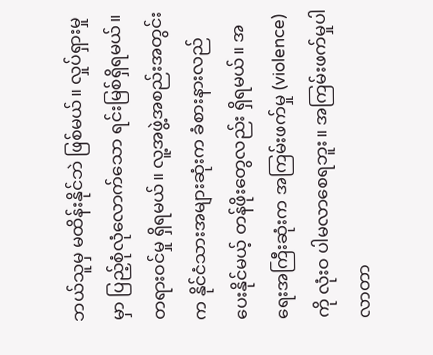ဘယ်သူမှ မထိန်းနိုင်ဘဲ ဖြစ်မယ်။ လှုပ်ရှားမှုမှာ ပြည့်စုံလုံလောက်သော ရင်းမြစ်ရှိရမယ်။ တရားဝင်မှု ရှိရမယ်။ လူ့အဖွဲ့အစည်းအတွင်းက နိုင်ငံသားအများဆုံးက ခံစားနားလည်ပေးနိုင်မယ့် တန်ဖိုးတွေလည်း ရှိရမယ်။ အရေးအကြီးဆုံးက အကြမ်းဖက်မှု (violence) ကို လုံးဝ ပါမလာစေရဘူး။ အကြမ်းဖက်မှုပါလာတာ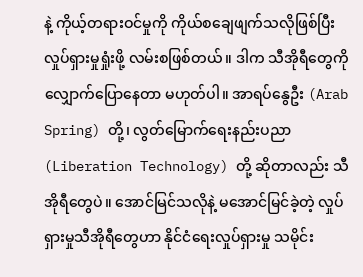နဲ့ ကိုယ့်တရားဝင်မှုကို ကိုယ်စချေဖျက်သလိုဖြစ်ပြီး လှုပ်ရှားမှုရှုံးဖို့ လမ်းစဖြစ်တယ်။ ဒါက သီအိုရီတွေကို လျှောက်ပြောနေတာ မဟုတ်ပါ။ အာရပ်နွေဦး (Arab Spring) တို့၊ လွတ်မြောက်ရေးနည်းပညာ (Liberation Technology) တို့ ဆိုတာလည်း သီအိုရီတွေပဲ။ အောင်မြင်သလိုနဲ့ မအောင်မြင်ခဲ့တဲ့ လှုပ်ရှားမှုသီအိုရီတွေဟာ နိုင်ငံရေးလှုပ်ရှားမှု သမိုင်း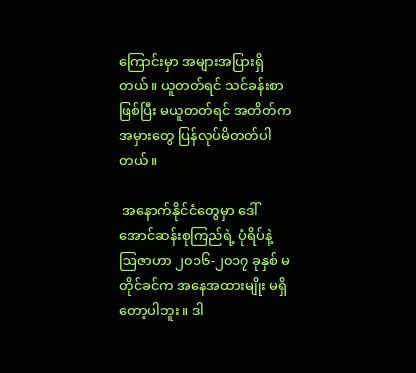ကြောင်းမှာ အများအပြားရှိတယ်။ ယူတတ်ရင် သင်ခန်းစာဖြစ်ပြီး မယူတတ်ရင် အတိတ်ကအမှားတွေ ပြန်လုပ်မိတတ်ပါတယ်။

 အနောက်နိုင်ငံတွေမှာ ဒေါ်အောင်ဆန်းစုကြည်ရဲ့ ပုံရိပ်နဲ့ ဩဇာဟာ ၂၀၁၆-၂၀၁၇ ခုနှစ် မတိုင်ခင်က အနေအထားမျိုး မရှိတော့ပါဘူး။ ဒါ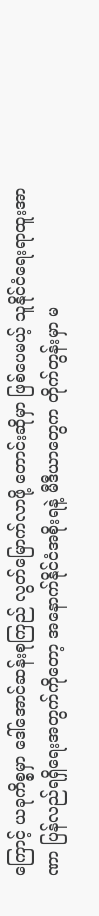ကြောင့် ယခုကိစ္စမှာ ဒေါ်အောင်ဆန်းစုကြည် လွတ်မြောက်လာဖို့ တောင်းဆိုမှာ ဖြစ်ပေမယ့် သူနိုင်ငံရေးရာထူးအာဏာ ပြန်လည်ရရှိရေးအတွက်ကိုတော့ အနောက်နိုင်ငံအစိုးရနဲ့ မီဒီယာတွေက တိုက်တွန်းမှာ မ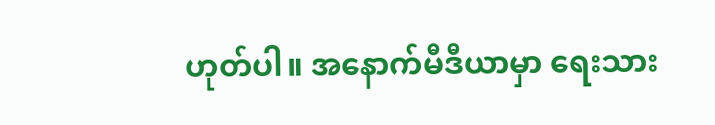ဟုတ်ပါ။ အနောက်မီဒီယာမှာ ရေးသား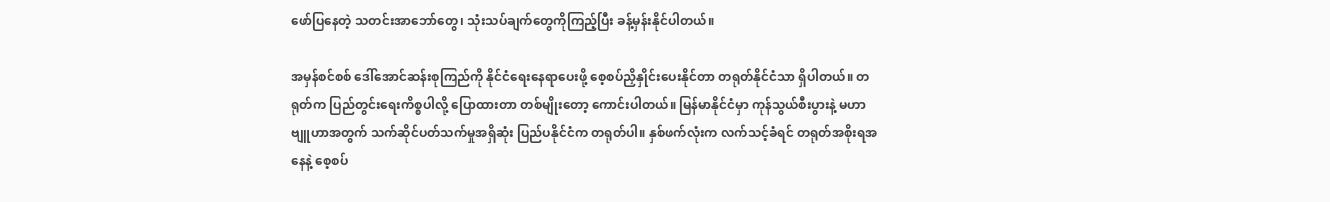ဖော်ပြနေတဲ့ သတင်းအာဘော်တွေ၊ သုံးသပ်ချက်တွေကိုကြည့်ပြီး ခန့်မှန်းနိုင်ပါတယ်။

အမှန်စင်စစ် ဒေါ်အောင်ဆန်းစုကြည်ကို နိုင်ငံရေးနေရာပေးဖို့ စေ့စပ်ညှိနှိုင်းပေးနိုင်တာ တရုတ်နိုင်ငံသာ ရှိပါတယ်။ တရုတ်က ပြည်တွင်းရေးကိစ္စပါလို့ ပြောထားတာ တစ်မျိုးတော့ ကောင်းပါတယ်။ မြန်မာနိုင်ငံမှာ ကုန်သွယ်စီးပွားနဲ့ မဟာဗျူဟာအတွက် သက်ဆိုင်ပတ်သက်မှုအရှိဆုံး ပြည်ပနိုင်ငံက တရုတ်ပါ။ နှစ်ဖက်လုံးက လက်သင့်ခံရင် တရုတ်အစိုးရအနေနဲ့ စေ့စပ်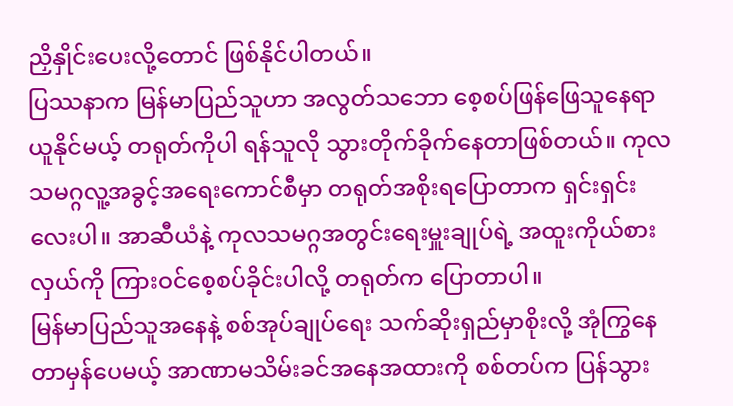ညှိနှိုင်းပေးလို့တောင် ဖြစ်နိုင်ပါတယ်။
ပြဿနာက မြန်မာပြည်သူဟာ အလွတ်သဘော စေ့စပ်ဖြန်ဖြေသူနေရာယူနိုင်မယ့် တရုတ်ကိုပါ ရန်သူလို သွားတိုက်ခိုက်နေတာဖြစ်တယ်။ ကုလသမဂ္ဂလူ့အခွင့်အရေးကောင်စီမှာ တရုတ်အစိုးရပြောတာက ရှင်းရှင်းလေးပါ။ အာဆီယံနဲ့ ကုလသမဂ္ဂအတွင်းရေးမှူးချုပ်ရဲ့ အထူးကိုယ်စားလှယ်ကို ကြားဝင်စေ့စပ်ခိုင်းပါလို့ တရုတ်က ပြောတာပါ။
မြန်မာပြည်သူအနေနဲ့ စစ်အုပ်ချုပ်ရေး သက်ဆိုးရှည်မှာစိုးလို့ အုံကြွနေတာမှန်ပေမယ့် အာဏာမသိမ်းခင်အနေအထားကို စစ်တပ်က ပြန်သွား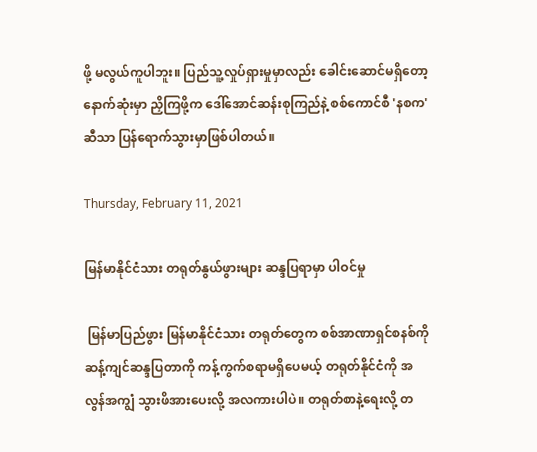ဖို့ မလွယ်ကူပါဘူး။ ပြည်သူ့လှုပ်ရှားမှုမှာလည်း ခေါင်းဆောင်မရှိတော့ နောက်ဆုံးမှာ ညှိကြဖို့က ဒေါ်အောင်ဆန်းစုကြည်နဲ့ စစ်ကောင်စီ 'နစက' ဆီသာ ပြန်ရောက်သွားမှာဖြစ်ပါတယ်။

Thursday, February 11, 2021

မြန်မာနိုင်ငံသား တရုတ်နွယ်ဖွားများ ဆန္ဒပြရာမှာ ပါဝင်မှု

 မြန်မာပြည်ဖွား မြန်မာနိုင်ငံသား တရုတ်တွေက စစ်အာဏာရှင်စနစ်ကို ဆန့်ကျင်ဆန္ဒပြတာကို ကန့်ကွက်စရာမရှိပေမယ့် တရုတ်နိုင်ငံကို အလွန်အကျွံ သွားဖိအားပေးလို့ အလကားပါပဲ။ တရုတ်စာနဲ့ရေးလို့ တ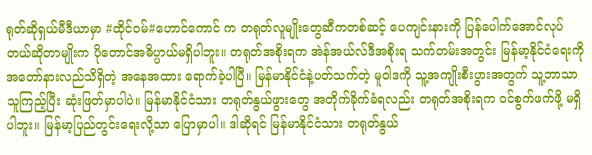ရုတ်ဆိုရှယ်မီဒီယာမှာ #ထိုင်ဝမ်#ဟောင်ကောင် က တရုတ်လူမျိုးတွေဆီကတစ်ဆင့် ပေကျင်းနားကို ပြန်ပေါက်အောင်လုပ်တယ်ဆိုတာမျိုးက ပိုတောင်အဓိပ္ပာယ်မရှိပါဘူး။ တရုတ်အစိုးရက အဲန်အယ်လ်ဒီအစိုးရ သက်တမ်းအတွင်း မြန်မာ့နိုင်ငံရေးကို အတော်နားလည်သိရှိတဲ့ အနေအထား ရောက်ခဲ့ပါပြီ။ မြန်မာနိုင်ငံနဲ့ပတ်သက်တဲ့ မူဝါဒကို သူ့အကျိုးစီးပွားအတွက် သူ့ဘာသာသူကြည့်ပြီး ဆုံးဖြတ်မှာပါပဲ။ မြန်မာနိုင်ငံသား တရုတ်နွယ်ဖွားတွေ အတိုက်ခိုက်ခံရလည်း တရုတ်အစိုးရက ဝင်စွက်ဖက်ဖို့ မရှိပါဘူး။ မြန်မာ့ပြည်တွင်းရေးလို့သာ ပြောမှာပါ။ ဒါဆိုရင် မြန်မာနိုင်ငံသား တရုတ်နွယ်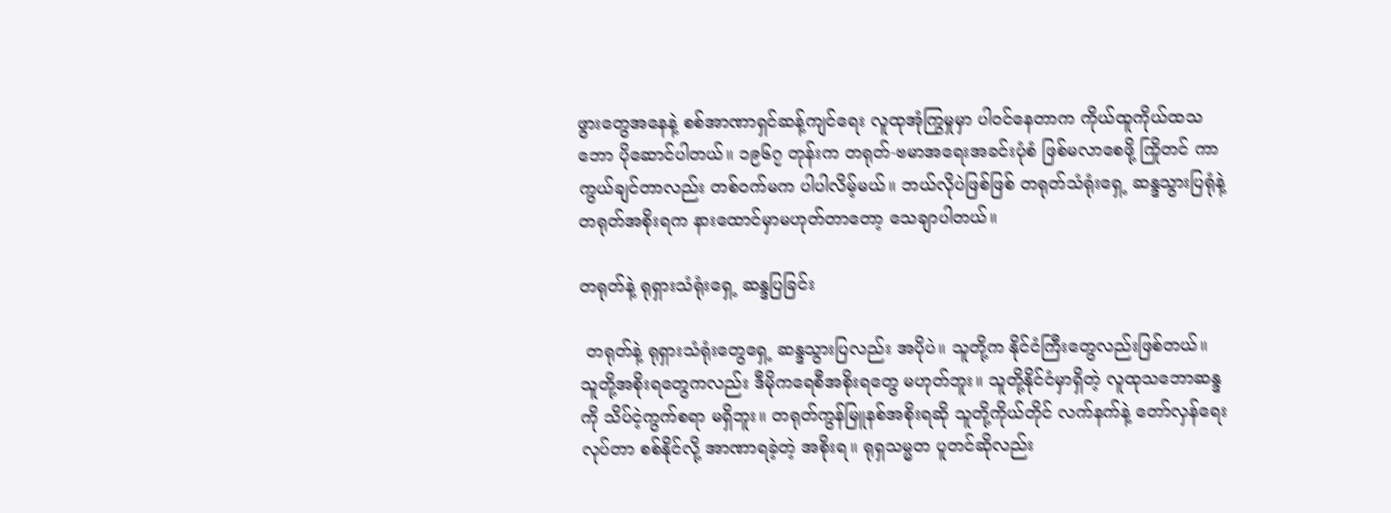ဖွားတွေအနေနဲ့ စစ်အာဏာရှင်ဆန့်ကျင်ရေး လူထုအုံကြွမှုမှာ ပါဝင်နေတာက ကိုယ်ထူကိုယ်ထသဘော ပိုဆောင်ပါတယ်။ ၁၉၆၇ တုန်းက တရုတ်-ဗမာအရေးအခင်းပုံစံ ဖြစ်မလာစေဖို့ ကြိုတင် ကာကွယ်ချင်တာလည်း တစ်ဝက်မက ပါပါလိမ့်မယ်။ ဘယ်လိုပဲဖြစ်ဖြစ် တရုတ်သံရုံးရှေ့ ဆန္ဒသွားပြရုံနဲ့ တရုတ်အစိုးရက နားထောင်မှာမဟုတ်တာတော့ သေချာပါတယ်။

တရုတ်နဲ့ ရုရှားသံရုံးရှေ့ ဆန္ဒပြခြင်း

 တရုတ်နဲ့ ရုရှားသံရုံးတွေရှေ့ ဆန္ဒသွားပြလည်း အပိုပဲ။ သူတို့က နိုင်ငံကြီးတွေလည်းဖြစ်တယ်။ သူတို့အစိုးရတွေကလည်း ဒီမိုကရေစီအစိုးရတွေ မဟုတ်ဘူး။ သူတို့နိုင်ငံမှာရှိတဲ့ လူထုသဘောဆန္ဒကို သိပ်ငဲ့ကွက်စရာ မရှိဘူး။ တရုတ်ကွန်မြူနစ်အစိုးရဆို သူတို့ကိုယ်တိုင် လက်နက်နဲ့ တော်လှန်ရေးလုပ်တာ စစ်နိုင်လို့ အာဏာရခဲ့တဲ့ အစိုးရ။ ရုရှသမ္မတ ပူတင်ဆိုလည်း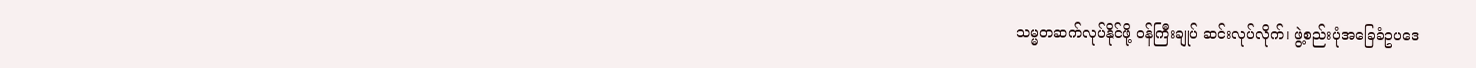သမ္မတဆက်လုပ်နိုင်ဖို့ ဝန်ကြီးချုပ် ဆင်းလုပ်လိုက်၊ ဖွဲ့စည်းပုံအခြေခံဥပဒေ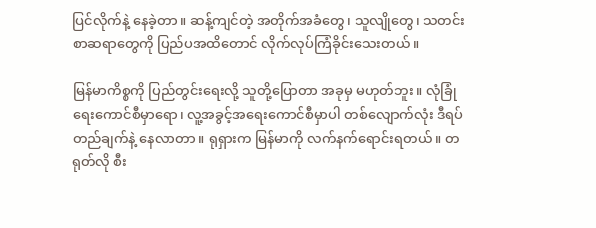ပြင်လိုက်နဲ့ နေခဲ့တာ။ ဆန့်ကျင်တဲ့ အတိုက်အခံတွေ၊ သူလျိုတွေ၊ သတင်းစာဆရာတွေကို ပြည်ပအထိတောင် လိုက်လုပ်ကြံခိုင်းသေးတယ်။

မြန်မာကိစ္စကို ပြည်တွင်းရေးလို့ သူတို့ပြောတာ အခုမှ မဟုတ်ဘူး။ လုံခြုံရေးကောင်စီမှာရော၊ လူ့အခွင့်အရေးကောင်စီမှာပါ တစ်လျောက်လုံး ဒီရပ်တည်ချက်နဲ့ နေလာတာ။ ရုရှားက မြန်မာကို လက်နက်ရောင်းရတယ်။ တရုတ်လို စီး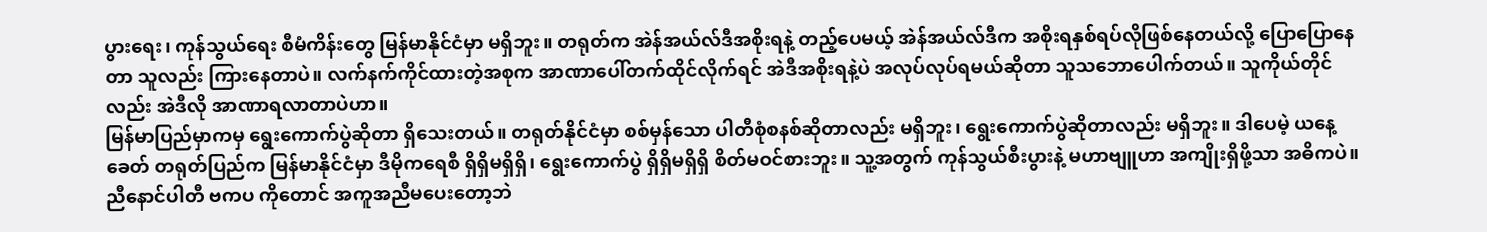ပွားရေး၊ ကုန်သွယ်ရေး စီမံကိန်းတွေ မြန်မာနိုင်ငံမှာ မရှိဘူး။ တရုတ်က အဲန်အယ်လ်ဒီအစိုးရနဲ့ တည့်ပေမယ့် အဲန်အယ်လ်ဒီက အစိုးရနှစ်ရပ်လိုဖြစ်နေတယ်လို့ ပြောပြောနေတာ သူလည်း ကြား‌နေတာပဲ။ လက်နက်ကိုင်ထားတဲ့အစုက အာဏာပေါ်တက်ထိုင်လိုက်ရင် အဲဒီအစိုးရနဲ့ပဲ အလုပ်လုပ်ရမယ်ဆိုတာ သူသဘောပေါက်တယ်။ သူကိုယ်တိုင်လည်း အဲဒီလို အာဏာရလာတာပဲဟာ။
မြန်မာပြည်မှာကမှ ရွေးကောက်ပွဲဆိုတာ ရှိသေးတယ်။ တရုတ်နိုင်ငံမှာ စစ်မှန်သော ပါတီစုံစနစ်ဆိုတာလည်း မရှိဘူး၊ ရွေးကောက်ပွဲဆိုတာလည်း မရှိဘူး။ ဒါပေမဲ့ ယနေ့ခေတ် တရုတ်ပြည်က မြန်မာနိုင်ငံမှာ ဒီမိုကရေစီ ရှိရှိမရှိရှိ၊ ရွေးကောက်ပွဲ ရှိရှိမရှိရှိ စိတ်မဝင်စားဘူး။ သူ့အတွက် ကုန်သွယ်စီးပွားနဲ့ မဟာဗျူဟာ အကျိုးရှိဖို့သာ အဓိကပဲ။ ညီနောင်ပါတီ ဗကပ ကိုတောင် အကူအညီမပေးတော့ဘဲ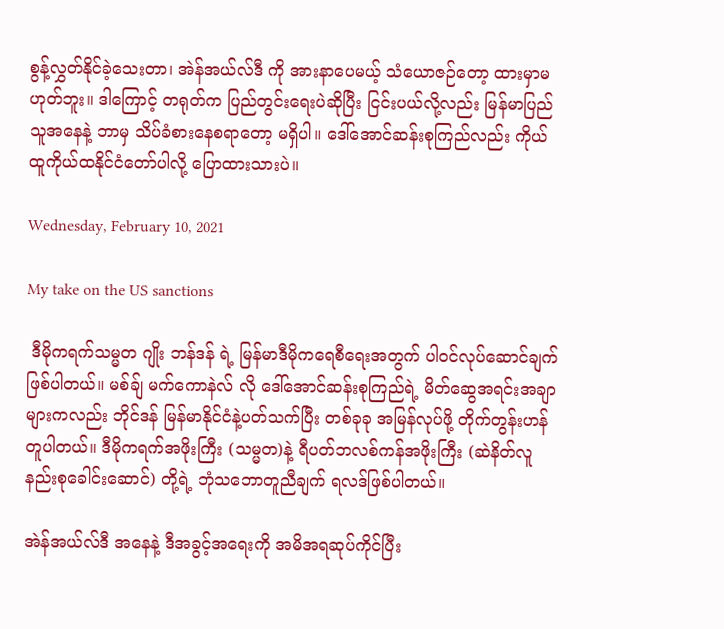စွန့်လွှတ်နိုင်ခဲ့သေးတာ၊ အဲန်အယ်လ်ဒီ ကို အားနာပေမယ့် သံယောဇဉ်တော့ ထားမှာမဟုတ်ဘူး။ ဒါကြောင့် တရုတ်က ပြည်တွင်းရေးပဲဆိုပြီး ငြင်းပယ်လို့လည်း မြန်မာပြည်သူအနေနဲ့ ဘာမှ သိပ်ခံစားနေစရာတော့ မရှိပါ။ ဒေါ်အောင်ဆန်းစုကြည်လည်း ကိုယ်ထူကိုယ်ထနိုင်ငံတော်ပါလို့ ပြောထားသားပဲ။

Wednesday, February 10, 2021

My take on the US sanctions

 ဒီမိုကရက်သမ္မတ ဂျိုး ဘန်ဒန် ရဲ့ မြန်မာဒီမိုကရေစီရေးအတွက် ပါဝင်လုပ်ဆောင်ချက် ဖြစ်ပါတယ်။ မစ်ချ် မက်ကောနဲလ် လို ဒေါ်အောင်ဆန်းစုကြည်ရဲ့ မိတ်ဆွေအရင်းအချာများကလည်း ဘိုင်ဒန် မြန်မာနိုင်ငံနဲ့ပတ်သက်ပြီး တစ်ခုခု အမြန်လုပ်ဖို့ တိုက်တွန်းဟန်တူပါတယ်။ ဒီမိုကရက်အဖိုးကြီး (သမ္မတ)နဲ့ ရီပတ်ဘလစ်ကန်အဖိုးကြီး (ဆဲနိတ်လူနည်းစုခေါင်းဆောင်) တို့ရဲ့ ဘုံသဘောတူညီချက် ရလဒ်ဖြစ်ပါတယ်။

အဲန်အယ်လ်ဒီ အနေနဲ့ ဒီအခွင့်အရေးကို အမိအရဆုပ်ကိုင်ပြီး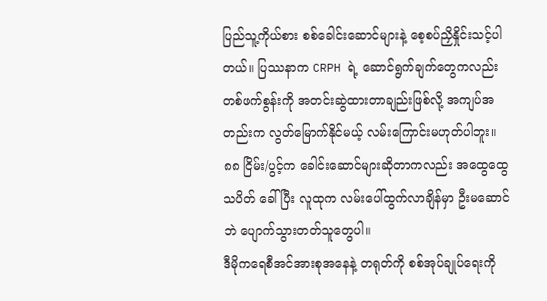ပြည်သူ့ကိုယ်စား စစ်ခေါင်းဆောင်များနဲ့ စေ့စပ်ညှိနှိုင်းသင့်ပါတယ်။ ပြဿနာက CRPH ရဲ့ ဆောင်ရွက်ချက်တွေကလည်း တစ်ဖက်စွန်းကို အတင်းဆွဲထားတာချည်းဖြစ်လို့ အကျပ်အတည်းက လွတ်မြောက်နိုင်မယ့် လမ်းကြောင်းမဟုတ်ပါဘူး။ ၈၈ ငြိမ်း/ပွင့်က ခေါင်းဆောင်များဆိုတာကလည်း အထွေထွေသပိတ် ခေါ်ပြီး လူထုက လမ်းပေါ်ထွက်လာချိန်မှာ ဦးမဆောင်ဘဲ ပျောက်သွားတတ်သူတွေပါ။
ဒီမိုကရေစီအင်အားစုအနေနဲ့ တရုတ်ကို စစ်အုပ်ချုပ်ရေးကို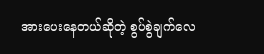အားပေးနေတယ်ဆိုတဲ့ စွပ်စွဲချက်လေ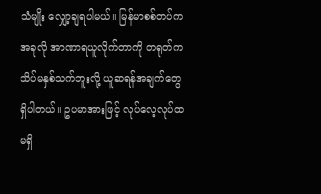သံမျိုး လျှော့ချရပါမယ်။ မြန်မာစစ်တပ်က အခုလို အာဏာရယူလိုက်တာကို တရုတ်က သိပ်မနှစ်သက်ဘူးလို့ ယူဆရန်အချက်တွေ ရှိပါတယ်။ ဥပမာအားဖြင့် လုပ်လေ့လုပ်ထမရှိ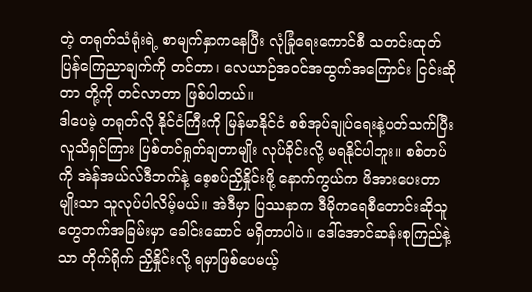တဲ့ တရုတ်သံရုံးရဲ့ စာမျက်နှာကနေပြီး လုံခြုံရေးကောင်စီ သတင်းထုတ်ပြန်ကြေညာချက်ကို တင်တာ၊ လေယာဉ်အဝင်အထွက်အကြောင်း ငြင်းဆိုတာ တို့ကို တင်လာတာ ဖြစ်ပါတယ်။
ဒါပေမဲ့ တရုတ်လို နိုင်ငံကြီးကို မြန်မာနိုင်ငံ စစ်အုပ်ချုပ်ရေးနဲ့ပတ်သက်ပြီး လူသိရှင်ကြား ပြစ်တင်ရှုတ်ချတာမျိုး လုပ်ခိုင်းလို့ မရနိုင်ပါဘူး။ စစ်တပ်ကို အဲန်အယ်လ်ဒီဘက်နဲ့ စေ့စပ်ညှိနှိုင်းဖို့ နောက်ကွယ်က ဖိအားပေးတာမျိုးသာ သူလုပ်ပါလိမ့်မယ်။ အဲဒီမှာ ပြဿနာက ဒီမိုကရေစီတောင်းဆိုသူတွေဘက်အခြမ်းမှာ ခေါင်းဆောင် မရှိတာပါပဲ။ ဒေါ်အောင်ဆန်းစုကြည်နဲ့သာ တိုက်ရိုက် ညှိနှိုင်းလို့ ရမှာဖြစ်ပေမယ့်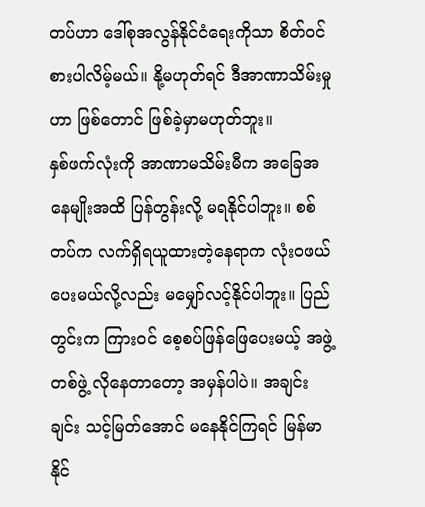တပ်ဟာ ဒေါ်စုအလွန်နိုင်ငံရေးကိုသာ စိတ်ဝင်စားပါလိမ့်မယ်။ နို့မဟုတ်ရင် ဒီအာဏာသိမ်းမှုဟာ ဖြစ်တောင် ဖြစ်ခဲ့မှာမဟုတ်ဘူး။
နှစ်ဖက်လုံးကို အာဏာမသိမ်းမီက အခြေအနေမျိုးအထိ ပြန်တွန်းလို့ မရနိုင်ပါဘူး။ စစ်တပ်က လက်ရှိရယူထားတဲ့နေရာက လုံးဝဖယ်ပေးမယ်လို့လည်း မမျှော်လင့်နိုင်ပါဘူး။ ပြည်တွင်းက ကြားဝင် စေ့စပ်ဖြန်ဖြေပေးမယ့် အဖွဲ့တစ်ဖွဲ့ လိုနေတာတော့ အမှန်ပါပဲ။ အချင်းချင်း သင့်မြတ်အောင် မနေနိုင်ကြရင် မြန်မာနိုင်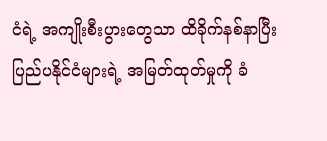ငံရဲ့ အကျိုးစီးပွားတွေသာ ထိခိုက်နစ်နာပြီး ပြည်ပနိုင်ငံများရဲ့ အမြတ်ထုတ်မှုကို ခံ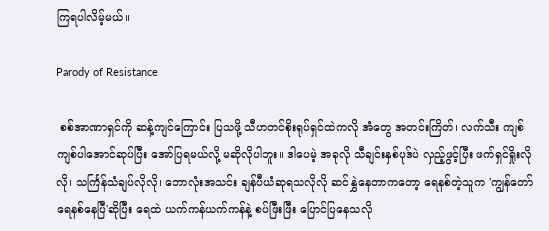ကြရပါလိမ့်မယ်။

Parody of Resistance

 စစ်အာဏာရှင်ကို ဆန့်ကျင်ကြောင်း ပြသဖို့ သီဟတင်စိုးရုပ်ရှင်ထဲကလို အံတွေ အတင်းကြိတ်၊ လက်သီး ကျစ်ကျစ်ပါအောင်ဆုပ်ပြီး အော်ပြရမယ်လို့ မဆိုလိုပါဘူး။ ဒါပေမဲ့ အခုလို သီချင်းနှစ်ပုဒ်ပဲ လှည့်ဖွင့်ပြီး ဖက်ရှင်ရှိုးလိုလို၊ သင်္ကြန်သံချပ်လိုလို၊ ဘောလုံးအသင်း ချန်ပီယံဆုရသလိုလို ဆင်နွှဲနေတာကတော့ ရေနစ်တဲ့သူက 'ကျွန်တော်ရေနစ်နေပြီ'ဆိုပြီး ရေထဲ ယက်ကန်ယက်ကန်နဲ့ စပ်ဖြီးဖြီး ပြောင်ပြနေသလို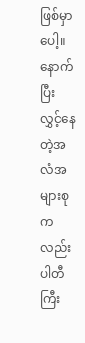ဖြစ်မှာပေါ့။ နောက်ပြီး လွှင့်နေတဲ့အလံအများစုကလည်း ပါတီကြီး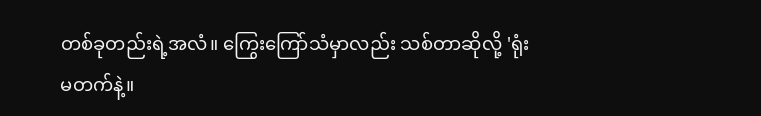တစ်ခုတည်းရဲ့အလံ။ ကြွေးကြော်သံမှာလည်း သစ်တာဆိုလို့ 'ရုံးမတက်နဲ့။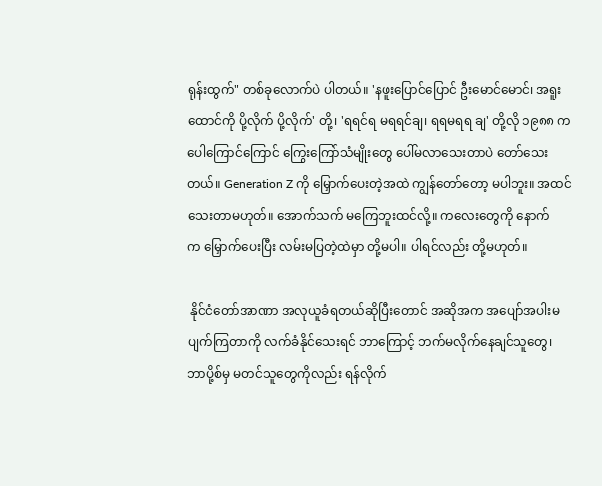ရုန်းထွက်" တစ်ခုလောက်ပဲ ပါတယ်။ 'နဖူးပြောင်ပြောင် ဦးမောင်မောင်၊ အရူးထောင်ကို ပို့လိုက် ပို့လိုက်' တို့၊ 'ရရင်ရ မရရင်ချ၊ ရရမရရ ချ' တို့လို ၁၉၈၈ က ပေါကြောင်ကြောင် ကြွေးကြော်သံမျိုးတွေ ပေါ်မလာသေးတာပဲ တော်သေးတယ်။ Generation Z ကို မြှောက်ပေးတဲ့အထဲ ကျွန်တော်တော့ မပါဘူး။ အထင်သေးတာမဟုတ်။ အောက်သက် မကြေဘူးထင်လို့။ ကလေးတွေကို နောက်က ‌မြှောက်ပေးပြီး လမ်းမပြတဲ့ထဲမှာ တို့မပါ။ ပါရင်လည်း တို့မဟုတ်။

 နိုင်ငံတော်အာဏာ အလုယူခံရတယ်ဆိုပြီးတောင် အဆိုအက အပျော်အပါးမပျက်ကြတာကို လက်ခံနိုင်သေးရင် ဘာကြောင့် ဘက်မလိုက်နေချင်သူတွေ၊ ဘာပို့စ်မှ မတင်သူတွေကိုလည်း ရန်လိုက်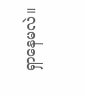ရှာနေမလဲ။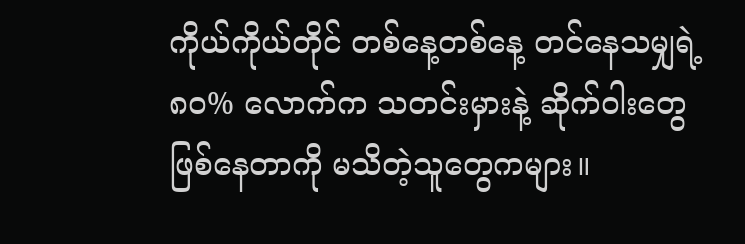ကိုယ်ကိုယ်တိုင် တစ်နေ့တစ်နေ့ တင်နေသမျှရဲ့ ၈၀% လောက်က သတင်းမှားနဲ့ ဆိုက်ဝါးတွေ ဖြစ်နေတာကို မသိတဲ့သူတွေကများ။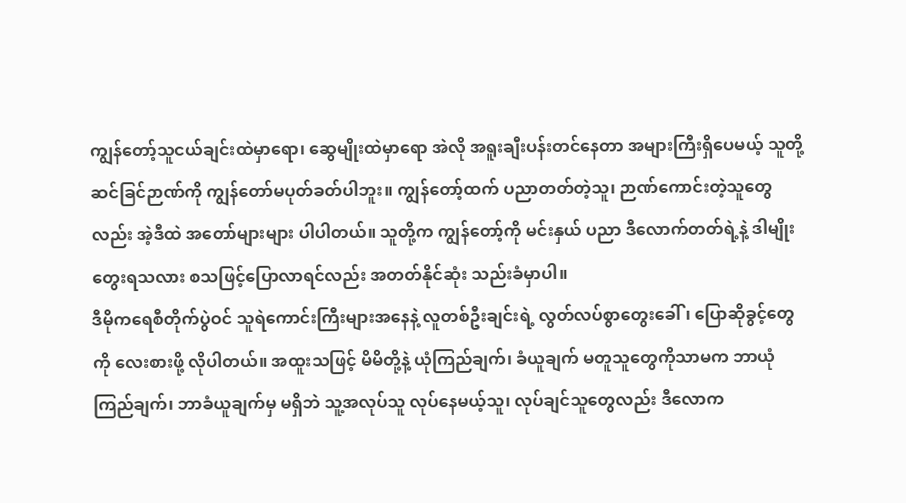ကျွန်တော့်သူငယ်ချင်းထဲမှာရော၊ ဆွေမျိုးထဲမှာရော အဲလို အရူးချီးပန်းတင်နေတာ အများကြီးရှိပေမယ့် သူတို့ဆင်ခြင်ဉာဏ်ကို ကျွန်တော်မပုတ်ခတ်ပါဘူး။ ကျွန်တော့်ထက် ပညာတတ်တဲ့သူ၊ ဉာဏ်ကောင်းတဲ့သူတွေလည်း အဲ့ဒီထဲ အတော်များများ ပါပါတယ်။ သူတို့က ကျွန်တော့်ကို မင်းနှယ် ပညာ ဒီလောက်တတ်ရဲ့နဲ့ ဒါမျိုးတွေးရသလား စသဖြင့်ပြောလာရင်လည်း အတတ်နိုင်ဆုံး သည်းခံမှာပါ။
ဒီမိုကရေစီတိုက်ပွဲဝင် သူရဲကောင်းကြီးများအနေနဲ့ လူတစ်ဦးချင်းရဲ့ လွတ်လပ်စွာတွေးခေါ်၊ ပြောဆိုခွင့်တွေကို လေးစားဖို့ လိုပါတယ်။ အထူးသဖြင့် မိမိတို့နဲ့ ယုံကြည်ချက်၊ ခံယူချက် မတူသူတွေကိုသာမက ဘာယုံကြည်ချက်၊ ဘာခံယူချက်မှ မရှိဘဲ သူ့အလုပ်သူ လုပ်နေမယ့်သူ၊ လုပ်ချင်သူတွေလည်း ဒီလောက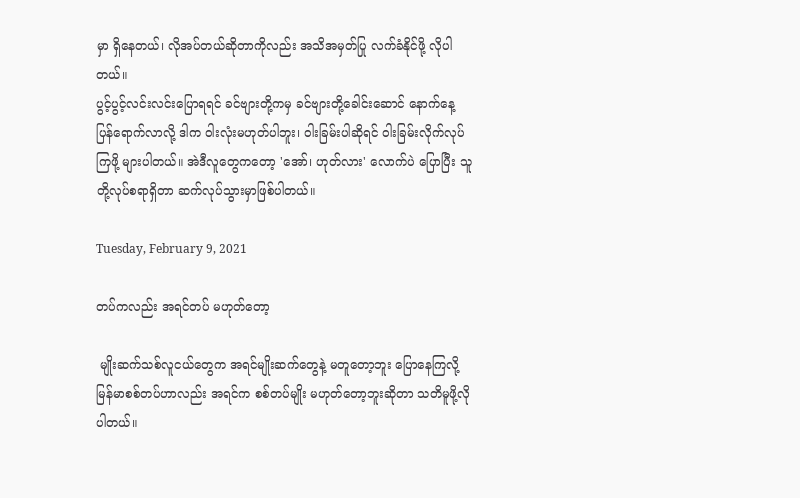မှာ ရှိနေတယ်၊ လိုအပ်တယ်ဆိုတာကိုလည်း အသိအမှတ်ပြု လက်ခံနိုင်ဖို့ လိုပါတယ်။
ပွင့်ပွင့်လင်းလင်းပြောရရင် ခင်ဗျားတို့ကမှ ခင်ဗျားတို့ခေါင်းဆောင် နောက်နေ့ ပြန်‌ရောက်လာလို့ ဒါက ဝါးလုံးမဟုတ်ပါဘူး၊ ဝါးခြမ်းပါဆိုရင် ဝါးခြမ်းလိုက်လုပ်ကြဖို့ များပါတယ်။ အဲဒီလူတွေကတော့ 'အော်၊ ဟုတ်လား' လောက်ပဲ ပြောပြီး သူတို့လုပ်စရာရှိတာ ဆက်လုပ်သွားမှာဖြစ်ပါတယ်။

Tuesday, February 9, 2021

တပ်ကလည်း အရင်တပ် မဟုတ်တော့

 မျိုးဆက်သစ်လူငယ်တွေက အရင်မျိုးဆက်တွေနဲ့ မတူတော့ဘူး ပြောနေကြလို့ မြန်မာစစ်တပ်ဟာလည်း အရင်က စစ်တပ်မျိုး မဟုတ်တော့ဘူးဆိုတာ သတိမူဖို့လိုပါတယ်။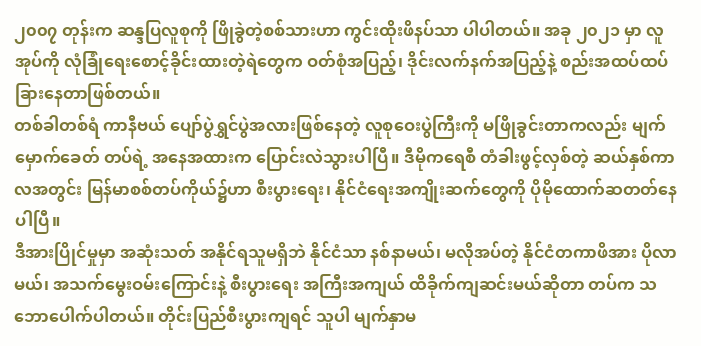၂၀၀၇ တုန်းက ဆန္ဒပြလူစုကို ဖြိုခွဲတဲ့စစ်သားဟာ ကွင်းထိုးဖိနပ်သာ ပါပါတယ်။ အခု ၂၀၂၁ မှာ လူအုပ်ကို လုံခြုံရေးစောင့်ခိုင်းထားတဲ့ရဲတွေက ဝတ်စုံအပြည့်၊ ဒိုင်းလက်နက်အပြည့်နဲ့ စည်းအထပ်ထပ် ခြားနေတာဖြစ်တယ်။
တစ်ခါတစ်ရံ ကာနီဗယ် ပျော်ပွဲရွှင်ပွဲအလားဖြစ်နေတဲ့ လူစုဝေးပွဲကြီးကို မဖြိုခွင်းတာကလည်း မျက်မှောက်ခေတ် တပ်ရဲ့ အနေအထားက ပြောင်းလဲသွားပါပြီ။ ဒီမိုကရေစီ တံခါးဖွင့်လှစ်တဲ့ ဆယ်နှစ်ကာလအတွင်း မြန်မာစစ်တပ်ကိုယ်၌ဟာ စီးပွားရေး၊ နိုင်ငံရေးအကျိုးဆက်တွေကို ပိုမိုထောက်ဆတတ်နေပါပြီ။
ဒီအားပြိုင်မှုမှာ အဆုံးသတ် အနိုင်ရသူမရှိဘဲ နိုင်ငံသာ နစ်နာမယ်၊ မလိုအပ်တဲ့ နိုင်ငံတကာဖိအား ပိုလာမယ်၊ အသက်မွေးဝမ်းကြောင်းနဲ့ စီးပွားရေး အကြီးအကျယ် ထိခိုက်ကျဆင်းမယ်ဆိုတာ တပ်က သဘောပေါက်ပါတယ်။ တိုင်းပြည်စီးပွားကျရင် သူပါ မျက်နှာမ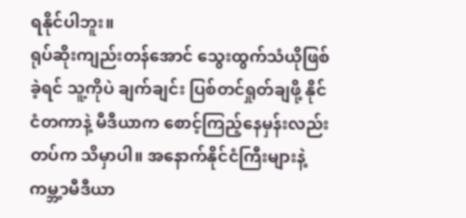ရနိုင်ပါဘူး။
ရုပ်ဆိုးကျည်းတန်အောင် သွေးထွက်သံယိုဖြစ်ခဲ့ရင် သူ့ကိုပဲ ချက်ချင်း ပြစ်တင်ရှုတ်ချဖို့ နိုင်ငံတကာနဲ့ မီဒီယာက စောင့်ကြည့်နေမှန်းလည်း တပ်က သိမှာပါ။ အနောက်နိုင်ငံကြီးများနဲ့ ကမ္ဘ့ာမီဒီယာ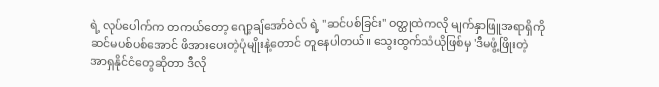ရဲ့ လုပ်ပေါက်က တကယ်တော့ ဂျော့ချ်အော်ဝဲလ် ရဲ့ "ဆင်ပစ်ခြင်း" ဝတ္ထုထဲကလို မျက်နှာဖြူအရာရှိကို ဆင်မပစ်ပစ်အောင် ဖိအားပေးတဲ့ပုံမျိုးနဲ့တောင် တူနေပါတယ်။ သွေးထွက်သံယိုဖြစ်မှ 'ဒီမဖွံ့ဖြိုးတဲ့ အာရှနိုင်ငံတွေဆိုတာ ဒီလို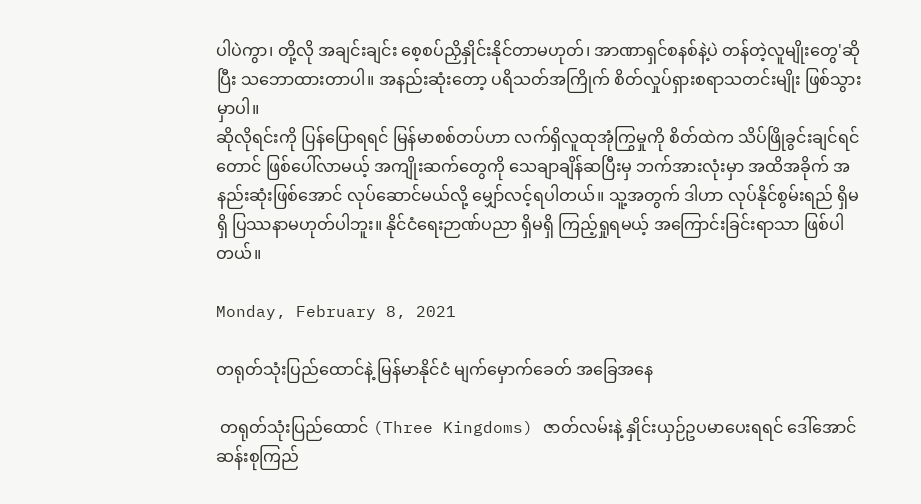ပါပဲကွာ၊ တို့လို အချင်းချင်း စေ့စပ်ညှိနှိုင်းနိုင်တာမဟုတ်၊ အာဏာရှင်စနစ်နဲ့ပဲ တန်တဲ့လူမျိုးတွေ'ဆိုပြီး သဘောထားတာပါ။ အနည်းဆုံးတော့ ပရိသတ်အကြိုက် စိတ်လှုပ်ရှားစရာသတင်းမျိုး ဖြစ်သွားမှာပါ။
ဆိုလိုရင်းကို ပြန်ပြောရရင် မြန်မာစစ်တပ်ဟာ လက်ရှိလူထုအုံကြွမှုကို စိတ်ထဲက သိပ်ဖြိုခွင်းချင်ရင်တောင် ဖြစ်ပေါ်လာမယ့် အကျိုးဆက်တွေကို သေချာချိန်ဆပြီးမှ ဘက်အားလုံးမှာ အထိအခိုက် အနည်းဆုံးဖြစ်အောင် လုပ်ဆောင်မယ်လို့ မျှော်လင့်ရပါတယ်။ သူ့အတွက် ဒါဟာ လုပ်နိုင်စွမ်းရည် ရှိမရှိ ပြဿနာမဟုတ်ပါဘူး။ နိုင်ငံရေးဉာဏ်ပညာ ရှိမရှိ ကြည့်ရှုရမယ့် အကြောင်းခြင်းရာသာ ဖြစ်ပါတယ်။

Monday, February 8, 2021

တရုတ်သုံးပြည်ထောင်နဲ့ မြန်မာနိုင်ငံ မျက်မှောက်ခေတ် အခြေအနေ

 တရုတ်သုံးပြည်ထောင် (Three Kingdoms) ဇာတ်လမ်းနဲ့ နှိုင်းယှဉ်ဥပမာပေးရရင် ဒေါ်အောင်ဆန်းစုကြည်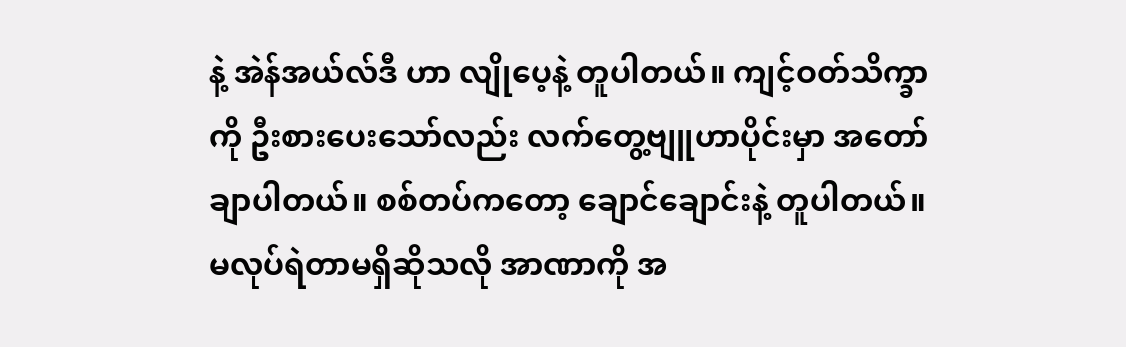နဲ့ အဲန်အယ်လ်ဒီ ဟာ လျိုပေ့နဲ့ တူပါတယ်။ ကျင့်ဝတ်သိက္ခာကို ဦးစားပေးသော်လည်း လက်တွေ့ဗျူဟာပိုင်းမှာ အတော်ချာပါတယ်။ စစ်တပ်ကတော့ ချောင်ချောင်းနဲ့ တူပါတယ်။ မလုပ်ရဲတာမရှိဆိုသလို အာဏာကို အ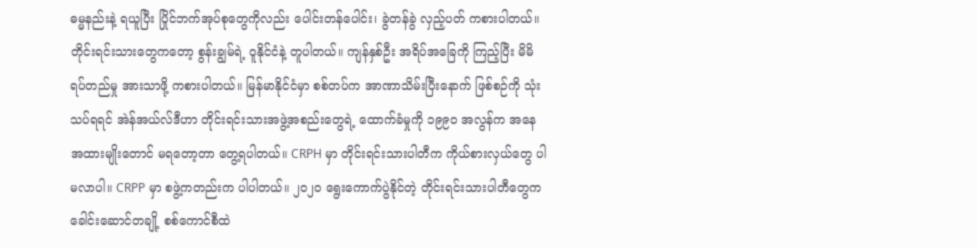ဓမ္မနည်းနဲ့ ရယူပြီး ပြိုင်ဘက်အုပ်စုတွေကိုလည်း ပေါင်းတန်ပေါင်း၊ ခွဲတန်ခွဲ လှည့်ပတ် ကစားပါတယ်။ တိုင်းရင်းသားတွေကတော့ စွန်းချွမ်ရဲ့ ဝူနိုင်ငံနဲ့ တူပါတယ်။ ကျန်နှစ်ဦး အရိပ်အခြေကို ကြည့်ပြီး မိမိရပ်တည်မှု အားသာဖို့ ကစားပါတယ်။ မြန်မာနိုင်ငံမှာ စစ်တပ်က အာဏာသိမ်းပြီးနောက် ဖြစ်စဉ်ကို သုံးသပ်ရရင် အဲန်အယ်လ်ဒီဟာ တိုင်းရင်းသားအဖွဲ့အစည်းတွေရဲ့ ထောက်ခံမှုကို ၁၉၉၀ အလွန်က အနေအထားမျိုးတောင် မရတော့တာ တွေ့ရပါတယ်။ CRPH မှာ တိုင်းရင်းသားပါတီက ကိုယ်စားလှယ်တွေ ပါမလာပါ။ CRPP မှာ စဖွဲ့ကတည်းက ပါပါတယ်။ ၂၀၂၀ ရွေးကောက်ပွဲနိုင်တဲ့ တိုင်းရင်းသားပါတီတွေက ခေါင်းဆောင်တချို့ စစ်ကောင်စီထဲ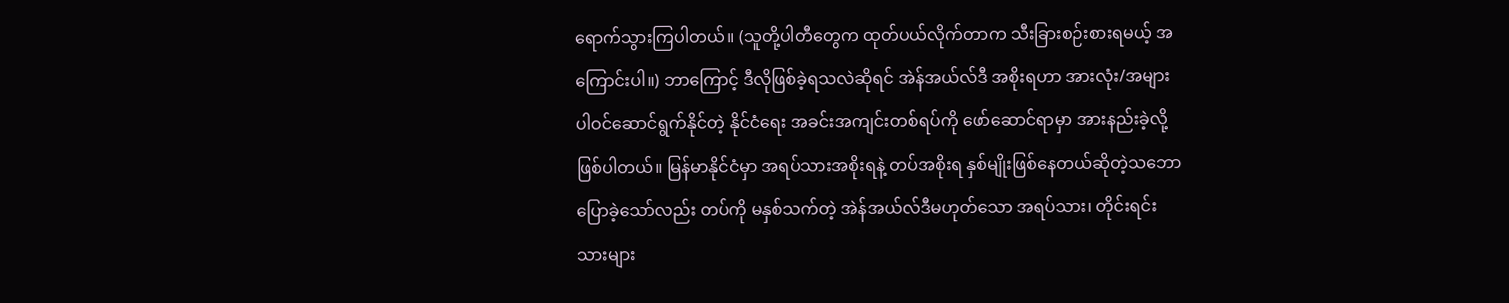ရောက်သွားကြပါတယ်။ (သူတို့ပါတီတွေက ထုတ်ပယ်လိုက်တာက သီးခြားစဉ်းစားရမယ့် အကြောင်းပါ။) ဘာကြောင့် ဒီလိုဖြစ်ခဲ့ရသလဲဆိုရင် အဲန်အယ်လ်ဒီ အစိုးရဟာ အားလုံး/အများပါဝင်ဆောင်ရွက်နိုင်တဲ့ နိုင်ငံရေး အခင်းအကျင်းတစ်ရပ်ကို ဖော်ဆောင်ရာမှာ အားနည်းခဲ့လို့ဖြစ်ပါတယ်။ မြန်မာနိုင်ငံမှာ အရပ်သားအစိုးရနဲ့ တပ်အစိုးရ နှစ်မျိုးဖြစ်နေတယ်ဆိုတဲ့သဘော ပြောခဲ့သော်လည်း တပ်ကို မနှစ်သက်တဲ့ အဲန်အယ်လ်ဒီမဟုတ်သော အရပ်သား၊ တိုင်းရင်းသားများ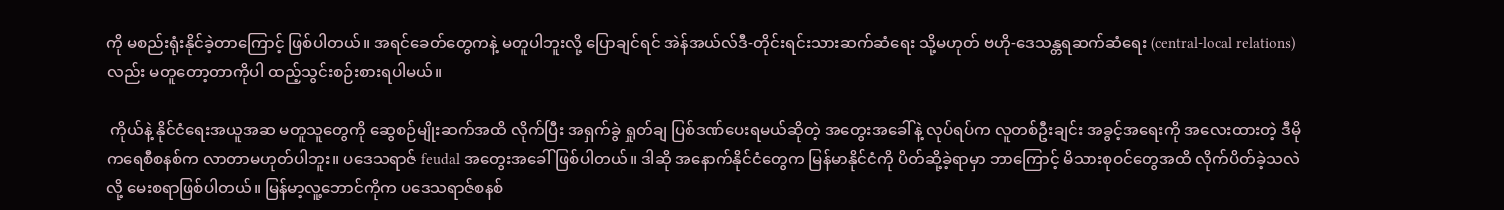ကို မစည်းရုံးနိုင်ခဲ့တာကြောင့် ဖြစ်ပါတယ်။ အရင်ခေတ်တွေကနဲ့ မတူပါဘူးလို့ ပြောချင်ရင် အဲန်အယ်လ်ဒီ-တိုင်းရင်းသားဆက်ဆံရေး သို့မဟုတ် ဗဟို-ဒေသန္တရဆက်ဆံရေး (central-local relations) လည်း မတူတော့တာကိုပါ ထည့်သွင်းစဉ်းစားရပါမယ်။

 ကိုယ်နဲ့ နိုင်ငံရေးအယူအဆ မတူသူတွေကို ဆွေစဉ်မျိုးဆက်အထိ လိုက်ပြီး အရှက်ခွဲ ရှုတ်ချ ပြစ်ဒဏ်ပေးရမယ်ဆိုတဲ့ အတွေးအခေါ်နဲ့ လုပ်ရပ်က လူတစ်ဦးချင်း အခွင့်အရေးကို အလေးထားတဲ့ ဒီမိုကရေစီစနစ်က လာတာမဟုတ်ပါဘူး။ ပဒေသရာဇ် feudal အတွေးအခေါ်ဖြစ်ပါတယ်။ ဒါဆို အနောက်နိုင်ငံတွေက မြန်မာနိုင်ငံကို ပိတ်ဆို့ခဲ့ရာမှာ ဘာကြောင့် မိသားစုဝင်တွေအထိ လိုက်ပိတ်ခဲ့သလဲလို့ မေးစရာဖြစ်ပါတယ်။ မြန်မာ့လူ့ဘောင်ကိုက ပဒေသရာဇ်စနစ်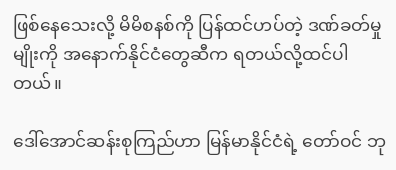ဖြစ်နေသေးလို့ မိမိစနစ်ကို ပြန်ထင်ဟပ်တဲ့ ဒဏ်ခတ်မှုမျိုးကို အနောက်နိုင်ငံတွေဆီက ရတယ်လို့ထင်ပါတယ်။

ဒေါ်အောင်ဆန်းစုကြည်ဟာ မြန်မာနိုင်ငံရဲ့ တော်ဝင် ဘု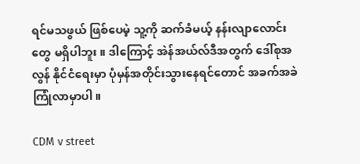ရင်မသဖွယ် ဖြစ်ပေမဲ့ သူ့ကို ဆက်ခံမယ့် နန်းလျာလောင်းတွေ မရှိပါဘူး။ ဒါကြောင့် အဲန်အယ်လ်ဒီအတွက် ဒေါ်စုအလွန် နိုင်ငံရေးမှာ ပုံမှန်အတိုင်းသွားနေရင်တောင် အခက်အခဲကြုံလာမှာပါ။

CDM v street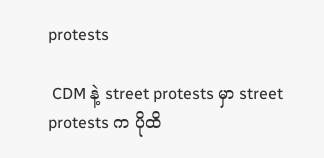protests

 CDM နဲ့ street protests မှာ street protests က ပိုထိ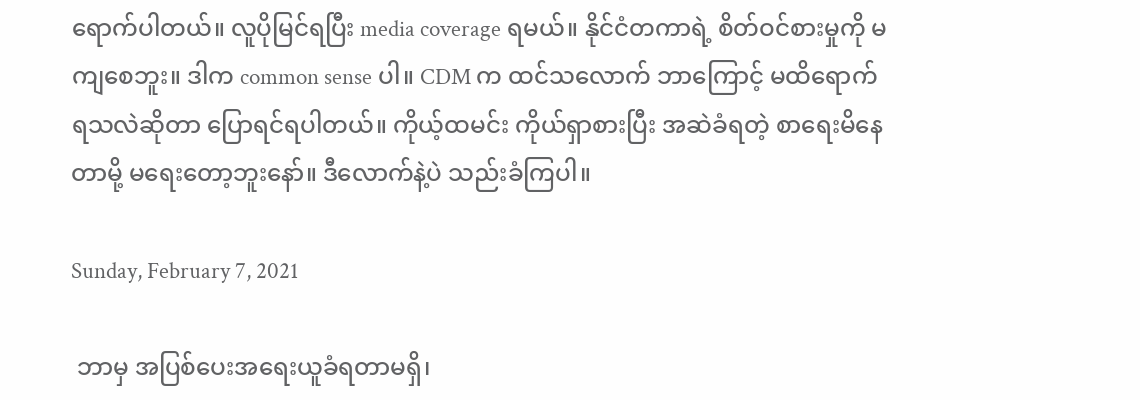ရောက်ပါတယ်။ လူပိုမြင်ရပြီး media coverage ရမယ်။ နိုင်ငံတကာရဲ့ စိတ်ဝင်စားမှုကို မကျစေဘူး။ ဒါက common sense ပါ။ CDM က ထင်သလောက် ဘာကြောင့် မထိရောက်ရသလဲဆိုတာ ပြောရင်ရပါတယ်။ ကိုယ့်ထမင်း ကိုယ်ရှာစားပြီး အဆဲခံရတဲ့ စာရေးမိနေတာမို့ မရေးတော့ဘူးနော်။ ဒီလောက်နဲ့ပဲ သည်းခံကြပါ။

Sunday, February 7, 2021

 ဘာမှ အပြစ်ပေးအရေးယူခံရတာမရှိ၊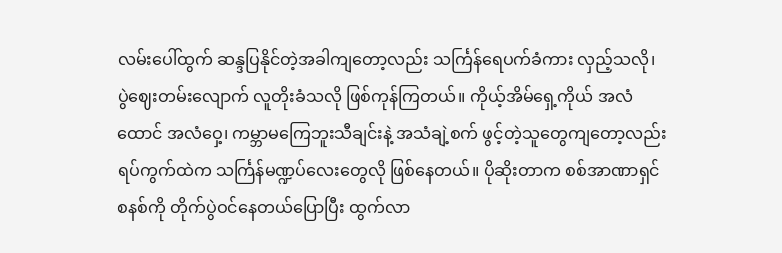လမ်းပေါ်ထွက် ဆန္ဒပြနိုင်တဲ့အခါကျတော့လည်း သင်္ကြန်ရေပက်ခံကား လှည့်သလို၊ ပွဲဈေးတမ်းလျောက် လူတိုးခံသလို ဖြစ်ကုန်ကြတယ်။ ကိုယ့်အိမ်ရှေ့ကိုယ် အလံထောင် အလံဝှေ့၊ ကမ္ဘာမကြေဘူးသီချင်းနဲ့ အသံချဲ့စက် ဖွင့်တဲ့သူတွေကျတော့လည်း ရပ်ကွက်ထဲက သင်္ကြန်မဏ္ဍပ်လေးတွေလို ဖြစ်နေတယ်။ ပိုဆိုးတာက စစ်အာဏာရှင်စနစ်ကို တိုက်ပွဲဝင်နေတယ်ပြောပြီး ထွက်လာ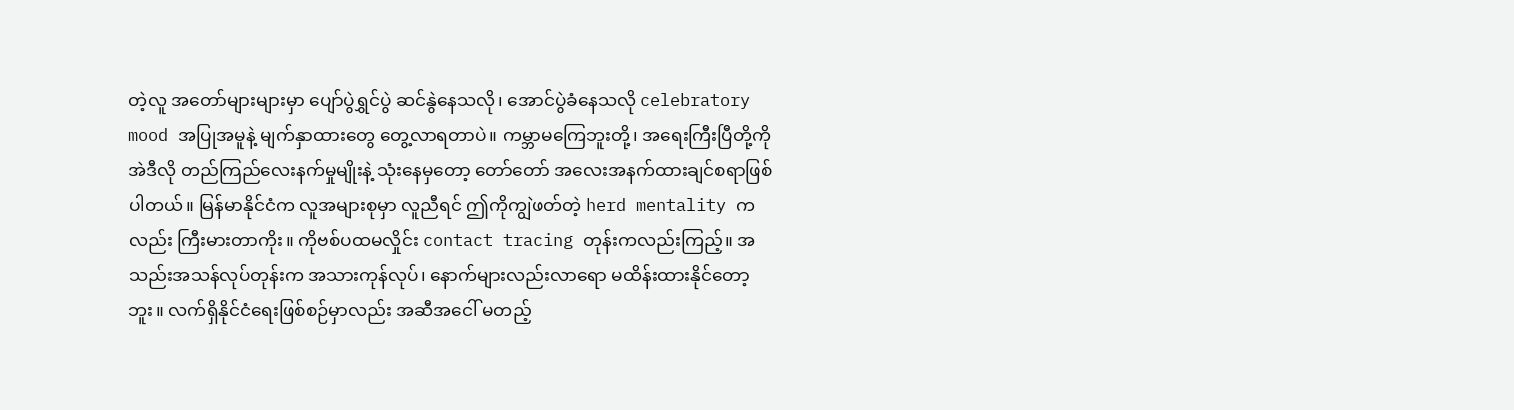တဲ့လူ အတော်များများမှာ ပျော်ပွဲရွှင်ပွဲ ဆင်နွဲနေသလို၊ အောင်ပွဲခံနေသလို celebratory mood အပြုအမူနဲ့ မျက်နှာထားတွေ တွေ့လာရတာပဲ။ ကမ္ဘာမကြေဘူးတို့၊ အရေးကြီးပြီတို့ကို အဲဒီလို တည်ကြည်လေးနက်မှုမျိုးနဲ့ သုံးနေမှတော့ တော်တော် အလေးအနက်ထားချင်စရာဖြစ်ပါတယ်။ မြန်မာနိုင်ငံက လူအများစုမှာ လူညီရင် ဤကိုကျွဲဖတ်တဲ့ herd mentality ကလည်း ကြီးမားတာကိုး။ ကိုဗစ်ပထမလှိုင်း contact tracing တုန်းကလည်းကြည့်။ အသည်းအသန်လုပ်တုန်းက အသားကုန်လုပ်၊ နောက်များလည်းလာရော မထိန်းထားနိုင်တော့ဘူး။ လက်ရှိနိုင်ငံရေးဖြစ်စဉ်မှာလည်း အဆီအငေါ် မတည့်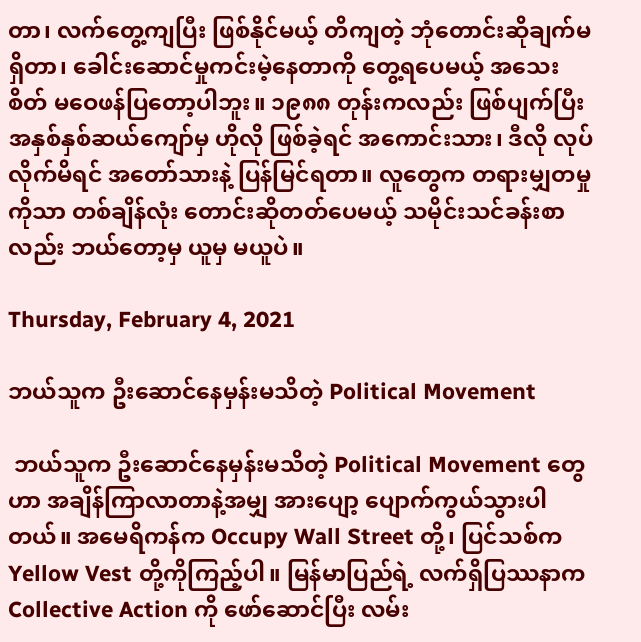တာ၊ လက်တွေ့ကျပြီး ဖြစ်နိုင်မယ့် တိကျတဲ့ ဘုံတောင်းဆိုချက်မရှိတာ၊ ခေါင်းဆောင်မှုကင်းမဲ့နေတာကို တွေ့ရပေမယ့် အသေးစိတ် မဝေဖန်ပြတော့ပါဘူး။ ၁၉၈၈ တုန်းကလည်း ဖြစ်ပျက်ပြီး အနှစ်နှစ်ဆယ်ကျော်မှ ဟိုလို ဖြစ်ခဲ့ရင် အကောင်းသား၊ ဒီလို လုပ်လိုက်မိရင် အတော်သားနဲ့ ပြန်မြင်ရတာ။ လူတွေက တရားမျှတမှုကိုသာ တစ်ချိန်လုံး တောင်းဆိုတတ်ပေမယ့် သမိုင်းသင်ခန်းစာလည်း ဘယ်တော့မှ ယူမှ မယူပဲ။

Thursday, February 4, 2021

ဘယ်သူက ဦးဆောင်နေမှန်းမသိတဲ့ Political Movement

 ဘယ်သူက ဦးဆောင်နေမှန်းမသိတဲ့ Political Movement တွေဟာ အချိန်ကြာလာတာနဲ့အမျှ အားပျော့ ပျောက်ကွယ်သွားပါတယ်။ အမေရိကန်က Occupy Wall Street တို့၊ ပြင်သစ်က Yellow Vest တို့ကိုကြည့်ပါ။ မြန်မာပြည်ရဲ့ လက်ရှိပြဿနာက Collective Action ကို ဖော်ဆောင်ပြီး လမ်း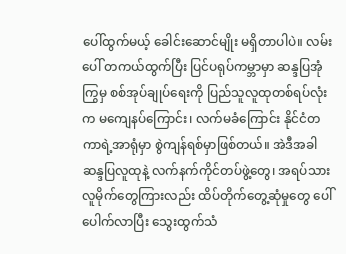ပေါ်ထွက်မယ့် ခေါင်းဆောင်မျိုး မရှိတာပါပဲ။ လမ်းပေါ် တကယ်ထွက်ပြီး ပြင်ပရုပ်ကမ္ဘာမှာ ဆန္ဒပြအုံကြွမှ စစ်အုပ်ချုပ်ရေးကို ပြည်သူလူထုတစ်ရပ်လုံးက မကျေနပ်ကြောင်း၊ လက်မခံကြောင်း နိုင်ငံတကာရဲ့အာရုံမှာ စွဲကျန်ရစ်မှာဖြစ်တယ်။ အဲဒီအခါ ဆန္ဒပြလူထုနဲ့ လက်နက်ကိုင်တပ်ဖွဲ့တွေ၊ အရပ်သားလူမိုက်တွေကြားလည်း ထိပ်တိုက်တွေ့ဆုံမှုတွေ ပေါ်ပေါက်လာပြီး သွေးထွက်သံ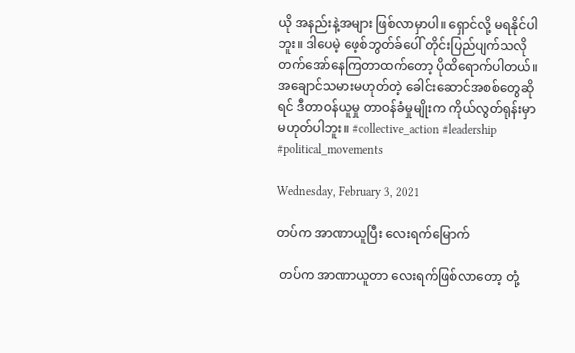ယို အနည်းနဲ့အများ ဖြစ်လာမှာပါ။ ရှောင်လို့ မရနိုင်ပါဘူး။ ဒါပေမဲ့ ဖေ့စ်ဘွတ်ခ်ပေါ် တိုင်းပြည်ပျက်သလို တက်အော်နေကြတာထက်တော့ ပိုထိရောက်ပါတယ်။ အချောင်သမားမဟုတ်တဲ့ ခေါင်းဆောင်အစစ်တွေဆိုရင် ဒီတာဝန်ယူမှု တာဝန်ခံမှုမျိုးက ကိုယ်လွတ်ရုန်းမှာ မဟုတ်ပါဘူး။ #collective_action #leadership #political_movements

Wednesday, February 3, 2021

တပ်က အာဏာယူပြီး လေးရက်မြောက်

 တပ်က အာဏာယူတာ လေးရက်ဖြစ်လာတော့ တုံ့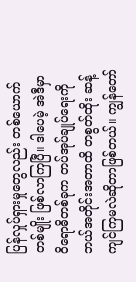ပြန်လှုပ်ရှားမှုတွေလည်း တစ်ယောက်တစ်မျိုး ဖြစ်လာကြပြီ။ ဒါပေမဲ့ အဲဒီမှာ ဝိရောဓိတစ်ခုက တပ်အုပ်ချုပ်ရေးကို ဘယ်အတိုင်းအတာထိ တစွတ်ထိုး ဆန့်ကျင်ကြမလဲဆိုတာဖြစ်တယ်။ ကျွန်တော်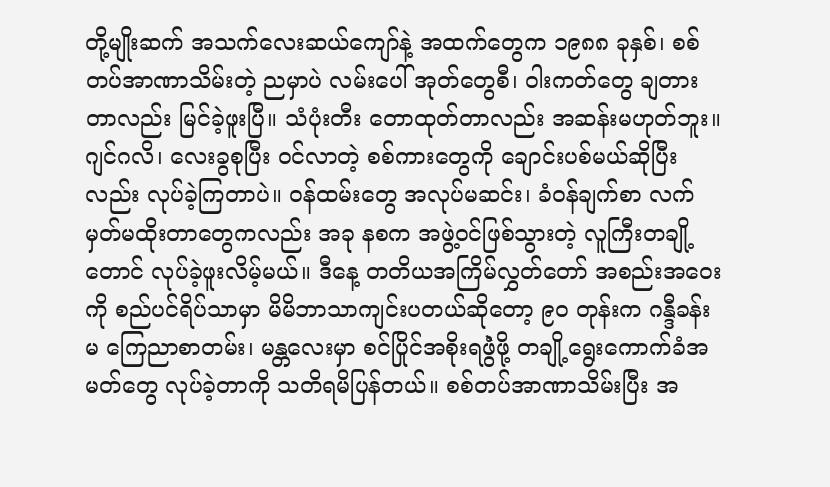တို့မျိုးဆက် အသက်လေးဆယ်ကျော်နဲ့ အထက်တွေက ၁၉၈၈ ခုနှစ်၊ စစ်တပ်အာဏာသိမ်းတဲ့ ညမှာပဲ လမ်းပေါ် အုတ်တွေစီ၊ ဝါးကတ်တွေ ချတားတာလည်း မြင်ခဲ့ဖူးပြီ။ သံပုံးတီး တောထုတ်တာလည်း အဆန်းမဟုတ်ဘူး။ ဂျင်ဂလိ၊ လေးခွစုပြီး ဝင်လာတဲ့ စစ်ကားတွေကို ချောင်းပစ်မယ်ဆိုပြီးလည်း လုပ်ခဲ့ကြတာပဲ။ ဝန်ထမ်းတွေ အလုပ်မဆင်း၊ ခံဝန်ချက်စာ လက်မှတ်မထိုးတာတွေကလည်း အခု နစက အဖွဲ့ဝင်ဖြစ်သွားတဲ့ လူကြီးတချို့တောင် လုပ်ခဲ့ဖူးလိမ့်မယ်။ ဒီနေ့ တတိယအကြိမ်လွှတ်တော် အစည်းအဝေးကို စည်ပင်ရိပ်သာမှာ မိမိဘာသာကျင်းပတယ်ဆိုတော့ ၉၀ တုန်းက ဂန္ဒီခန်းမ ကြေညာစာတမ်း၊ မန္တလေးမှာ စင်ပြိုင်အစိုးရဖွဲံဖို့ တချို့ရွေးကောက်ခံအမတ်တွေ လုပ်ခဲ့တာကို သတိရမိပြန်တယ်။ စစ်တပ်အာဏာသိမ်းပြီး အ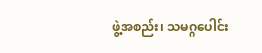ဖွဲ့အစည်း၊ သမဂ္ဂပေါင်း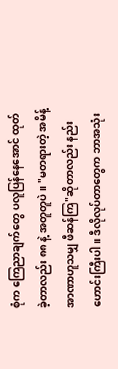စုံက ကြေညာချက်တွေ ပလူပြန်နေအောင် ထုတ်ခဲ့တာလည်း ၈၈ နဲ့ အတူတူပဲ။ "မတရားတဲ့ အမိန့်အာဏာဟူသမျှ ဖီဆန်ကြ"ဆိုတာလည်း နည်းဟောင်းကြီးပါ။ ဒီလိုလုပ်တာတွေက ဘာအသုံး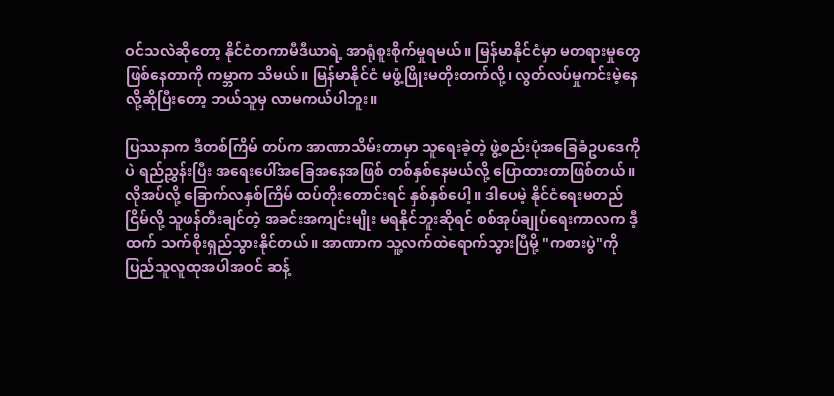ဝင်သလဲဆိုတော့ နိုင်ငံတကာမီဒီယာရဲ့ အာရုံစူးစိုက်မှုရမယ်။ မြန်မာနိုင်ငံမှာ မတရားမှုတွေ ဖြစ်နေတာကို ကမ္ဘာက သိမယ်။ မြန်မာနိုင်ငံ မဖွံ့ဖြိုးမတိုးတက်လို့၊ လွတ်လပ်မှုကင်းမဲ့နေလို့ဆိုပြီးတော့ ဘယ်သူမှ လာမကယ်ပါဘူး။

ပြဿနာက ဒီတစ်ကြိမ် တပ်က အာဏာသိမ်းတာမှာ သူရေးခဲ့တဲ့ ဖွဲ့စည်းပုံအခြေခံဥပဒေကိုပဲ ရည်ညွှန်းပြီး အရေးပေါ်အခြေအနေအဖြစ် တစ်နှစ်နေမယ်လို့ ပြောထားတာဖြစ်တယ်။ လိုအပ်လို့ ခြောက်လနှစ်ကြိမ် ထပ်တိုးတောင်းရင် နှစ်နှစ်ပေါ့။ ဒါပေမဲ့ နိုင်ငံရေးမတည်ငြိမ်လို့ သူဖန်တီးချင်တဲ့ အခင်းအကျင်းမျိုး မရနိုင်ဘူးဆိုရင် စစ်အုပ်ချုပ်ရေးကာလက ဒီ့ထက် သက်စိုးရှည်သွားနိုင်တယ်။ အာဏာက သူ့လက်ထဲရောက်သွားပြီမို့ "ကစားပွဲ"ကို ပြည်သူလူထုအပါအဝင် ဆန့်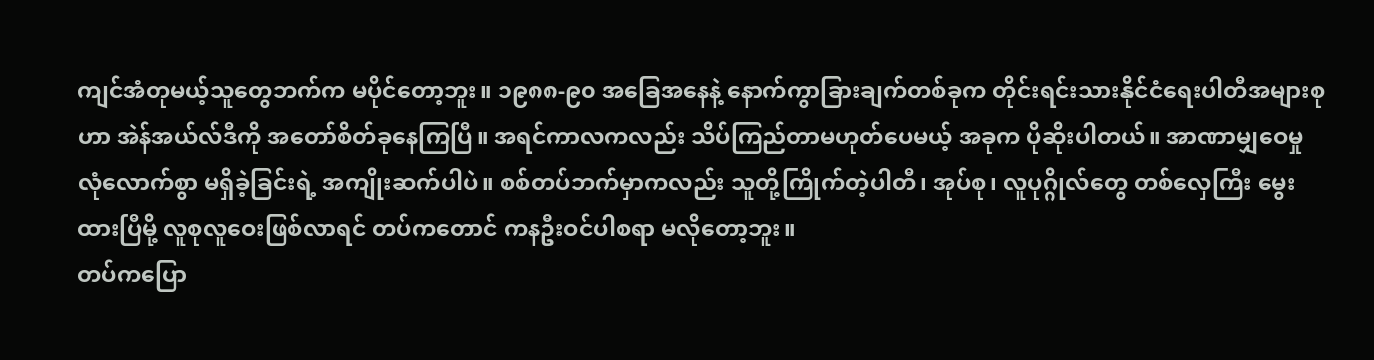ကျင်အံတုမယ့်သူတွေဘက်က မပိုင်တော့ဘူး။ ၁၉၈၈-၉၀ အခြေအနေနဲ့ နောက်ကွာခြားချက်တစ်ခုက တိုင်းရင်းသားနိုင်ငံရေးပါတီအများစုဟာ အဲန်အယ်လ်ဒီကို အတော်စိတ်ခုနေကြပြီ။ အရင်ကာလကလည်း သိပ်ကြည်တာမဟုတ်ပေမယ့် အခုက ပိုဆိုးပါတယ်။ အာဏာမျှဝေမှု လုံလောက်စွာ မရှိခဲ့ခြင်းရဲ့ အကျိုးဆက်ပါပဲ။ စစ်တပ်ဘက်မှာကလည်း သူတို့ကြိုက်တဲ့ပါတီ၊ အုပ်စု၊ လူပုဂ္ဂိုလ်တွေ တစ်လှေကြီး မွေးထားပြီမို့ လူစုလူဝေးဖြစ်လာရင် တပ်ကတောင် ကနဦးဝင်ပါစရာ မလိုတော့ဘူး။
တပ်ကပြော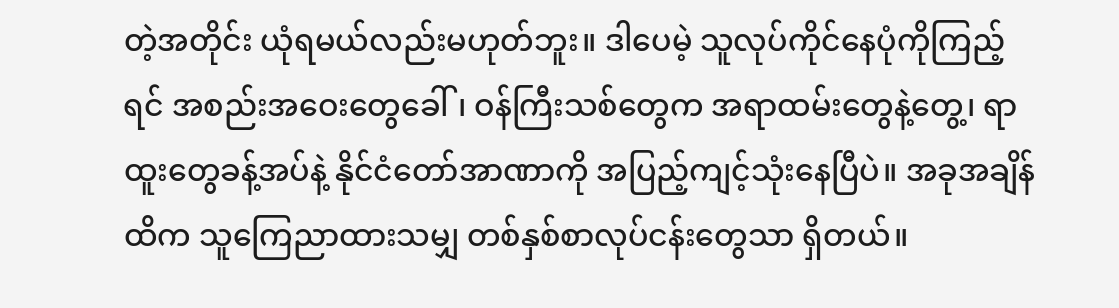တဲ့အတိုင်း ယုံရမယ်လည်းမဟုတ်ဘူး။ ဒါပေမဲ့ သူလုပ်ကိုင်နေပုံကိုကြည့်ရင် အစည်းအဝေးတွေခေါ်၊ ဝန်ကြီးသစ်တွေက အရာထမ်းတွေနဲ့တွေ့၊ ရာထူးတွေခန့်အပ်နဲ့ နိုင်ငံတော်အာဏာကို အပြည့်ကျင့်သုံးနေပြီပဲ။ အခုအချိန်ထိက သူကြေညာထားသမျှ တစ်နှစ်စာလုပ်ငန်းတွေသာ ရှိတယ်။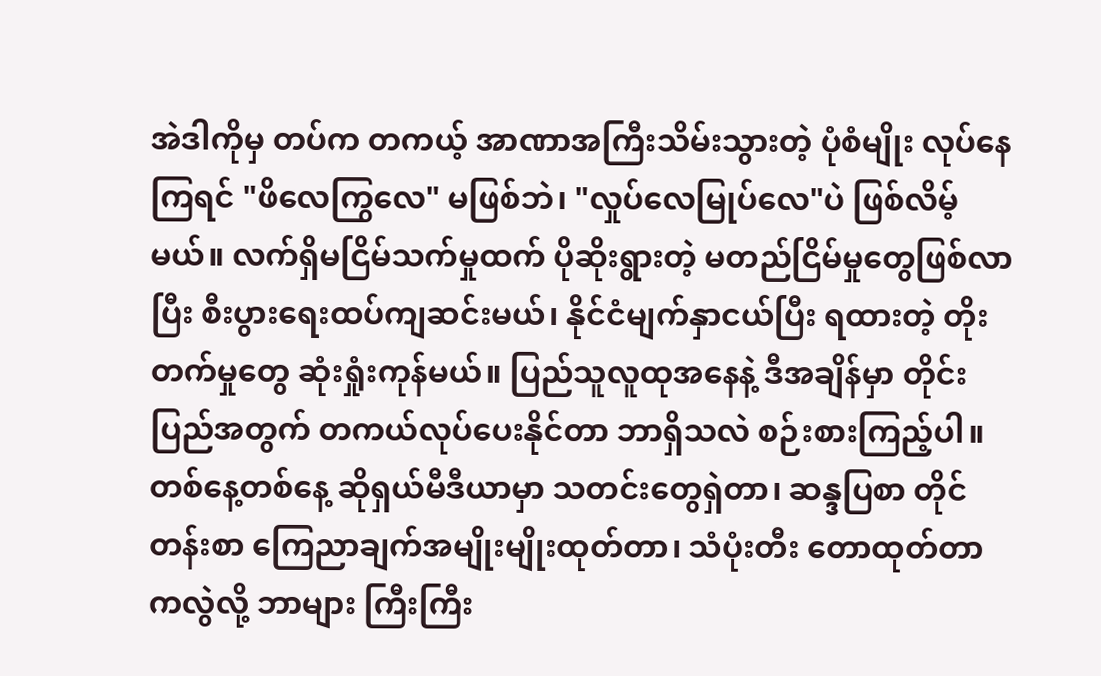အဲဒါကိုမှ တပ်က တကယ့် အာဏာအကြီးသိမ်းသွားတဲ့ ပုံစံမျိုး လုပ်နေကြရင် "ဖိလေကြွလေ" မဖြစ်ဘဲ၊ "လှုပ်လေမြုပ်လေ"ပဲ ဖြစ်လိမ့်မယ်။ လက်ရှိမငြိမ်သက်မှုထက် ပိုဆိုးရွားတဲ့ မတည်ငြိမ်မှုတွေဖြစ်လာပြီး စီးပွားရေးထပ်ကျဆင်းမယ်၊ နိုင်ငံမျက်နှာငယ်ပြီး ရထားတဲ့ တိုးတက်မှုတွေ ဆုံးရှုံးကုန်မယ်။ ပြည်သူလူထုအနေနဲ့ ဒီအချိန်မှာ တိုင်းပြည်အတွက် တကယ်လုပ်ပေးနိုင်တာ ဘာရှိသလဲ စဉ်းစားကြည့်ပါ။ တစ်နေ့တစ်နေ့ ဆိုရှယ်မီဒီယာမှာ သတင်းတွေရှဲတာ၊ ဆန္ဒပြစာ တိုင်တန်းစာ ကြေညာချက်အမျိုးမျိုးထုတ်တာ၊ သံပုံးတီး တောထုတ်တာကလွဲလို့ ဘာများ ကြီးကြီး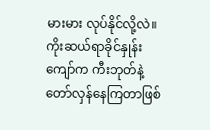မားမား လုပ်နိုင်လို့လဲ။ ကိုးဆယ်ရာခိုင်နှုန်းကျော်က ကီးဘုတ်နဲ့ တော်လှန်နေကြတာဖြစ်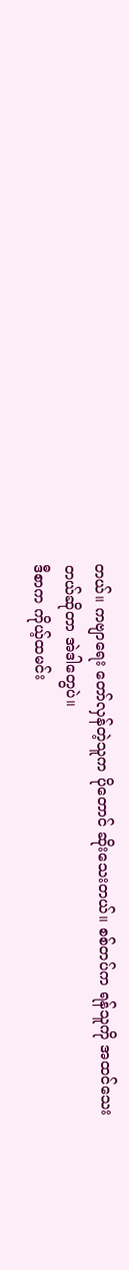တယ်။ ကဗျာရေး တော်လှန်တဲ့သူက ပိုတောင် ဆိုးသေးတယ်။ စစ်တပ်က ရန်သူကို အထင်သေးတယ်ဆိုတာ အဲဒါတွေပဲ။
ဒီစာက ကိုယ့်ထမင်း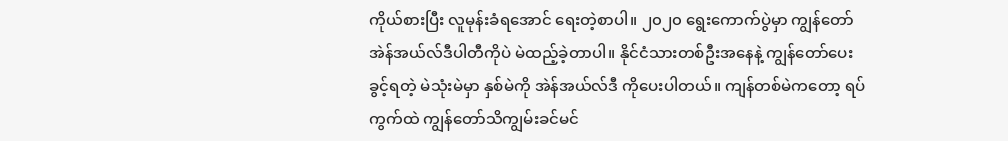ကိုယ်စားပြီး လူမုန်းခံရအောင် ရေးတဲ့စာပါ။ ၂၀၂၀ ရွေးကောက်ပွဲမှာ ကျွန်တော် အဲန်အယ်လ်ဒီပါတီကိုပဲ မဲထည့်ခဲ့တာပါ။ နိုင်ငံသားတစ်ဦးအနေနဲ့ ကျွန်တော်ပေးခွင့်ရတဲ့ မဲသုံးမဲမှာ နှစ်မဲကို အဲန်အယ်လ်ဒီ ကိုပေးပါတယ်။ ကျန်တစ်မဲကတော့ ရပ်ကွက်ထဲ ကျွန်တော်သိကျွမ်းခင်မင်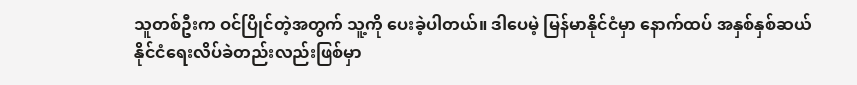သူတစ်ဦးက ဝင်ပြိုင်တဲ့အတွက် သူ့ကို ပေးခဲ့ပါတယ်။ ဒါပေမဲ့ မြန်မာနိုင်ငံမှာ နောက်ထပ် အနှစ်နှစ်ဆယ် နိုင်ငံရေးလိပ်ခဲတည်းလည်းဖြစ်မှာ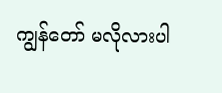ကျွန်တော် မလိုလားပါ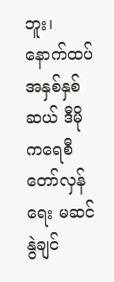ဘူး၊ နောက်ထပ် အနှစ်နှစ်ဆယ် ဒီမိုကရေစီတော်လှန်ရေး မဆင်နွဲချင်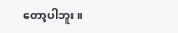တော့ပါဘူး။